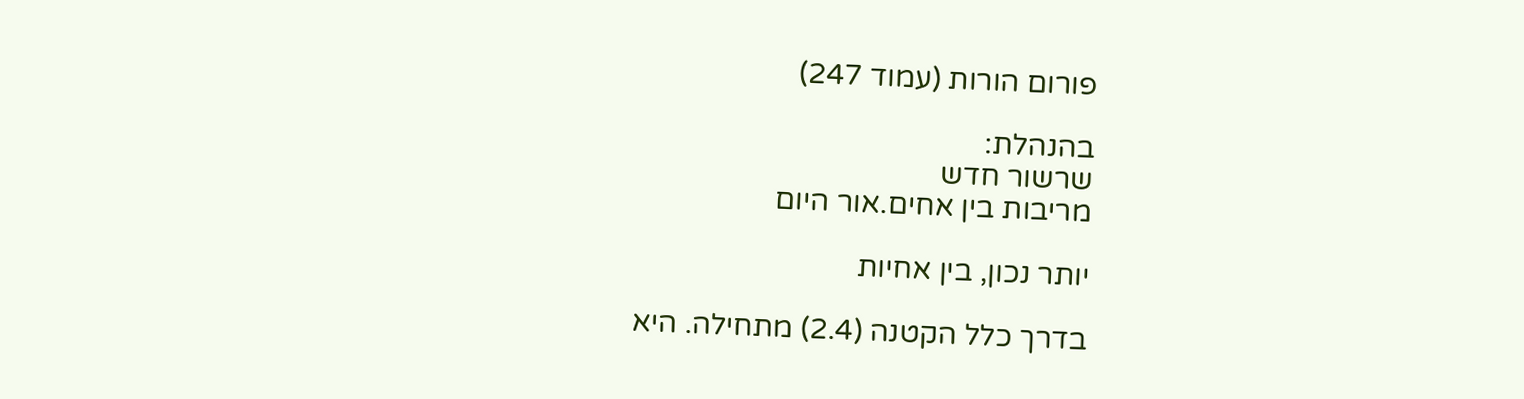פורום הורות (עמוד 247)

בהנהלת:
שרשור חדש
מריבות בין אחים.אור היום

יותר נכון, בין אחיות

בדרך כלל הקטנה (2.4) מתחילה. היא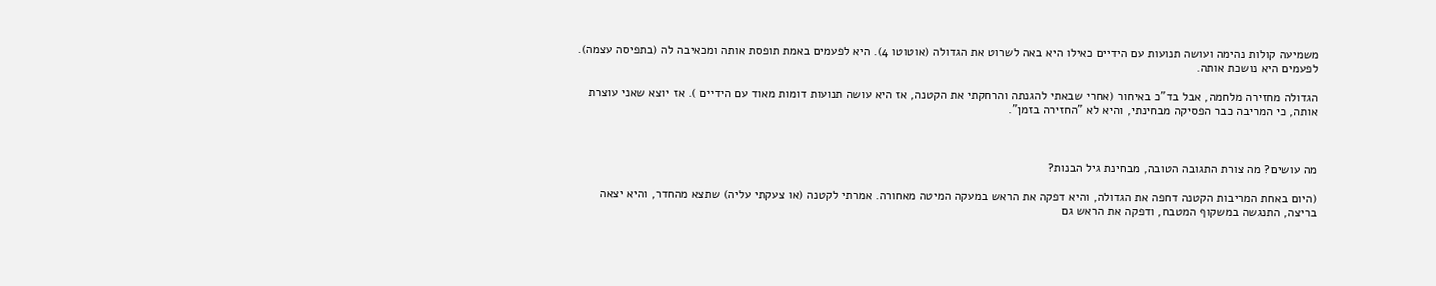משמיעה קולות נהימה ועושה תנועות עם הידיים כאילו היא באה לשרוט את הגדולה (אוטוטו 4). היא לפעמים באמת תופסת אותה ומכאיבה לה (בתפיסה עצמה). לפעמים היא נושכת אותה.

הגדולה מחזירה מלחמה, אבל בד"כ באיחור (אחרי שבאתי להגנתה והרחקתי את הקטנה, אז היא עושה תנועות דומות מאוד עם הידיים ). אז יוצא שאני עוצרת אותה, כי המריבה כבר הפסיקה מבחינתי, והיא לא "החזירה בזמן".



מה עושים? מה צורת התגובה הטובה, מבחינת גיל הבנות?

(היום באחת המריבות הקטנה דחפה את הגדולה, והיא דפקה את הראש במעקה המיטה מאחורה. אמרתי לקטנה (או צעקתי עליה) שתצא מהחדר, והיא יצאה בריצה, התנגשה במשקוף המטבח, ודפקה את הראש גם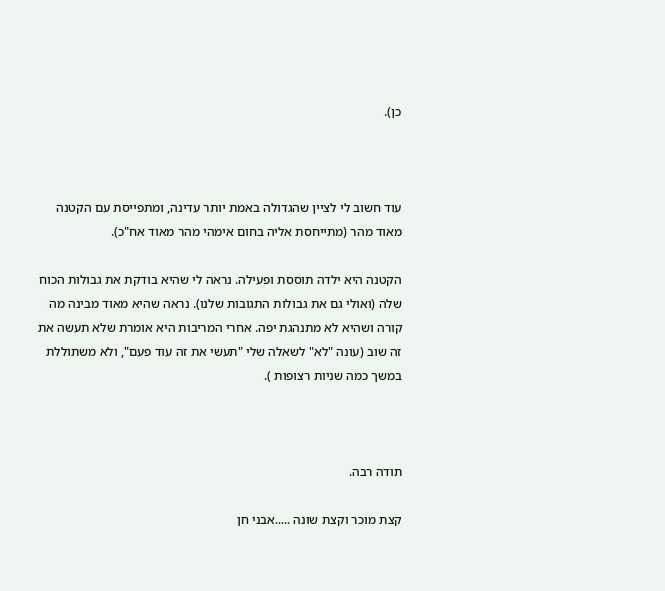כן).



עוד חשוב לי לציין שהגדולה באמת יותר עדינה, ומתפייסת עם הקטנה מאוד מהר (מתייחסת אליה בחום אימהי מהר מאוד אח"כ).

הקטנה היא ילדה תוססת ופעילה. נראה לי שהיא בודקת את גבולות הכוח שלה (ואולי גם את גבולות התגובות שלנו). נראה שהיא מאוד מבינה מה קורה ושהיא לא מתנהגת יפה. אחרי המריבות היא אומרת שלא תעשה את זה שוב (עונה "לא" לשאלה שלי "תעשי את זה עוד פעם", ולא משתוללת במשך כמה שניות רצופות ).



תודה רבה.

קצת מוכר וקצת שונה .....אבני חן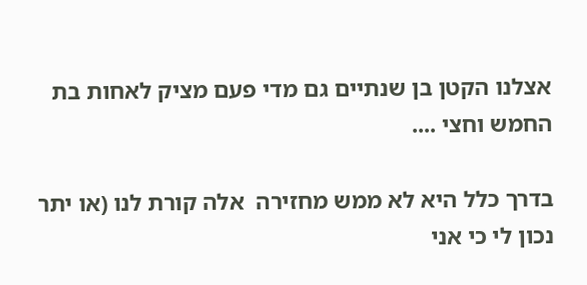אצלנו הקטן בן שנתיים גם מדי פעם מציק לאחות בת החמש וחצי ....

בדרך כלל היא לא ממש מחזירה  אלה קורת לנו (או יתר נכון לי כי אני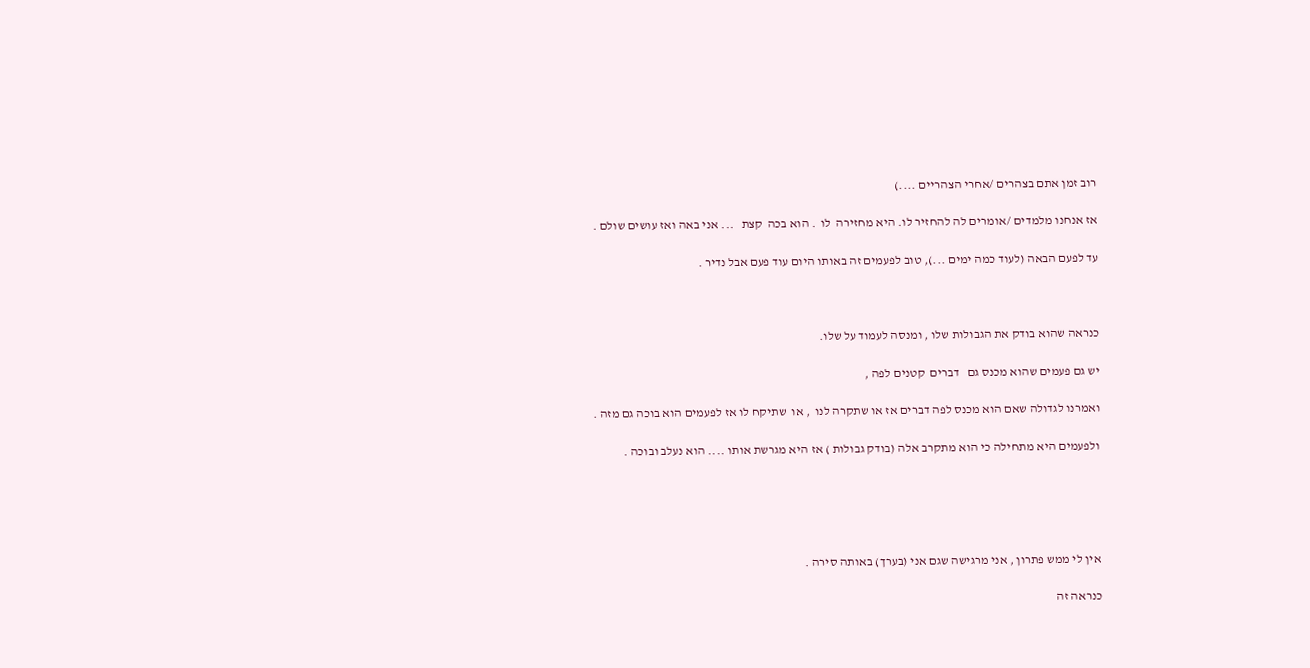רוב זמן אתם בצהרים /אחרי הצהריים ....)

אז אנחנו מלמדים /אומרים לה להחזיר לו. היא מחזירה  לו  . הוא בכה  קצת   ... אני באה ואז עושים שולם .

עד לפעם הבאה (לעוד כמה ימים ...), טוב לפעמים זה באותו היום עוד פעם אבל נדיר .



כנראה שהוא בודק את הגבולות שלו , ומנסה לעמוד על שלו.

יש גם פעמים שהוא מכנס גם   דברים  קטנים לפה ,

ואמרנו לגדולה שאם הוא מכנס לפה דברים אז או שתקרה לנו  , או  שתיקח לו אז לפעמים הוא בוכה גם מזה .

ולפעמים היא מתחילה כי הוא מתקרב אלה (בודק גבולות ) אז היא מגרשת אותו .... הוא נעלב ובוכה .





אין לי ממש פתרון , אני מרגישה שגם אני (בערך) באותה סירה .

כנראה זה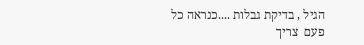הגיל , בדיקת גבלות ....כנראה כל פעם  צריך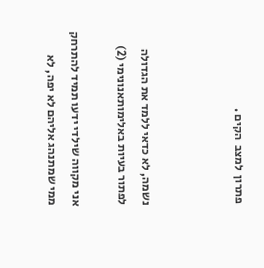פתרון  למצב  הקים .



נשמה, לא כדאי ללמד את הגדולה לפתור בעיות באלימותאנונימי (2)

אני מקווה שילדי ידעו תמיד להתרחק ממי שמתנהג אליהם לא יפה, לא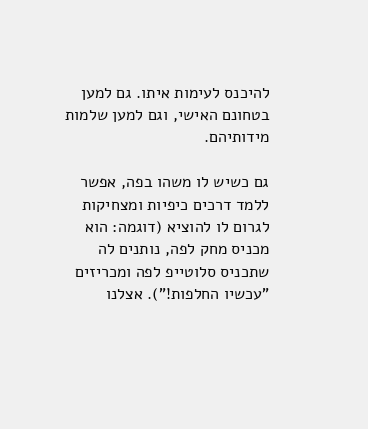להיכנס לעימות איתו. גם למען בטחונם האישי, וגם למען שלמות מידותיהם.

גם כשיש לו משהו בפה, אפשר ללמד דרכים כיפיות ומצחיקות לגרום לו להוציא (דוגמה: הוא מכניס מחק לפה, נותנים לה שתכניס סלוטייפ לפה ומכריזים "עכשיו החלפות!"). אצלנו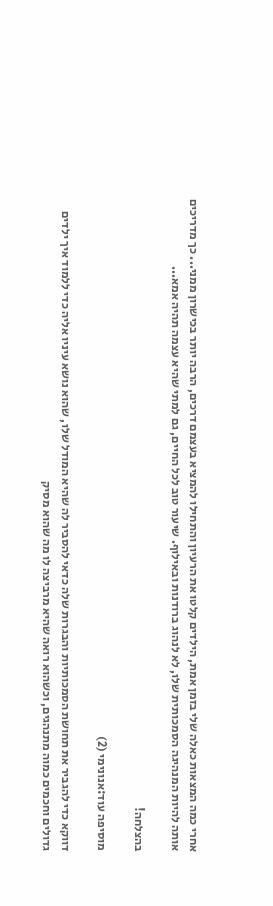אחרי כמה המצאות כאלה שלי בזמן אמת, הילדים קלטו את הרעיון והתחילו להמציא בעצמם דרכים, הרבה יותר בכישרון ממני... כך מדריכים אותה להיות המנהיגה הסמכותית שלו, לא לנהוג ברודנות ובאילוף. שיעור טוב לכל החיים, גם למתי שהיא עצמה תהיה אמא...

בהצלחה!

מוסיפה עוד:אנונימי (2)

דווקא כדי להגביר את תחושת הסמכותיות והבגרות שלה כדאי להסביר לה שהיא המודל שלו, שהוא נושא עיניו אליה כדי ללמוד איך ילדים גדולים וחכמים כמוה מתנהגים, וכשהוא רואה שהיא מרביצה לו מה שהוא מסיק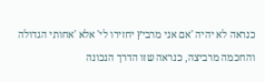כנראה לא יהיה 'אם אני מרביץ יחזירו לי' אלא 'אחותי הגדולה והחכמה מרביצה, כנראה שזו הדרך הנכונה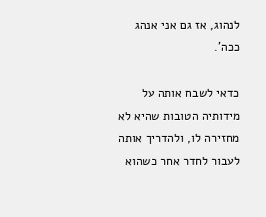לנהוג, אז גם אני אנהג ככה'.

כדאי לשבח אותה על מידותיה הטובות שהיא לא מחזירה לו, ולהדריך אותה לעבור לחדר אחר כשהוא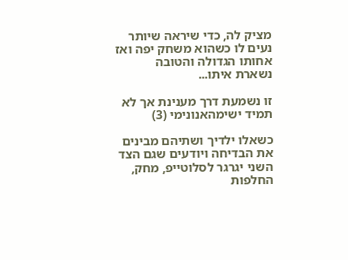מציק לה, כדי שיראה שיותר נעים לו כשהוא משחק יפה ואז אחותו הגדולה והטובה נשארת איתו...

זו נשמעת דרך מענינת אך לא תמיד ישימהאנונימי (3)

כשאלו ילדיך ושתיהם מבינים את הבדיחה ויודעים שגם הצד השני יגרגר לסלוטייפ, מחק, החלפות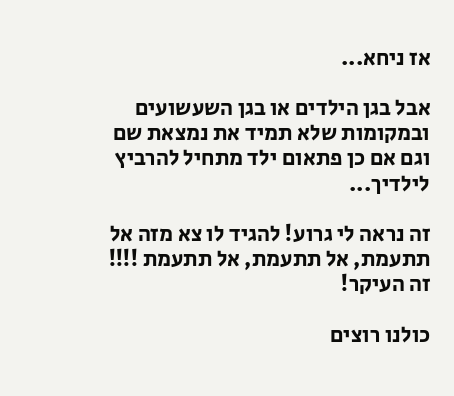אז ניחא...

אבל בגן הילדים או בגן השעשועים ובמקומות שלא תמיד את נמצאת שם וגם אם כן פתאום ילד מתחיל להרביץ לילדיך...

זה נראה לי גרוע! להגיד לו צא מזה אל תתעמת, אל תתעמת, אל תתעמת !!!! זה העיקר!

כולנו רוצים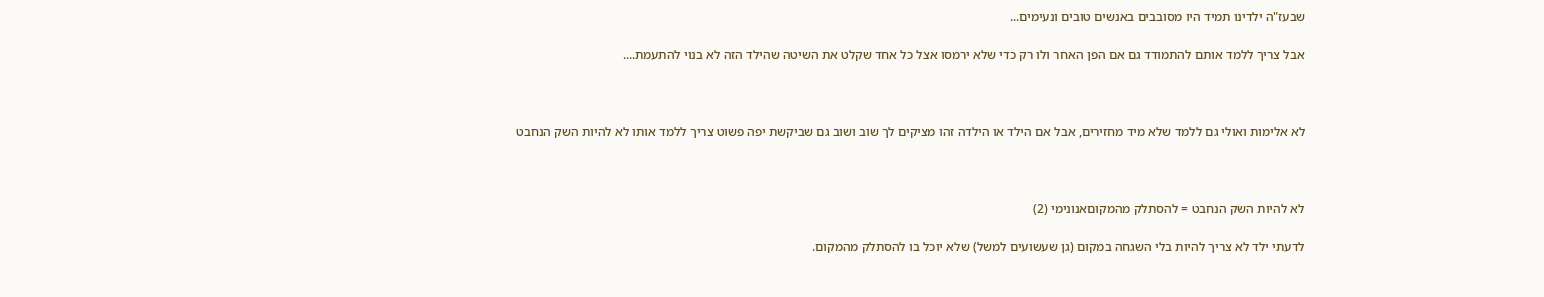שבעז"ה ילדינו תמיד היו מסובבים באנשים טובים ונעימים...

אבל צריך ללמד אותם להתמודד גם אם הפן האחר ולו רק כדי שלא ירמסו אצל כל אחד שקלט את השיטה שהילד הזה לא בנוי להתעמת....



לא אלימות ואולי גם ללמד שלא מיד מחזירים, אבל אם הילד או הילדה זהו מציקים לך שוב ושוב גם שביקשת יפה פשוט צריך ללמד אותו לא להיות השק הנחבט



לא להיות השק הנחבט = להסתלק מהמקוםאנונימי (2)

לדעתי ילד לא צריך להיות בלי השגחה במקום (גן שעשועים למשל) שלא יוכל בו להסתלק מהמקום.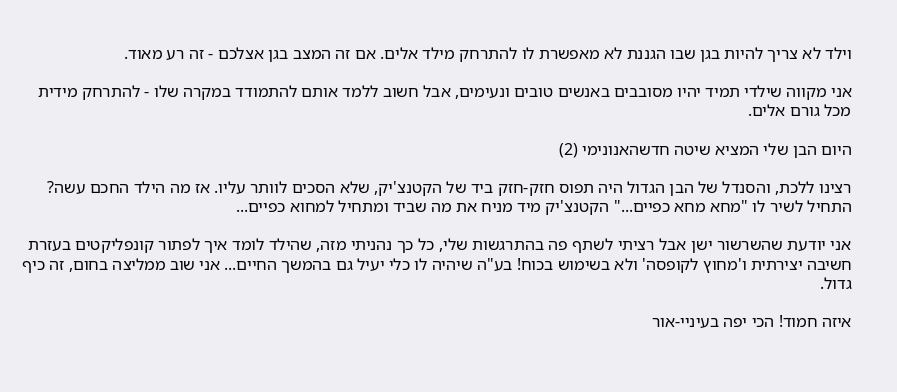וילד לא צריך להיות בגן שבו הגננת לא מאפשרת לו להתרחק מילד אלים. אם זה המצב בגן אצלכם - זה רע מאוד.

אני מקווה שילדי תמיד יהיו מסובבים באנשים טובים ונעימים, אבל חשוב ללמד אותם להתמודד במקרה שלו - להתרחק מידית מכל גורם אלים.

היום הבן שלי המציא שיטה חדשהאנונימי (2)

רצינו ללכת, והסנדל של הבן הגדול היה תפוס חזק-חזק ביד של הקטנצ'יק, שלא הסכים לוותר עליו. אז מה הילד החכם עשה? התחיל לשיר לו "מחא מחא כפיים..." הקטנצ'יק מיד מניח את מה שביד ומתחיל למחוא כפיים...

אני יודעת שהשרשור ישן אבל רציתי לשתף פה בהתרגשות שלי, כל כך נהניתי מזה, שהילד לומד איך לפתור קונפליקטים בעזרת חשיבה יצירתית ו'מחוץ לקופסה' ולא בשימוש בכוח! בע"ה שיהיה לו כלי יעיל גם בהמשך החיים... אני שוב ממליצה בחום, זה כיף גדול.

איזה חמוד! הכי יפה בעיניי-אור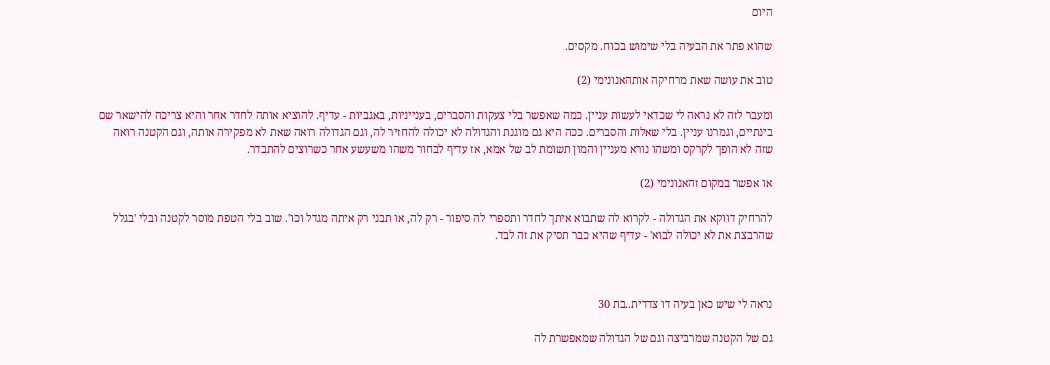היום

שהוא פתר את הבעיה בלי שימוש בכוח. מקסים.

טוב את עושה שאת מרחיקה אותהאנונימי (2)

ומעבר לזה לא נראה לי שכדאי לעשות עניין. כמה שאפשר בלי צעקות והסברים, בענייניות, באגביות - עדיף. להוציא אותה לחדר אחר והיא צריכה להישאר שם בינתיים, וגמרנו עניין. בלי שאלות והסברים. ככה היא גם מוגנת והגדולה לא יכולה להחזיר לה, וגם הגדולה רואה שאת לא מפקירה אותה, וגם הקטנה רואה שזה לא הופך לקרקס ומשהו נורא מעניין והמון תשומת לב של אמא, אז עדיף לבחור משהו משעשע אחר כשרוצים להתבדר.

או אפשר במקום זהאנונימי (2)

להרחיק דווקא את הגדולה - לקרוא לה שתבוא איתך לחדר ותספרי לה סיפור - רק לה, או תבני רק איתה מגדל וכו'. שוב בלי הטפת מוסר לקטנה ובלי 'בגלל שהרבצת את לא יכולה לבוא' - עדיף שהיא כבר תסיק את זה לבד.



נראה לי שיש כאן בעיה דו צדדית..בת 30

גם של הקטנה שמרביצה וגם של הגדולה שמאפשרת לה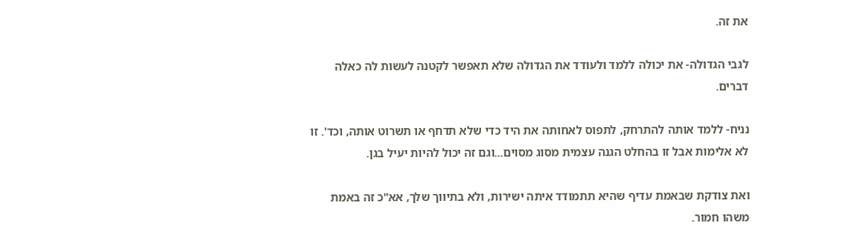את זה.

לגבי הגדולה- את יכולה ללמד ולעודד את הגדולה שלא תאפשר לקטנה לעשות לה כאלה דברים.

נניח- ללמד אותה להתרחק, לתפוס לאחותה את היד כדי שלא תדחף או תשרוט אותה, וכד'. זו לא אלימות אבל זו בהחלט הגנה עצמית מסוג מסוים...וגם זה יכול להיות יעיל בגן.

ואת צודקת שבאמת עדיף שהיא תתמודד איתה ישירות, ולא בתיווך שלך, אא"כ זה באמת משהו חמור.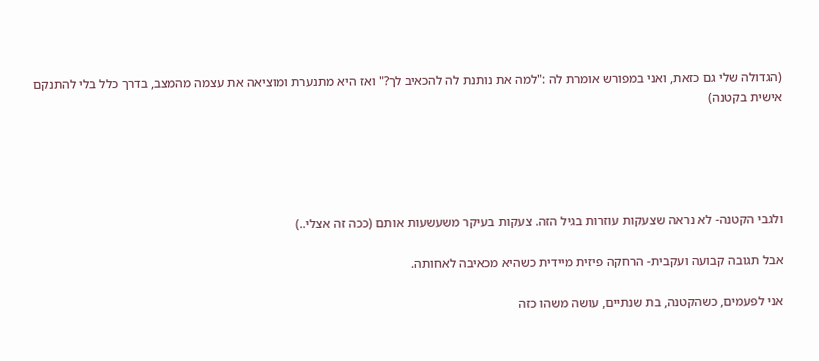(הגדולה שלי גם כזאת, ואני במפורש אומרת לה :"למה את נותנת לה להכאיב לך?" ואז היא מתנערת ומוציאה את עצמה מהמצב, בדרך כלל בלי להתנקם אישית בקטנה)





ולגבי הקטנה- לא נראה שצעקות עוזרות בגיל הזה. צעקות בעיקר משעשעות אותם (ככה זה אצלי..)

אבל תגובה קבועה ועקבית- הרחקה פיזית מיידית כשהיא מכאיבה לאחותה.

אני לפעמים, כשהקטנה, בת שנתיים, עושה משהו כזה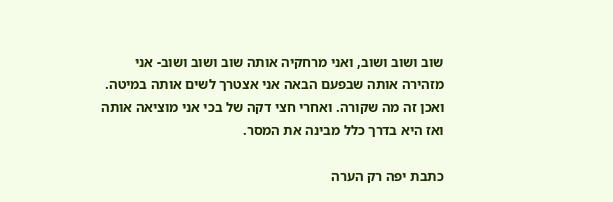שוב ושוב ושוב, ואני מרחקיה אותה שוב ושוב ושוב- אני מזהירה אותה שבפעם הבאה אני אצטרך לשים אותה במיטה. ואכן זה מה שקורה. ואחרי חצי דקה של בכי אני מוציאה אותה ואז היא בדרך כלל מבינה את המסר.

כתבת יפה רק הערה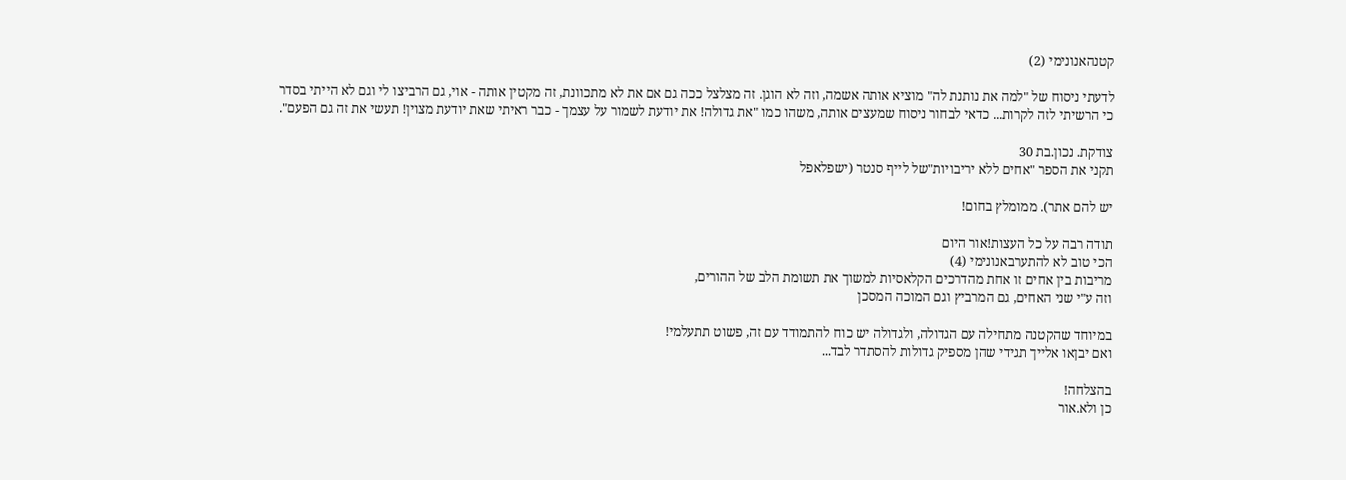קטנהאנונימי (2)

לדעתי ניסוח של "למה את נותנת לה" מוציא אותה אשמה, וזה לא הוגן. זה מצלצל ככה גם אם את לא מתכוונת, זה מקטין אותה - אוי, גם הרביצו לי וגם לא הייתי בסדר כי הרשיתי לזה לקרות... כדאי לבחור ניסוח שמעצים אותה, משהו כמו "את גדולה! את יודעת לשמור על עצמך - כבר ראיתי שאת יודעת מצוין! תעשי את זה גם הפעם".

צודקת. נכון.בת 30
תקני את הספר "אחים ללא יריבויות"של לייף סנטר (ישפלאפל

יש להם אתר). ממומלץ בחום!

תודה רבה על כל העצות!אור היום
הכי טוב לא להתערבאנונימי (4)
מריבות בין אחים זו אחת מהדרכים הקלאסיות למשוך את תשומת הלב של ההורים,
וזה ע"י שני האחים, גם המרביץ וגם המוכה המסכן

במיוחד שהקטנה מתחילה עם הגדולה, ולגדולה יש כוח להתמודד עם זה, פשוט תתעלמי!
ואם יבןאו אלייך תגידי שהן מספיק גדולות להסתדר לבד...

בהצלחה!
כן ולא.אור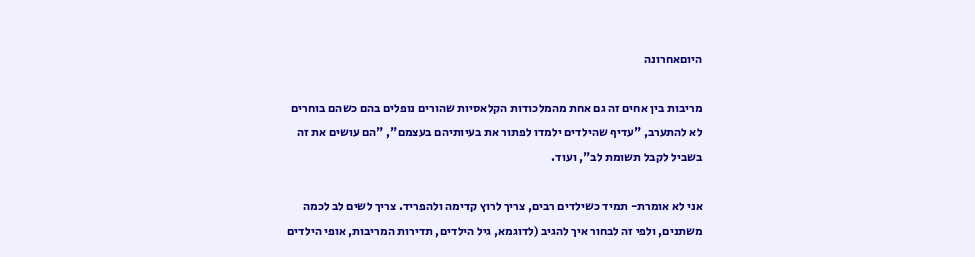היוםאחרונה

מריבות בין אחים זה גם אחת מהמלכודות הקלאסיות שהורים נופלים בהם כשהם בוחרים לא להתערב, "עדיף שהילדים ילמדו לפתור את בעיותיהם בעצמם", "הם עושים את זה בשביל לקבל תשומת לב", ועוד.

אני לא אומרת- תמיד כשילדים רבים, צריך לרוץ קדימה ולהפריד. צריך לשים לב לכמה משתנים, ולפי זה לבחור איך להגיב (לדוגמא, גיל הילדים, תדירות המריבות, אופי הילדים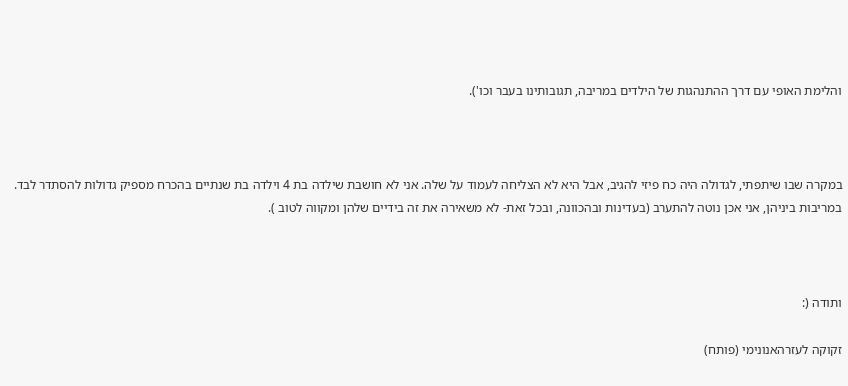והלימת האופי עם דרך ההתנהגות של הילדים במריבה, תגובותינו בעבר וכו').



במקרה שבו שיתפתי, לגדולה היה כח פיזי להגיב, אבל היא לא הצליחה לעמוד על שלה. אני לא חושבת שילדה בת 4 וילדה בת שנתיים בהכרח מספיק גדולות להסתדר לבד. במריבות ביניהן, אני אכן נוטה להתערב (בעדינות ובהכוונה, ובכל זאת- לא משאירה את זה בידיים שלהן ומקווה לטוב ).



ותודה (:

זקוקה לעזרהאנונימי (פותח)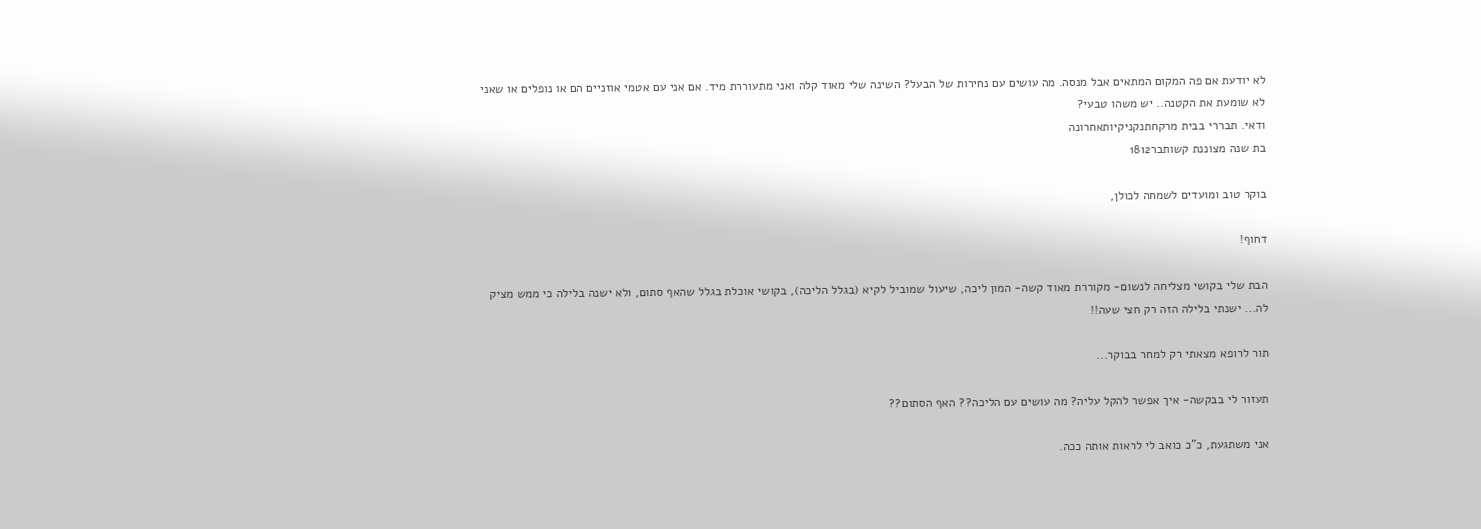לא יודעת אם פה המקום המתאים אבל מנסה. מה עושים עם נחירות של הבעל? השינה שלי מאוד קלה ואני מתעוררת מיד. אם אני עם אטמי אוזניים הם או נופלים או שאני לא שומעת את הקטנה.. יש משהו טבעי?
ודאי. תבררי בבית מרקחתנקניקיותאחרונה
בת שנה מצוננת קשותבר1812

בוקר טוב ומועדים לשמחה לכולן,

דחוף!

הבת שלי בקושי מצליחה לנשום- מקוררת מאוד קשה- המון ליכה, שיעול שמוביל לקיא (בגלל הליכה), בקושי אוכלת בגלל שהאף סתום, ולא ישנה בלילה כי ממש מציק לה... ישנתי בלילה הזה רק חצי שעה!!

תור לרופא מצאתי רק למחר בבוקר...

תעזור לי בבקשה- איך אפשר להקל עליה? מה עושים עם הליכה?? האף הסתום??

אני משתגעת, כ"כ כואב לי לראות אותה ככה.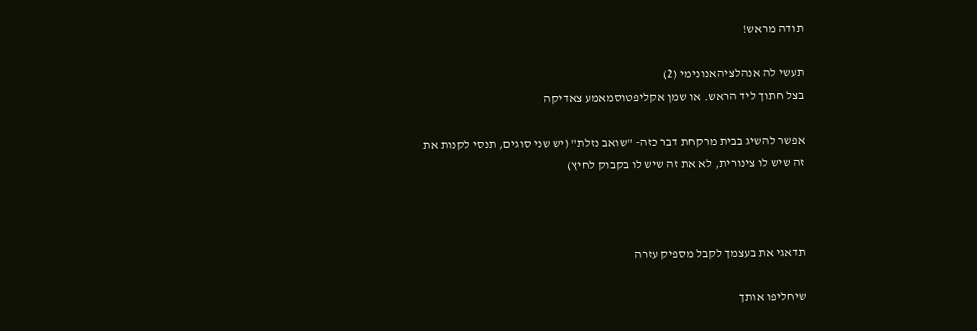תודה מראש!

תעשי לה אנהלציהאנונימי (2)
בצל חתוך ליד הראש. או שמן אקליפטוסמאמע צאדיקה

אפשר להשיג בבית מרקחת דבר כזה- "שואב נזלת" (יש שני סוגים, תנסי לקנות את זה שיש לו צינורית, לא את זה שיש לו בקבוק לחיץ)



תדאגי את בעצמך לקבל מספיק עזרה

שיחליפו אותך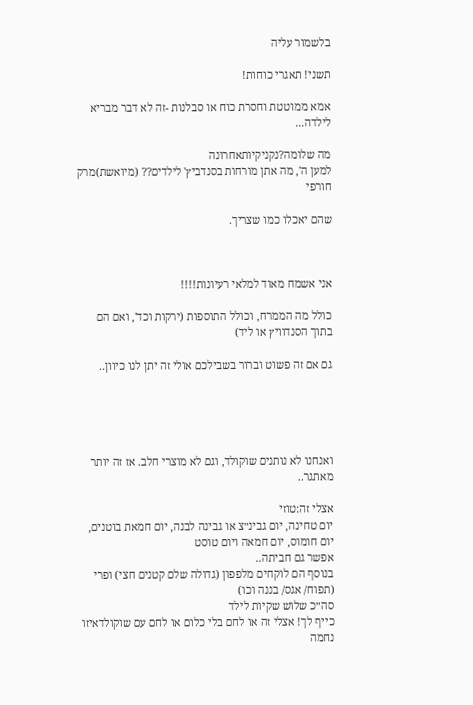בלשמור עליה

תשני! תאגרי כוחות!

אמא ממוטטת וחסרת כוח או סבלנות -זה לא דבר מבריא לילדה...

מה שלומה?נקניקיותאחרונה
למען ה', מה אתן מורחות בסנדביץ' לילדים?? (מיואשת)מרק חורפי

שהם יאכלו כמו שצריך.



אני אשמח מאוד למלאי רעיונות!!!!

כולל מה הממרח, וכולל התוספות (ירקות וכד', ואם הם בתוך הסנדוויץ או ליד)

גם אם זה פשוט וברור בשבילכם אולי זה יתן לנו כיוון..





ואנחנו לא נותנים שוקולד, וגם לא מוצרי חלב. אז זה יותר מאתגר..

אצלי זה:טוזי
יום טחינה, יום גבינ״צ או גבינה לבנה, יום חמאת בוטנים, יום חומוס, יום חמאה ויום טוסט
אפשר גם חביתה..
בנוסף הם לוקחים מלפפון (גדולה שלם קטנים חצי) ופרי (תפוח/ אגס/ בננה וכו)
סה״כ שלוש שקיות לילד
כייף לך! אצלי זה או לחם בלי כלום או לחם עם שוקולדאיזו נחמה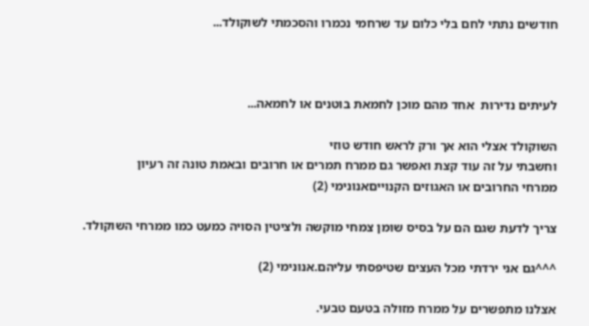חודשים נתתי לחם בלי כלום עד שרחמי נכמרו והסכמתי לשוקולד...



לעיתים נדירות  אחד מהם מוכן לחמאת בוטנים או לחמאה...

השוקולד אצלי הוא אך ורק לראש חודש טוזי
וחשבתי על זה עוד קצת ואפשר גם ממרח תמרים או חרובים ובאמת טונה זה רעיון
ממרחי החרובים או האגוזים הקנוייםאנונימי (2)

צריך לדעת שגם הם על בסיס שומן צמחי מוקשה ולציטין הסויה כמעט כמו ממרחי השוקולד.

^^^גם אני ירדתי מכל העצים שטיפסתי עליהם.אנונימי (2)

אצלנו מתפשרים על ממרח מזולה בטעם טבעי.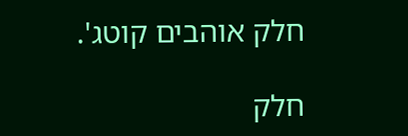חלק אוהבים קוטג'.

חלק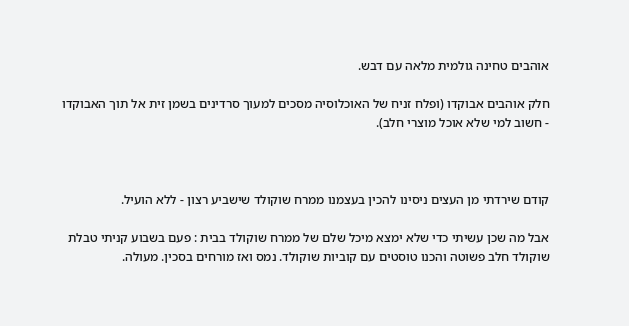אוהבים טחינה גולמית מלאה עם דבש.

חלק אוהבים אבוקדו (ופלח זניח של האוכלוסיה מסכים למעוך סרדינים בשמן זית אל תוך האבוקדו - חשוב למי שלא אוכל מוצרי חלב).



קודם שירדתי מן העצים ניסינו להכין בעצמנו ממרח שוקולד שישביע רצון - ללא הועיל.

אבל מה שכן עשיתי כדי שלא ימצא מיכל שלם של ממרח שוקולד בבית : פעם בשבוע קניתי טבלת שוקולד חלב פשוטה והכנו טוסטים עם קוביות שוקולד. נמס ואז מורחים בסכין. מעולה.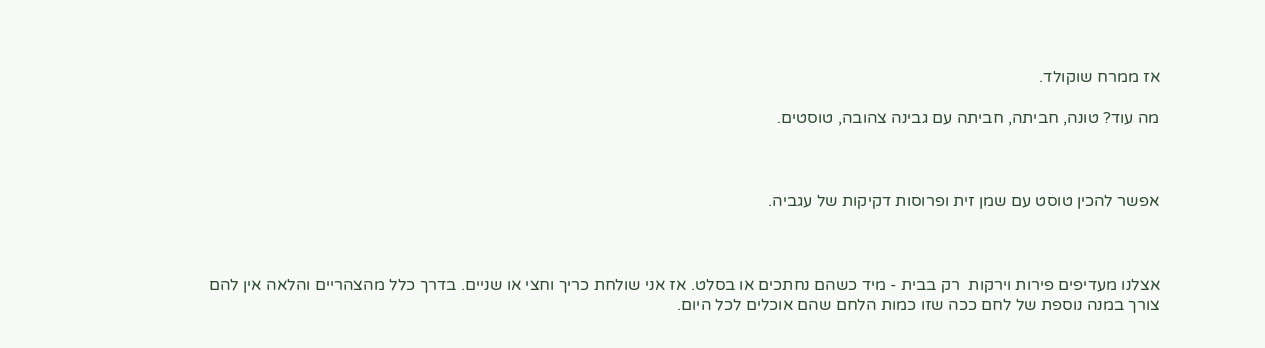אז ממרח שוקולד.

מה עוד? טונה, חביתה, חביתה עם גבינה צהובה, טוסטים.



אפשר להכין טוסט עם שמן זית ופרוסות דקיקות של עגביה.



אצלנו מעדיפים פירות וירקות  רק בבית - מיד כשהם נחתכים או בסלט. אז אני שולחת כריך וחצי או שניים. בדרך כלל מהצהריים והלאה אין להם צורך במנה נוספת של לחם ככה שזו כמות הלחם שהם אוכלים לכל היום.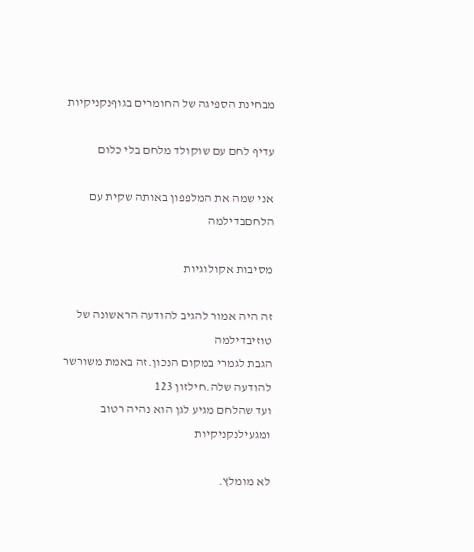מבחינת הספיגה של החומרים בגוףנקניקיות

עדיף לחם עם שוקולד מלחם בלי כלום

אני שמה את המלפפון באותה שקית עם הלחםבדילמה

מסיבות אקולוגיות

זה היה אמור להגיב להודעה הראשונה של טוזיבדילמה
הגבת לגמרי במקום הנכון.זה באמת משורשר להודעה שלה.חילזון 123
ועד שהלחם מגיע לגן הוא נהיה רטוב ומגעילנקניקיות

לא מומלץ.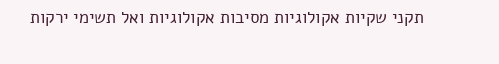תקני שקיות אקולוגיות מסיבות אקולוגיות ואל תשימי ירקות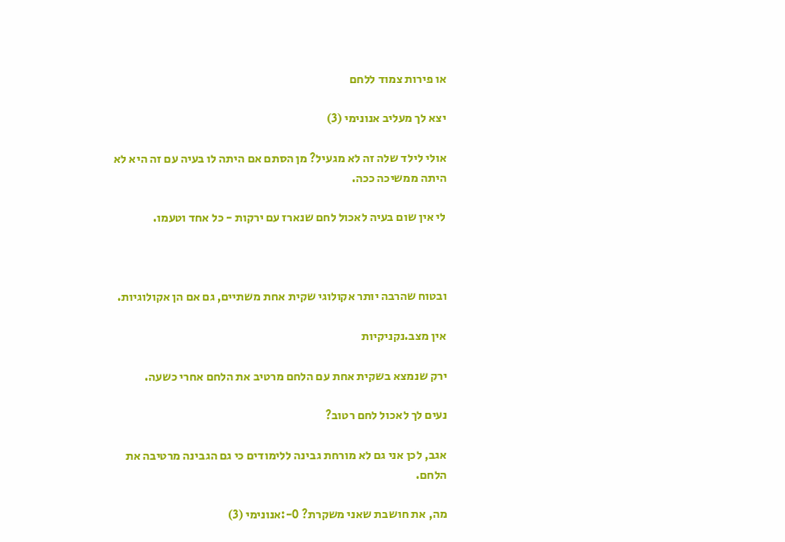או פירות צמוד ללחם

יצא לך מעליב אנונימי (3)

אולי לילד שלה זה לא מגעיל? מן הסתם אם היתה לו בעיה עם זה היא לא היתה ממשיכה ככה.

לי אין שום בעיה לאכול לחם שנארז עם ירקות - כל אחד וטעמו.



ובטוח שהרבה יותר אקולוגי שקית אחת משתיים, גם אם הן אקולוגיות.

אין מצב.נקניקיות

ירק שנמצא בשקית אחת עם הלחם מרטיב את הלחם אחרי כשעה.

נעים לך לאכול לחם רטוב?

אגב, לכן אני גם לא מורחת גבינה ללימודים כי גם הגבינה מרטיבה את הלחם.

מה, את חושבת שאני משקרת? 0-:אנונימי (3)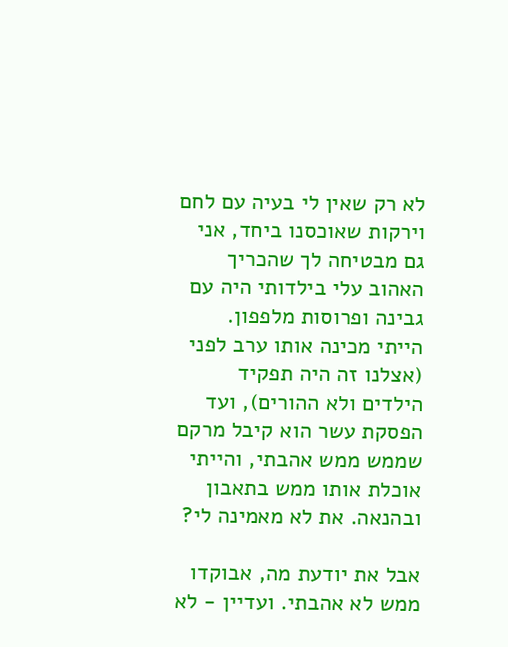לא רק שאין לי בעיה עם לחם וירקות שאוכסנו ביחד, אני גם מבטיחה לך שהכריך האהוב עלי בילדותי היה עם גבינה ופרוסות מלפפון. הייתי מכינה אותו ערב לפני (אצלנו זה היה תפקיד הילדים ולא ההורים), ועד הפסקת עשר הוא קיבל מרקם שממש ממש אהבתי, והייתי אוכלת אותו ממש בתאבון ובהנאה. את לא מאמינה לי?

אבל את יודעת מה, אבוקדו ממש לא אהבתי. ועדיין - לא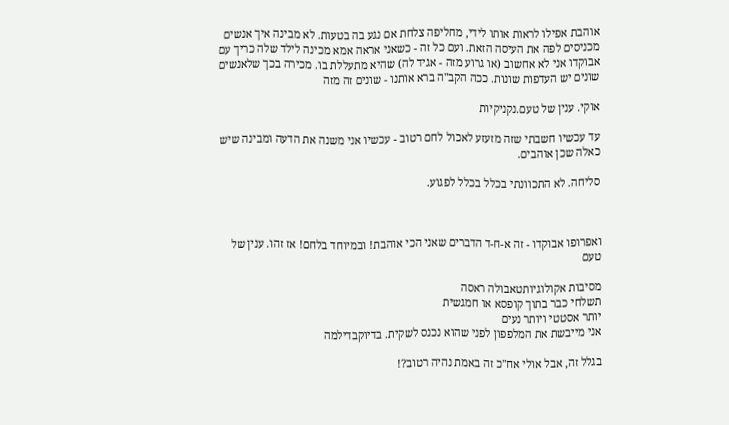אוהבת אפילו לראות אותו לידי, מחליפה צלחת אם נגע בה בטעות. לא מבינה איך אנשים מכניסים לפה את העיסה הזאת. ועם כל זה - כשאני אראה אמא מכינה לילד שלה כריך עם אבוקדו אני לא אחשוב (או גרוע מזה - אגיד לה) שהיא מתעללת בו. מכירה בכך שלאנשים שונים יש העדפות שונות. ככה הקב"ה ברא אותנו - שונים זה מזה

אוקי. ענין של טעם.נקניקיות

עד עכשיו חשבתי שזה מזעזע לאכול לחם רטוב - עכשיו אני משנה את הדעה ומבינה שיש כאלה שכן אוהבים.

סליחה. לא התכוונתי בכלל בכלל לפגוע.



ואפרופו אבוקדו - זה א-ח-ד הדברים שאני הכי אוהבת! ובמיוחד בלחם! אז זהו. ענין של טעם

מסיבות אקולוגיותטאבולה ראסה
תשלחי כבר בתוך קופסא או חמגשית
יותר אסטטי ויותר נעים
אני מייבשת את המלפפון לפני שהוא נכנס לשקית. בדיוקבדילמה

בגלל זה, אבל אולי אח"כ זה באמת נהיה רטוב?!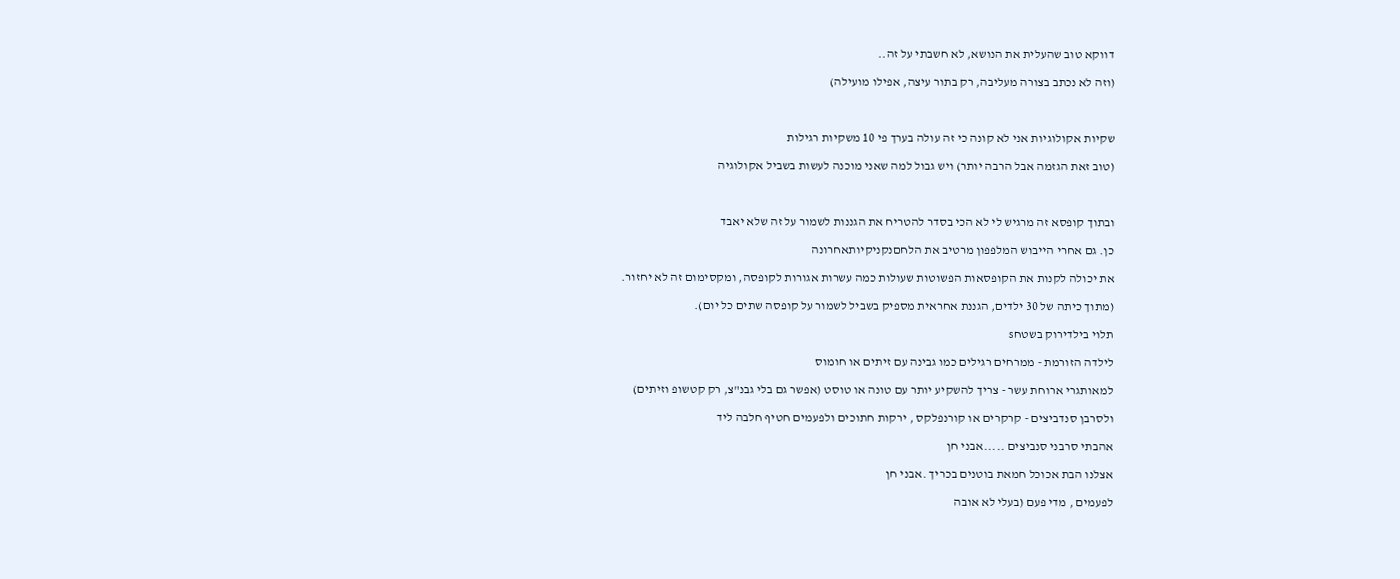דווקא טוב שהעלית את הנושא, לא חשבתי על זה..

(וזה לא נכתב בצורה מעליבה, רק בתור עיצה, אפילו מועילה)



שקיות אקולוגיות אני לא קונה כי זה עולה בערך פי 10 משקיות רגילות

(טוב זאת הגזמה אבל הרבה יותר) ויש גבול למה שאני מוכנה לעשות בשביל אקולוגיה



ובתוך קופסא זה מרגיש לי לא הכי בסדר להטריח את הגננות לשמור על זה שלא יאבד

כן. גם אחרי הייבוש המלפפון מרטיב את הלחםנקניקיותאחרונה

את יכולה לקנות את הקופסאות הפשוטות שעולות כמה עשרות אגורות לקופסה, ומקסימום זה לא יחזור.

(מתוך כיתה של 30 ילדים, הגננת אחראית מספיק בשביל לשמור על קופסה שתים כל יום).

תלוי בילדירוק בשטחs

לילדה הזורמת - ממרחים רגילים כמו גבינה עם זיתים או חומוס

למאותגרי ארוחת עשר - צריך להשקיע יותר עם טונה או טוסט (אפשר גם בלי גבנ"צ, רק קטשופ וזיתים)

ולסרבן סנדביצים - קרקרים או קורנפלקס , ירקות חתוכים ולפעמים חטיף חלבה ליד

אהבתי סרבני סנביצים .....אבני חן

אצלנו הבת אכוכל חמאת בוטנים בכריך .אבני חן

לפעמים , מדי פעם (בעלי לא אובה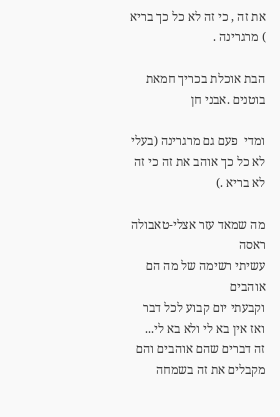את זה , כי זה לא כל כך בריא ) מרגרינה .

הבת אוכלת בכריך חמאת בוטנים .אבני חן

ומדי  פעם גם מרגרינה (בעלי לא כל כך אוהב את זה כי זה לא בריא .)

מה שמאד עזר אצלי-טאבולה ראסה
עשיתי רשימה של מה הם אוהבים
וקבעתי יום קבוע לכל דבר
ואז אין בא לי ולא בא לי...
זה דברים שהם אוהבים והם מקבלים את זה בשמחה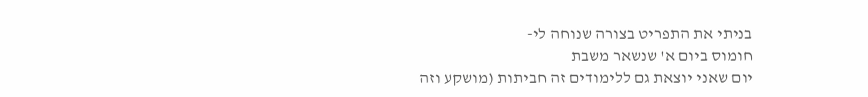בניתי את התפריט בצורה שנוחה לי-
חומוס ביום א' שנשאר משבת
יום שאני יוצאת גם ללימודים זה חביתות (מושקע וזה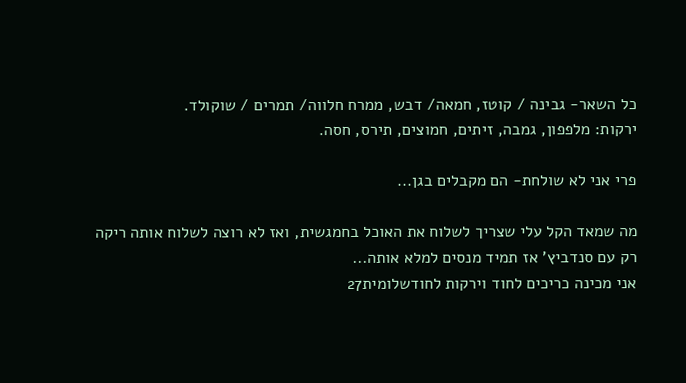כל השאר- גבינה / קוטז, חמאה/ דבש, ממרח חלווה/ תמרים / שוקולד.
ירקות: מלפפון, גמבה, זיתים, חמוצים, תירס, חסה.

פרי אני לא שולחת- הם מקבלים בגן...

מה שמאד הקל עלי שצריך לשלוח את האוכל בחמגשית, ואז לא רוצה לשלוח אותה ריקה רק עם סנדביץ' אז תמיד מנסים למלא אותה...
אני מכינה כריכים לחוד וירקות לחודשלומית27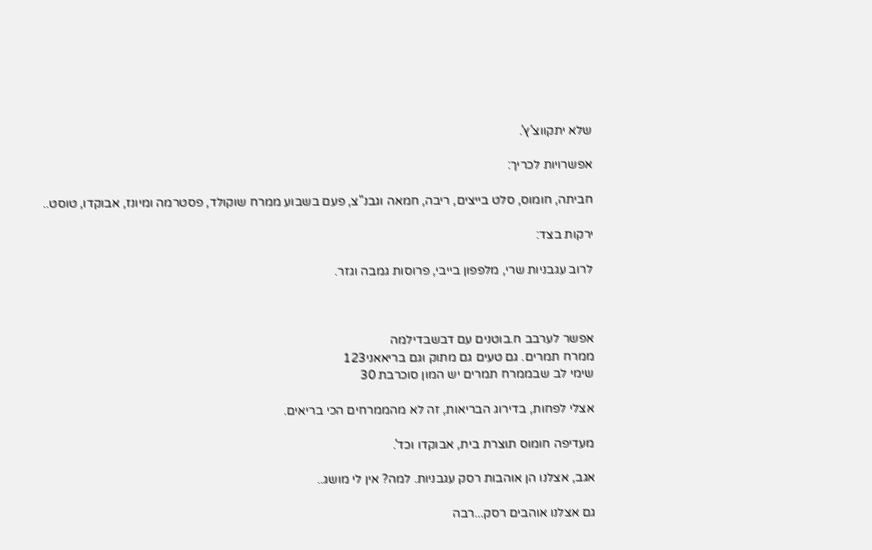שלא יתקווצ'ץ'.

אפשרויות לכריך:

חביתה, חומוס, סלט בייצים, ריבה, חמאה וגבנ"צ, פעם בשבוע ממרח שוקולד, פסטרמה ומיונז, אבוקדו, טוסט..

ירקות בצד:

לרוב עגבניות שרי, מלפפון בייבי, פרוסות גמבה וגזר.



אפשר לערבב ח.בוטנים עם דבשבדילמה
ממרח תמרים. גם טעים גם מתוק וגם בריאאני123
שימי לב שבממרח תמרים יש המון סוכרבת 30

אצלי לפחות, בדירוג הבריאות, זה לא מהממרחים הכי בריאים.

מעדיפה חומוס תוצרת בית, אבוקדו וכד'.

אגב, אצלנו הן אוהבות רסק עגבניות. למה? אין לי מושג..

גם אצלנו אוהבים רסק...רבה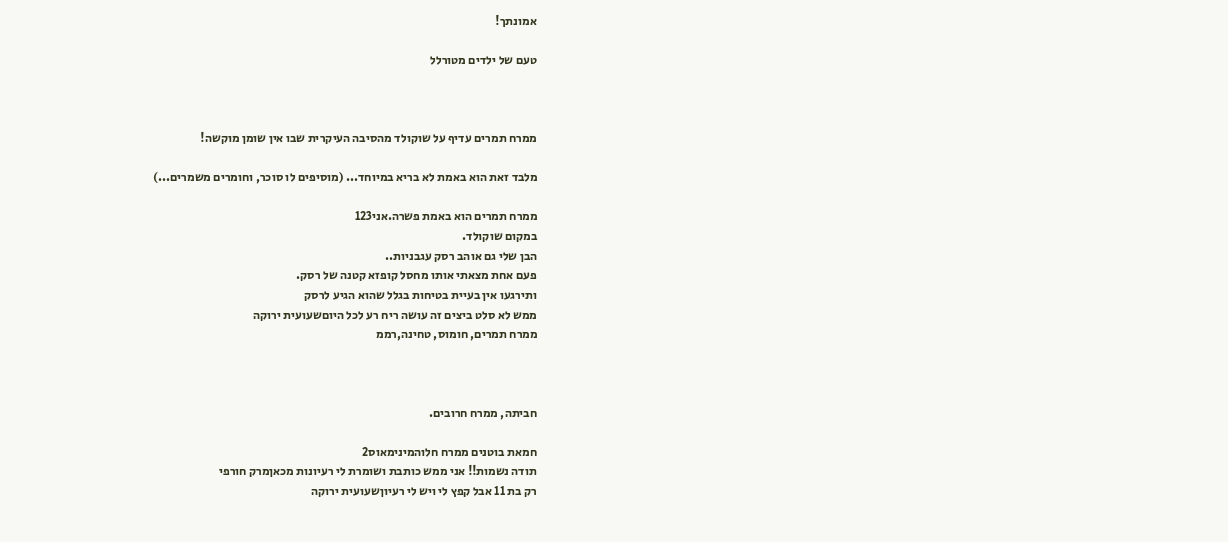אמונתך!

טעם של ילדים מטורלל



ממרח תמרים עדיף על שוקולד מהסיבה העיקרית שבו אין שומן מוקשה!

מלבד זאת הוא באמת לא בריא במיוחד... (מוסיפים לו סוכר, וחומרים משמרים...)

ממרח תמרים הוא באמת פשרה.אני123
במקום שוקולד.
הבן שלי גם אוהב רסק עגבניות..
פעם אחת מצאתי אותו מחסל קופזא קטנה של רסק.
ותירגעו אין בעיית בטיחות בגלל שהוא הגיע לרסק
ממש לא סלט ביצים זה עושה ריח רע לכל היוםשעועית ירוקה
ממרח תמרים, חומוס, טחינה,רממ



חביתה, ממרח חרובים.

חמאת בוטנים ממרח חלוהמינימאוס2
תודה נשמות!! אני ממש כותבת ושומרת לי רעיונות מכאןמרק חורפי
רק בת 11 אבל קפץ לי ויש לי רעיוןשעועית ירוקה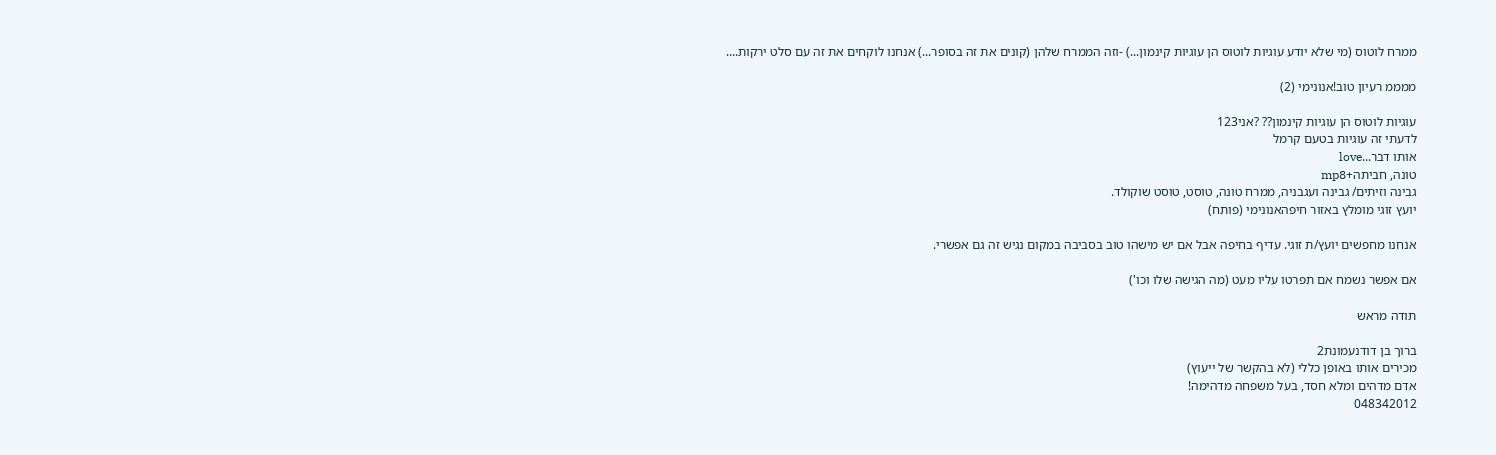ממרח לוטוס (מי שלא יודע עוגיות לוטוס הן עוגיות קינמון...) -וזה הממרח שלהן (קונים את זה בסופר...) אנחנו לוקחים את זה עם סלט ירקות....

ממממ רעיון טוב!אנונימי (2)

עוגיות לוטוס הן עוגיות קינמון?? ?אני123
לדעתי זה עוגיות בטעם קרמל
אותו דבר...love
טונה, חביתה+mp8
גבינה וזיתים/ גבינה ועגבניה, ממרח טונה, טוסט, טוסט שוקולד.
יועץ זוגי מומלץ באזור חיפהאנונימי (פותח)

אנחנו מחפשים יועץ/ת זוגי. עדיף בחיפה אבל אם יש מישהו טוב בסביבה במקום נגיש זה גם אפשרי.

אם אפשר נשמח אם תפרטו עליו מעט (מה הגישה שלו וכו')

תודה מראש

ברוך בן דודנעמונת2
מכירים אותו באופן כללי (לא בהקשר של ייעוץ)
אדם מדהים ומלא חסד, בעל משפחה מדהימה!
048342012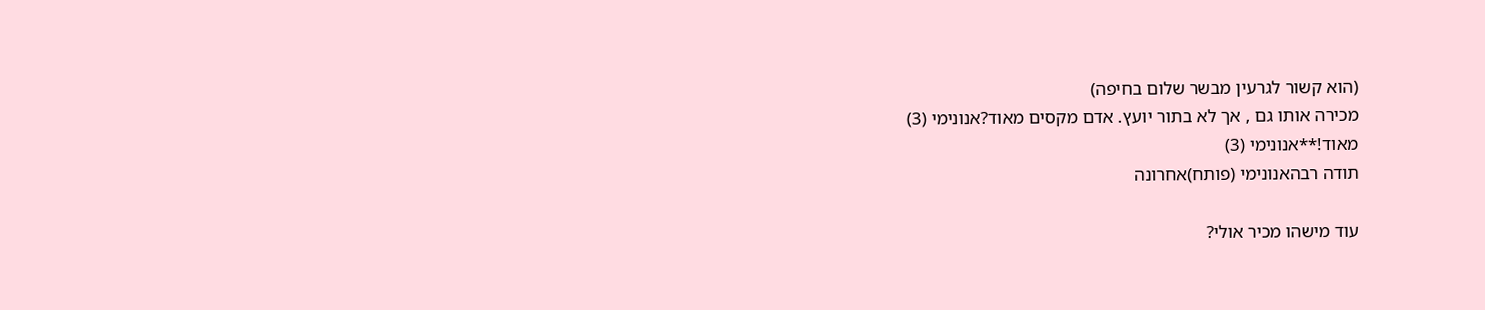(הוא קשור לגרעין מבשר שלום בחיפה)
מכירה אותו גם , אך לא בתור יועץ. אדם מקסים מאוד?אנונימי (3)
מאוד!**אנונימי (3)
תודה רבהאנונימי (פותח)אחרונה

עוד מישהו מכיר אולי?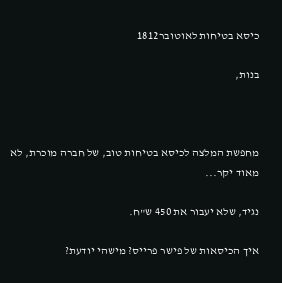כיסא בטיחות לאוטובר1812

בנות,



מחפשת המלצה לכיסא בטיחות טוב, של חברה מוכרת, לא מאוד יקר...

נגיד, שלא יעבור את 450 ש"ח.

איך הכיסאות של פישר פרייס? מישהי יודעת?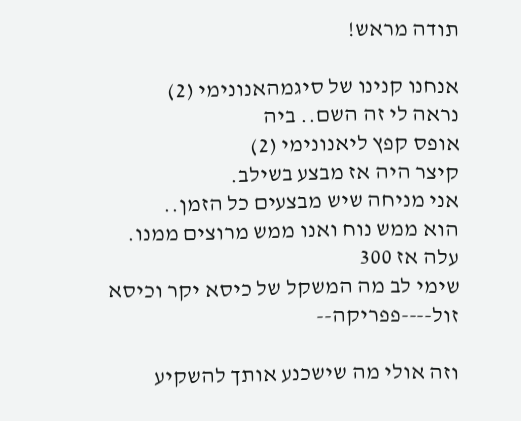תודה מראש!

אנחנו קנינו של סיגמהאנונימי (2)
נראה לי זה השם.. ביה
אופס קפץ ליאנונימי (2)
קיצר היה אז מבצע בשילב.
אני מניחה שיש מבצעים כל הזמן..
הוא ממש נוח ואנו ממש מרוצים ממנו.
עלה אז 300
שימי לב מה המשקל של כיסא יקר וכיסא זול----פפריקה--

וזה אולי מה שישכנע אותך להשקיע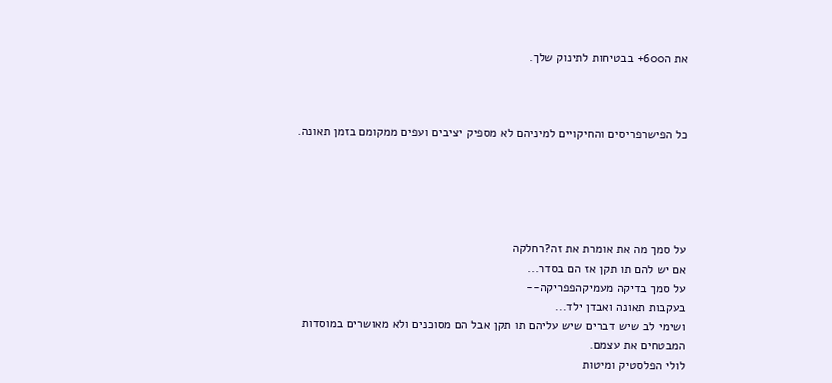את ה600+ בבטיחות לתינוק שלך.



כל הפישרפריסים והחיקויים למיניהם לא מספיק יציבים ועפים ממקומם בזמן תאונה.





על סמך מה את אומרת את זה?רחלקה
אם יש להם תו תקן אז הם בסדר...
על סמך בדיקה מעמיקהפפריקה--
בעקבות תאונה ואבדן ילד...
ושימי לב שיש דברים שיש עליהם תו תקן אבל הם מסוכנים ולא מאושרים במוסדות המבטחים את עצמם.
לולי הפלסטיק ומיטות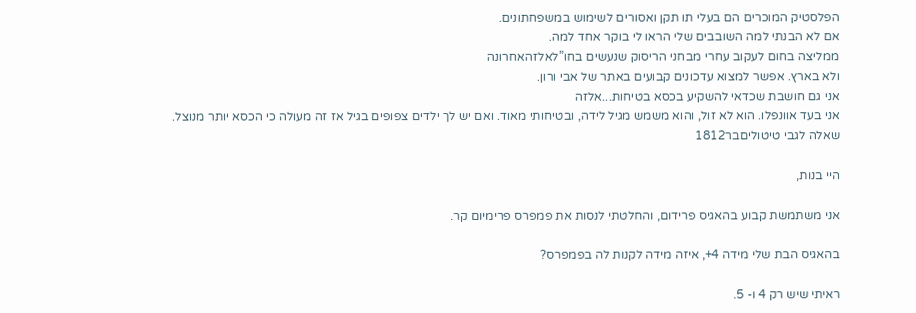הפלסטיק המוכרים הם בעלי תו תקן ואסורים לשימוש במשפחתונים.
אם לא הבנתי למה השובבים שלי הראו לי בוקר אחד למה.
ממליצה בחום לעקוב עחרי מבחני הריסוק שנעשים בחו”לאלזהאחרונה
ולא בארץ. אפשר למצוא עדכונים קבועים באתר של אבי ורון.
אני גם חושבת שכדאי להשקיע בכסא בטיחות...אלזה
אני בעד אוונפלו. הוא לא זול, והוא משמש מגיל לידה, ובטיחותי מאוד. ואם יש לך ילדים צפופים בגיל אז זה מעולה כי הכסא יותר מנוצל.
שאלה לגבי טיטוליםבר1812

היי בנות,

אני משתמשת קבוע בהאגיס פרידום, והחלטתי לנסות את פמפרס פרימיום קר.

בהאגיס הבת שלי מידה 4+, איזה מידה לקנות לה בפמפרס?

ראיתי שיש רק 4 ו- 5.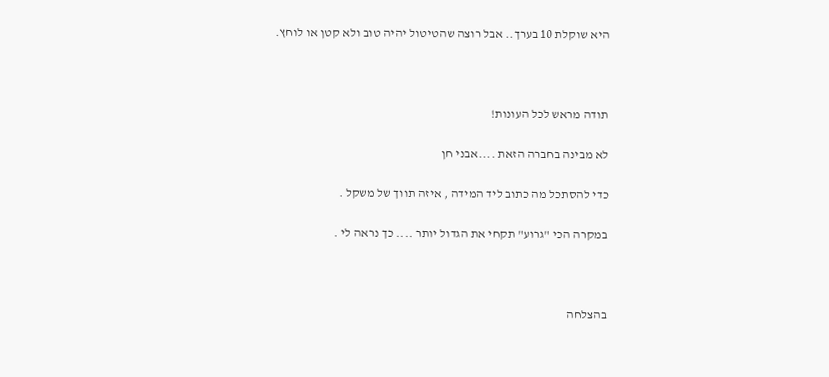היא שוקלת 10 בערך.. אבל רוצה שהטיטול יהיה טוב ולא קטן או לוחץ.



תודה מראש לכל העונות!

לא מבינה בחברה הזאת ....אבני חן

כדי להסתכל מה כתוב ליד המידה , איזה תווך של משקל .

במקרה הכי "גרוע" תקחי את הגדול יותר .... כך נראה לי .



בהצלחה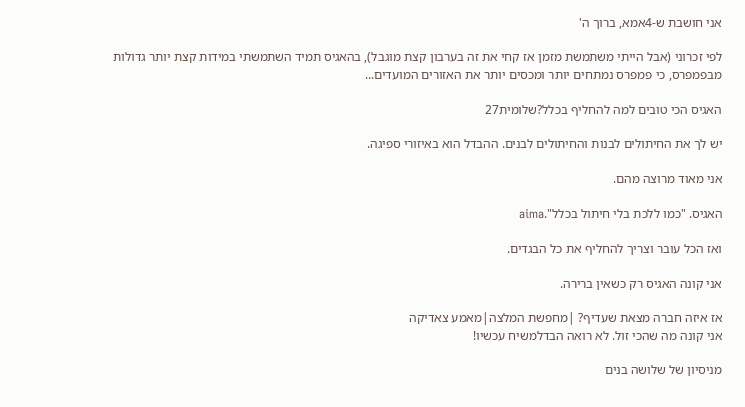אני חושבת ש-4אמא, ברוך ה'

לפי זכרוני (אבל הייתי משתמשת מזמן אז קחי את זה בערבון קצת מוגבל), בהאגיס תמיד השתמשתי במידות קצת יותר גדולות מבפמפרס, כי פמפרס נמתחים יותר ומכסים יותר את האזורים המועדים...

האגיס הכי טובים למה להחליף בכלל?שלומית27

יש לך את החיתולים לבנות והחיתולים לבנים. ההבדל הוא באיזורי ספיגה.

אני מאוד מרוצה מהם.

האגיס. "כמו ללכת בלי חיתול בכלל".aima

ואז הכל עובר וצריך להחליף את כל הבגדים.

אני קונה האגיס רק כשאין ברירה.

אז איזה חברה מצאת שעדיף? |מחפשת המלצה|מאמע צאדיקה
אני קונה מה שהכי זול. לא רואה הבדלמשיח עכשיו!

מניסיון של שלושה בנים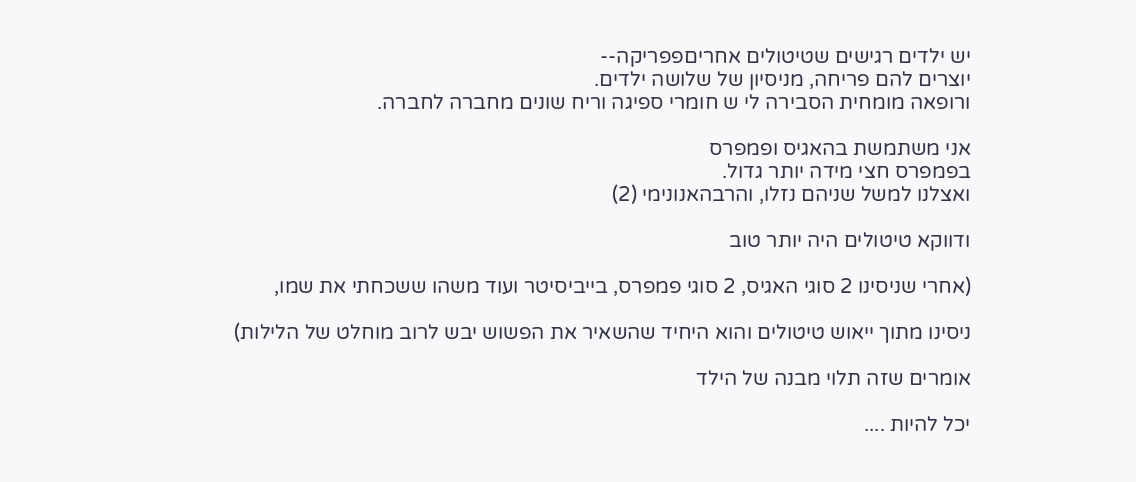יש ילדים רגישים שטיטולים אחריםפפריקה--
יוצרים להם פריחה, מניסיון של שלושה ילדים.
ורופאה מומחית הסבירה לי ש חומרי ספיגה וריח שונים מחברה לחברה.

אני משתמשת בהאגיס ופמפרס
בפמפרס חצי מידה יותר גדול.
ואצלנו למשל שניהם נזלו, והרבהאנונימי (2)

ודווקא טיטולים היה יותר טוב

(אחרי שניסינו 2 סוגי האגיס, 2 סוגי פמפרס, בייביסיטר ועוד משהו ששכחתי את שמו,

ניסינו מתוך ייאוש טיטולים והוא היחיד שהשאיר את הפשוש יבש לרוב מוחלט של הלילות)

אומרים שזה תלוי מבנה של הילד

יכל להיות ....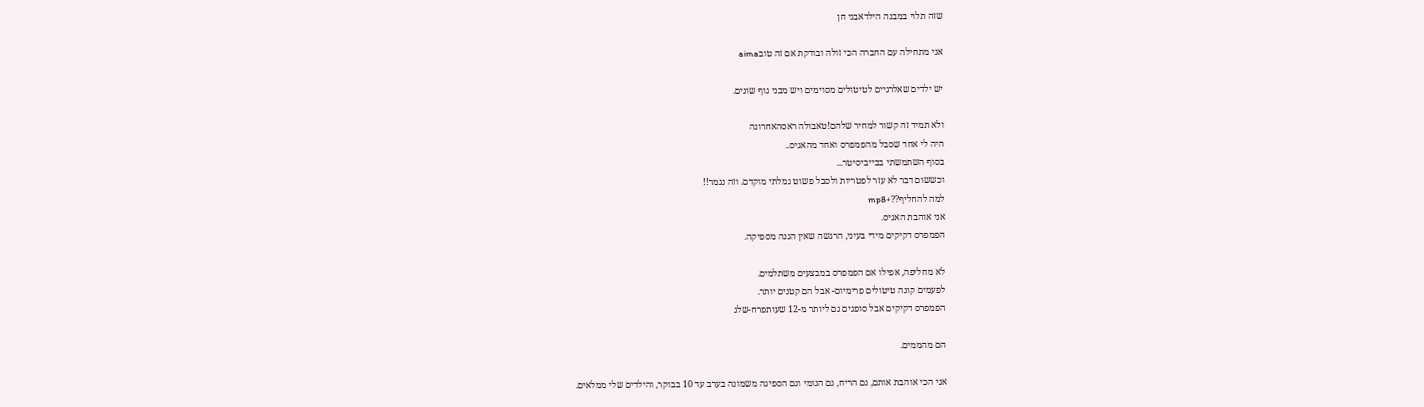שזה תלוי במבנה הילדאבני חן

אני מתחילה עם החברה הכי זולה ובודקת אם זה טובaima

יש ילדים שאלרגיים לטיטולים מסוימים ויש מבני גוף שונים.

ולא תמיד זה קשור למחיר שלהם!טאבולה ראסהאחרונה
היה לי אחד שסבל מהפמפרס ואחד מהאגיס..
בסוף השתמשתי בבייביסיטר...
וכששום דבר לא עזר לפטריות ולסבל פשוט גמלתי מוקדם. וזה נגמר!!
למה להחליף??+mp8
אני אוהבת האגיס.
הפמפרס דקיקים מידי בעיני, הרגשה שאין הגנה מספיקה.

לא מחליפה, אפילו אם הפמפרס במבצעים משתלמים.
לפעמים קונה טיטולים פרימיום- אבל הם קטנים יותר.
הפמפרס דקיקים אבל סופגים גם ליותר מ-12 שעותפרח-שלג

הם מהממים.

אני הכי אוהבת אותם, גם הריח, גם הגומי וגם הספיגה משמונה בערב עד 10 בבוקר, והילדים שלי ממלאים.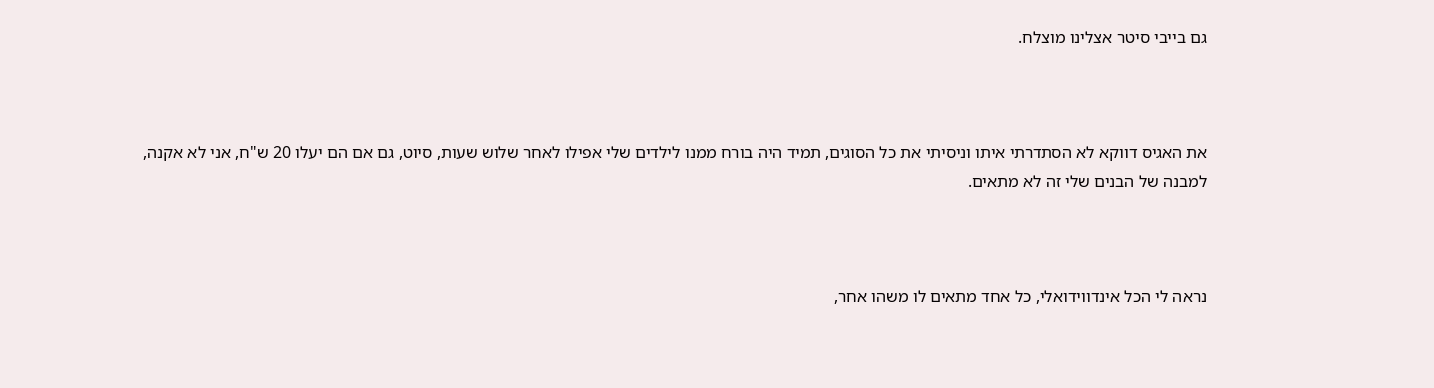גם בייבי סיטר אצלינו מוצלח.



את האגיס דווקא לא הסתדרתי איתו וניסיתי את כל הסוגים, תמיד היה בורח ממנו לילדים שלי אפילו לאחר שלוש שעות, סיוט, גם אם הם יעלו 20 ש"ח, אני לא אקנה, למבנה של הבנים שלי זה לא מתאים.



נראה לי הכל אינדווידואלי, כל אחד מתאים לו משהו אחר,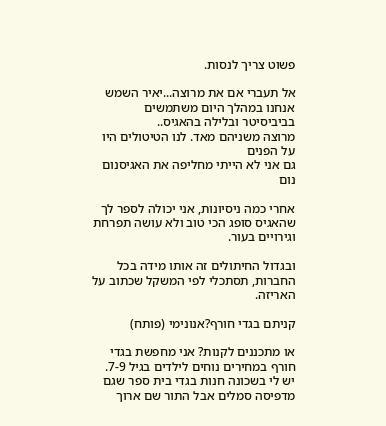פשוט צריך לנסות.

אל תעברי אם את מרוצה...יאיר השמש
אנחנו במהלך היום משתמשים בביביסיטר ובלילה בהאגיס..
מרוצה משניהם מאד. לנו הטיטולים היו על הפנים
גם אני לא הייתי מחליפה את האגיסנום נום

אחרי כמה ניסיונות, אני יכולה לספר לך שהאגיס סופג הכי טוב ולא עושה תפרחת וגירויים בעור.

ובגדול החיתולים זה אותו מידה בכל החברות, תסתכלי לפי המשקל שכתוב על האריזה.

קניתם בגדי חורף?אנונימי (פותח)

או מתכננים לקנות? אני מחפשת בגדי חורף במחירים נוחים לילדים בגיל 7-9. יש לי בשכונה חנות בגדי בית ספר שגם מדפיסה סמלים אבל התור שם ארוך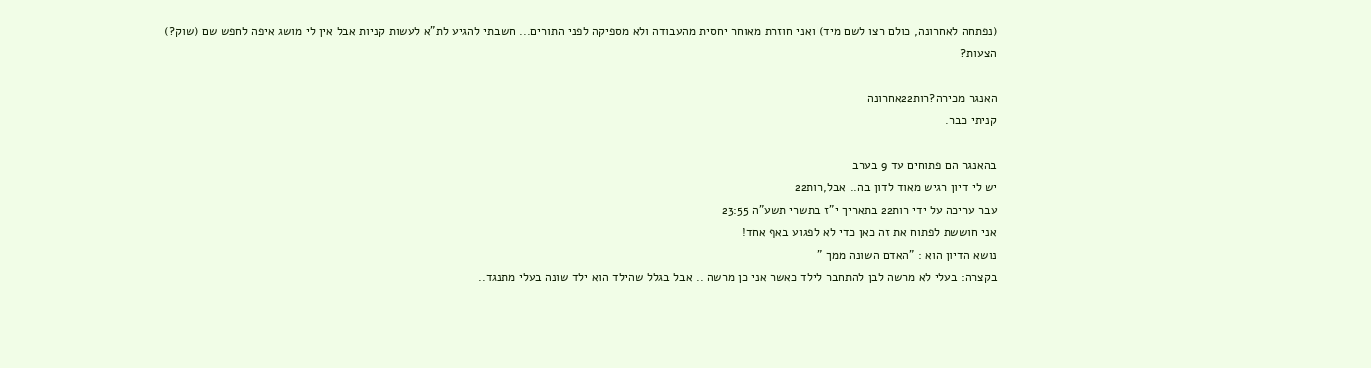(נפתחה לאחרונה, כולם רצו לשם מיד) ואני חוזרת מאוחר יחסית מהעבודה ולא מספיקה לפני התורים... חשבתי להגיע לת"א לעשות קניות אבל אין לי מושג איפה לחפש שם (שוק?) הצעות?

האנגר מכירה?רות22אחרונה
קניתי כבר.

בהאנגר הם פתוחים עד 9 בערב
יש לי דיון רגיש מאוד לדון בה.. אבל,רות22
עבר עריכה על ידי רות22 בתאריך י"ז בתשרי תשע"ה 23:55
אני חוששת לפתוח את זה כאן כדי לא לפגוע באף אחד!
נושא הדיון הוא : "האדם השונה ממך "
בקצרה: בעלי לא מרשה לבן להתחבר לילד כאשר אני כן מרשה .. אבל בגלל שהילד הוא ילד שונה בעלי מתנגד..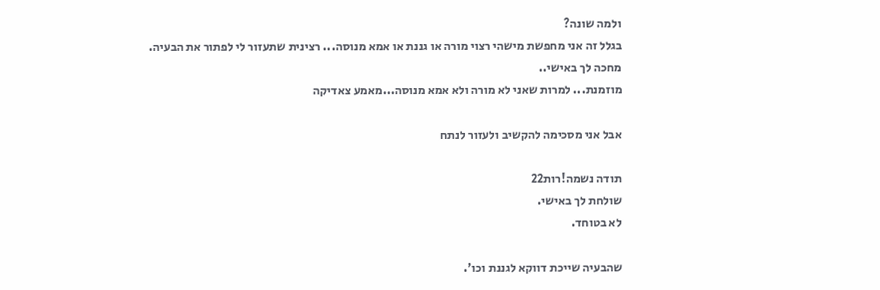ולמה שונה?
בגלל זה אני מחפשת מישהי רצוי מורה או גננת או אמא מנוסה... רצינית שתעזור לי לפתור את הבעיה.
מחכה לך באישי..
מוזמנת... למרות שאני לא מורה ולא אמא מנוסה...מאמע צאדיקה

אבל אני מסכימה להקשיב ולעזור לנתח

תודה נשמה!רות22
שולחת לך באישי.
לא בטוחד.

שהבעיה שייכת דווקא לגננת וכו'.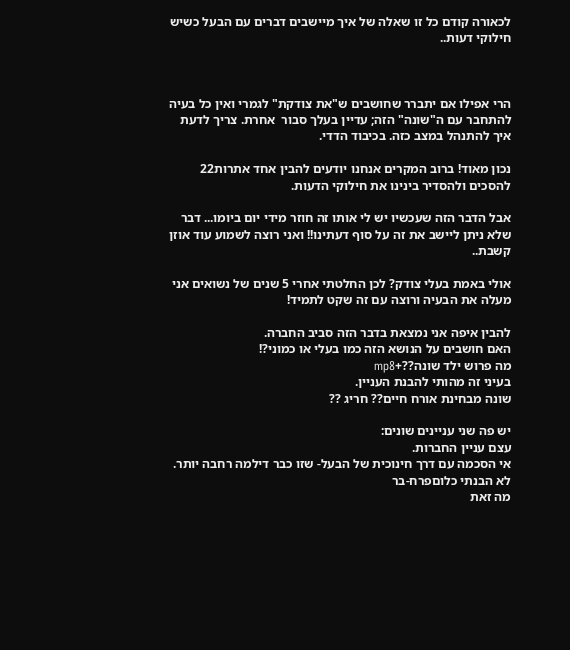לכאורה קודם כל זו שאלה של איך מיישבים דברים עם הבעל כשיש חילוקי דעות..



הרי אפילו אם יתברר שחושבים ש"את צודקת" לגמרי ואין כל בעיה להתחבר עם ה"שונה" הזה; עדיין בעלך סבור  אחרת. צריך לדעת איך להתנהל במצב כזה. בכיבוד הדדי.

נכון מאוד! ברוב המקרים אנחנו יודעים להבין אחד אתרות22
להסכים ולהסדיר בינינו את חילוקי הדעות.

אבל הדבר הזה שעכשיו יש לי אותו זה חוזר מידי יום ביומו... דבר שלא ניתן ליישב את זה על סוף דעתינו!! ואני רוצה לשמוע עוד אוזן קשבת..

אולי באמת בעלי צודק? לכן החלטתי אחרי 5 שנים של נשואים אני מעלה את הבעיה ורוצה עם זה שקט לתמיד!

להבין איפה אני נמצאת בדבר הזה סביב החברה.
האם חושבים על הנושא הזה כמו בעלי או כמוני?!
מה פרוש ילד שונה??+mp8
בעיני זה מהותי להבנת העניין.
שונה מבחינת אורח חיים?? חריג ??

יש פה שני עניינים שונים:
עצם עניין החברות.
אי הסכמה עם דרך חינוכית של הבעל- שזו כבר דילמה רחבה יותר.
לא הבנתי כלוםפרח-בר
מה זאת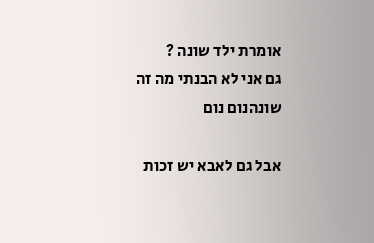אומרת ילד שונה ?
גם אני לא הבנתי מה זה שונהנום נום

אבל גם לאבא יש זכות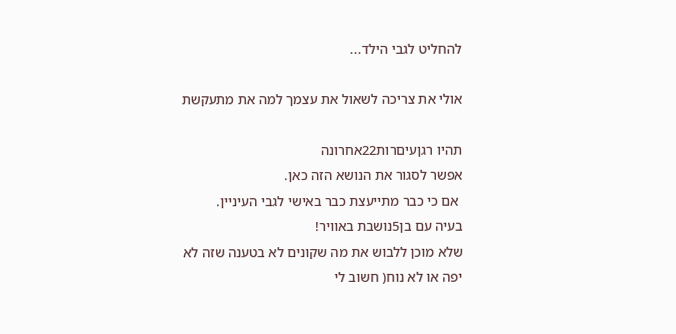להחליט לגבי הילד...

אולי את צריכה לשאול את עצמך למה את מתעקשת

תהיו רגןעיםרות22אחרונה
אפשר לסגור את הנושא הזה כאן.
 אם כי כבר מתייעצת כבר באישי לגבי העיניין.
בעיה עם בן5נושבת באוויר!
שלא מוכן ללבוש את מה שקונים לא בטענה שזה לא יפה או לא נוח( חשוב לי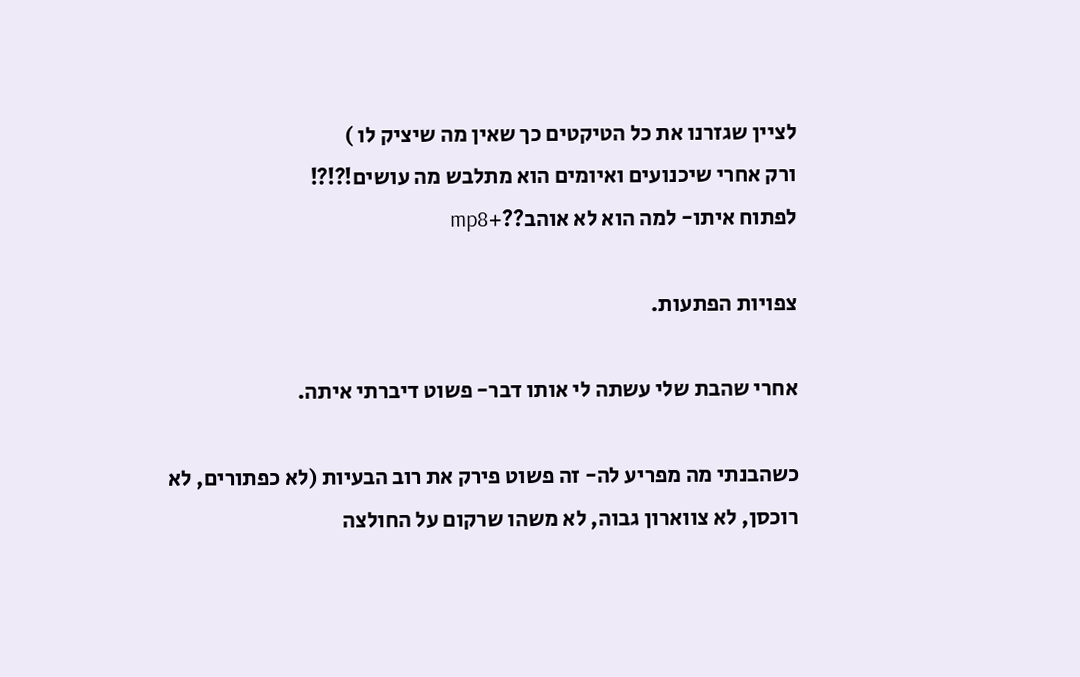לציין שגזרנו את כל הטיקטים כך שאין מה שיציק לו )
ורק אחרי שיכנועים ואיומים הוא מתלבש מה עושים!?!?!
לפתוח איתו- למה הוא לא אוהב??+mp8

צפויות הפתעות.

אחרי שהבת שלי עשתה לי אותו דבר- פשוט דיברתי איתה.

כשהבנתי מה מפריע לה- זה פשוט פירק את רוב הבעיות (לא כפתורים, לא רוכסן, לא צווארון גבוה, לא משהו שרקום על החולצה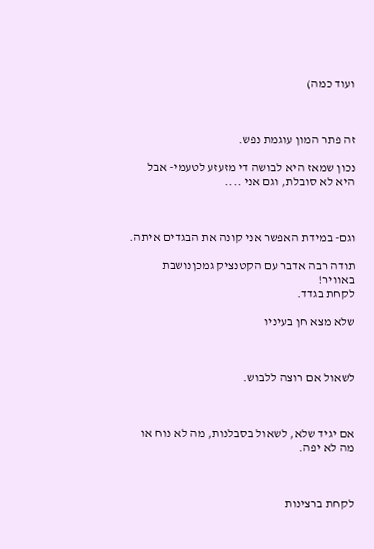ועוד כמה)



זה פתר המון עוגמת נפש.

נכון שמאז היא לבושה די מזעזע לטעמי- אבל היא לא סובלת, וגם אני ....



וגם- במידת האפשר אני קונה את הבגדים איתה.

תודה רבה אדבר עם הקטנציק גמכןנושבת באוויר!
לקחת בגדד.

שלא מצא חן בעיניו



לשאול אם רוצה ללבוש.



אם יגיד שלא, לשאול בסבלנות, מה לא נוח או מה לא יפה.



לקחת ברצינות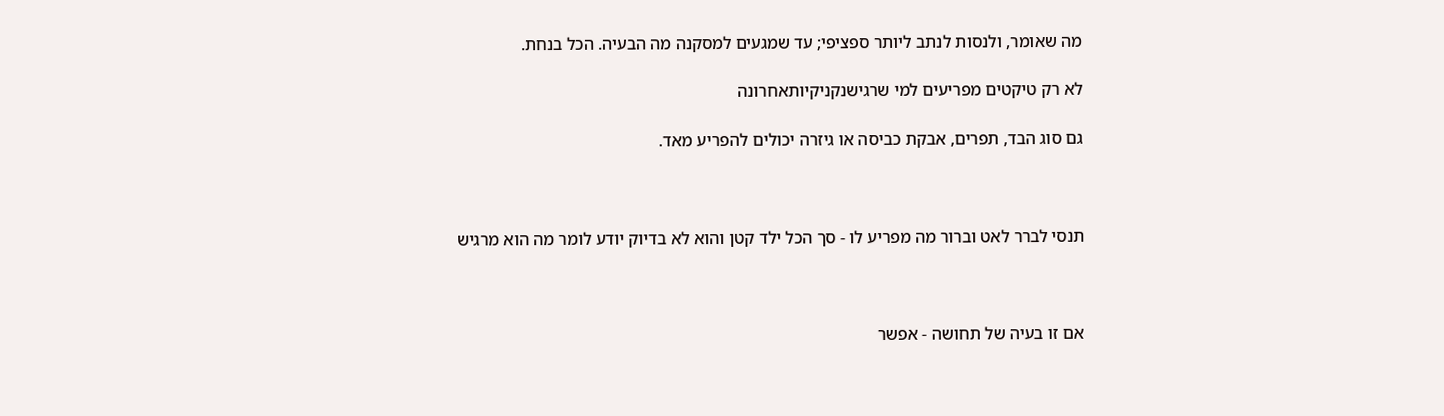מה שאומר, ולנסות לנתב ליותר ספציפי; עד שמגעים למסקנה מה הבעיה. הכל בנחת.

לא רק טיקטים מפריעים למי שרגישנקניקיותאחרונה

גם סוג הבד, תפרים, אבקת כביסה או גיזרה יכולים להפריע מאד.



תנסי לברר לאט וברור מה מפריע לו - סך הכל ילד קטן והוא לא בדיוק יודע לומר מה הוא מרגיש



אם זו בעיה של תחושה - אפשר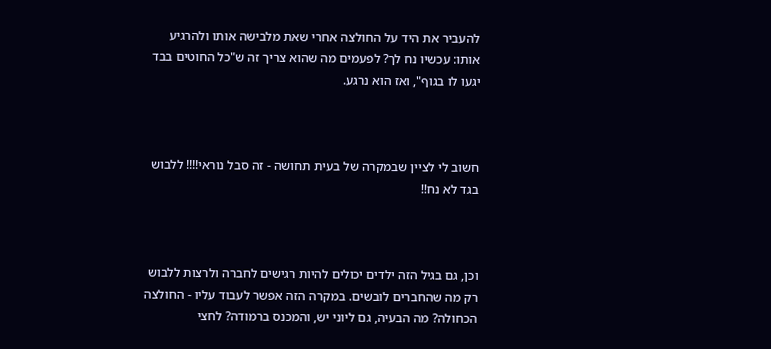להעביר את היד על החולצה אחרי שאת מלבישה אותו ולהרגיע אותו: עכשיו נח לך? לפעמים מה שהוא צריך זה ש"כל החוטים בבד יגעו לו בגוף", ואז הוא נרגע.



חשוב לי לציין שבמקרה של בעית תחושה - זה סבל נוראי!!!! ללבוש בגד לא נח!!



וכן, גם בגיל הזה ילדים יכולים להיות רגישים לחברה ולרצות ללבוש רק מה שהחברים לובשים. במקרה הזה אפשר לעבוד עליו - החולצה הכחולה? מה הבעיה, גם ליוני יש, והמכנס ברמודה? לחצי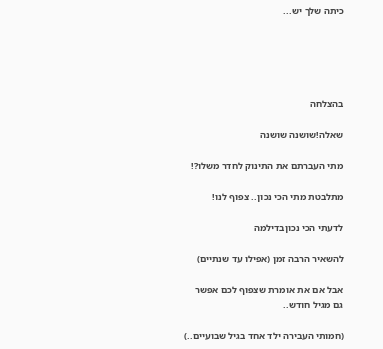כיתה שלך יש...





בהצלחה

שאלה!שושנה שושנה

מתי העברתם את התינוק לחדר משלו?!

מתלבטת מתי הכי נכון.. צפוף לנו!

לדעתי הכי נכוןבדילמה

להשאיר הרבה זמן (אפילו עד שנתיים)

אבל אם את אומרת שצפוף לכם אפשר גם מגיל חודש..

(חמותי העבירה ילד אחד בגיל שבועיים..)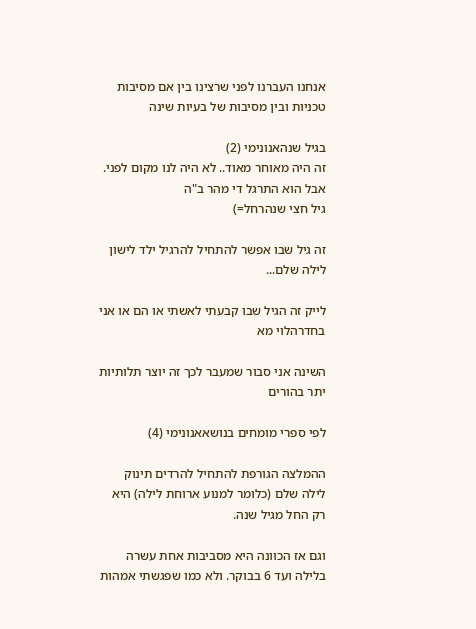אנחנו העברנו לפני שרצינו בין אם מסיבות טכניות ובין מסיבות של בעיות שינה

בגיל שנהאנונימי (2)
זה היה מאוחר מאוד.. לא היה לנו מקום לפני.
אבל הוא התרגל די מהר ב"ה
גיל חצי שנהרחל=)

זה גיל שבו אפשר להתחיל להרגיל ילד לישון לילה שלם...

לייק זה הגיל שבו קבעתי לאשתי או הם או אני בחדרהלוי מא

השינה אני סבור שמעבר לכך זה יוצר תלותיות יתר בהורים

לפי ספרי מומחים בנושאאנונימי (4)

ההמלצה הגורפת להתחיל להרדים תינוק לילה שלם (כלומר למנוע ארוחת לילה) היא רק החל מגיל שנה.

וגם אז הכוונה היא מסביבות אחת עשרה בלילה ועד 6 בבוקר. ולא כמו שפגשתי אמהות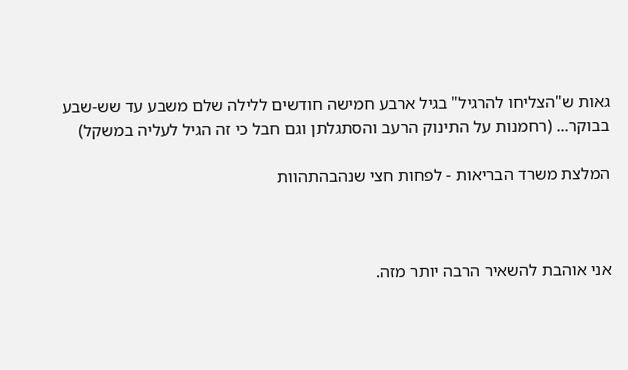גאות ש"הצליחו להרגיל" בגיל ארבע חמישה חודשים ללילה שלם משבע עד שש-שבע בבוקר... (רחמנות על התינוק הרעב והסתגלתן וגם חבל כי זה הגיל לעליה במשקל)

המלצת משרד הבריאות - לפחות חצי שנהבהתהוות



אני אוהבת להשאיר הרבה יותר מזה.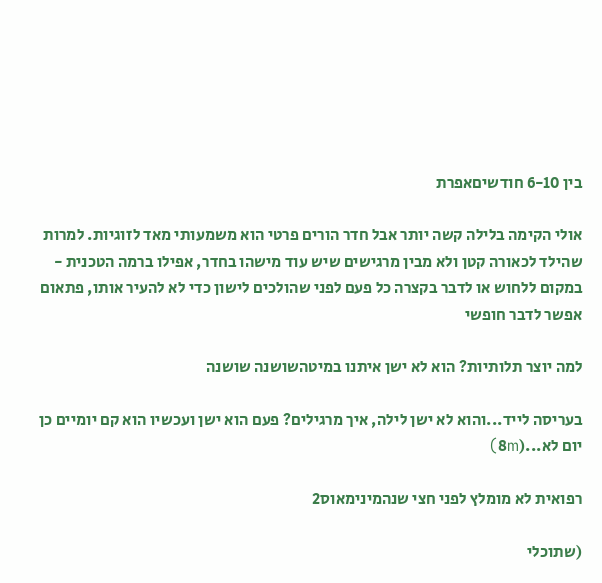בין 6-10 חודשיםאפרת

אולי הקימה בלילה קשה יותר אבל חדר הורים פרטי הוא משמעותי מאד לזוגיות. למרות שהילד לכאורה קטן ולא מבין מרגישים שיש עוד מישהו בחדר, אפילו ברמה הטכנית - במקום ללחוש או לדבר בקצרה כל פעם לפני שהולכים לישון כדי לא להעיר אותו, פתאום אפשר לדבר חופשי

למה יוצר תלותיות? הוא לא ישן איתנו במיטהשושנה שושנה

בעריסה לייד...והוא לא ישן לילה, איך מרגילים? פעם הוא ישן ועכשיו הוא קם יומיים כן יום לא...(8m)

רפואית לא מומלץ לפני חצי שנהמינימאוס2

(שתוכלי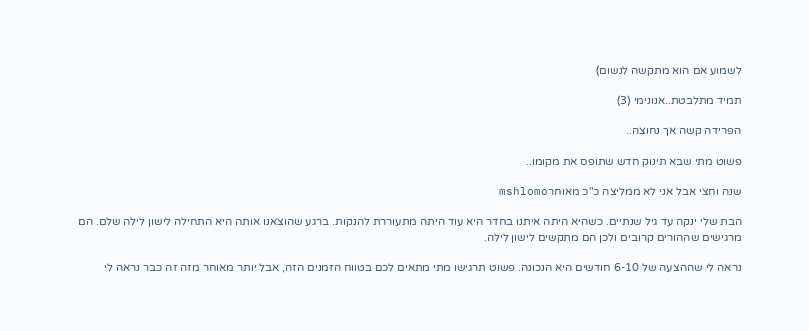לשמוע אם הוא מתקשה לנשום)

תמיד מתלבטת..אנונימי (3)

הפרידה קשה אך נחוצה..

פשוט מתי שבא תינוק חדש שתופס את מקומו..

שנה וחצי אבל אני לא ממליצה כ"כ מאוחרmshlomo

הבת שלי ינקה עד גיל שנתיים. כשהיא היתה איתנו בחדר היא עוד היתה מתעוררת להנקות. ברגע שהוצאנו אותה היא התחילה לישון לילה שלם. הם מרגישים שההורים קרובים ולכן הם מתקשים לישון לילה.

נראה לי שההצעה של 6-10 חודשים היא הנכונה. פשוט תרגישו מתי מתאים לכם בטווח הזמנים הזה, אבל יותר מאוחר מזה זה כבר נראה לי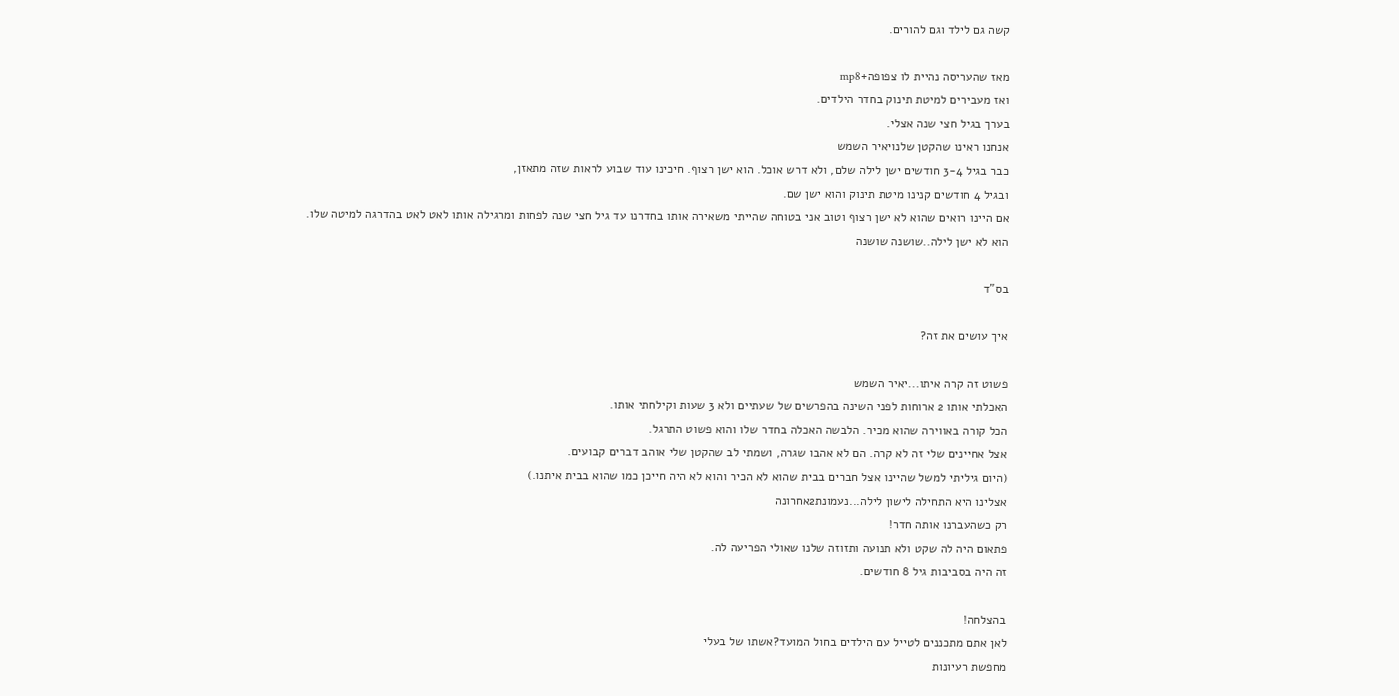קשה גם לילד וגם להורים.

מאז שהעריסה נהיית לו צפופה+mp8
ואז מעבירים למיטת תינוק בחדר הילדים.
בערך בגיל חצי שנה אצלי.
אנחנו ראינו שהקטן שלנויאיר השמש
כבר בגיל 3-4 חודשים ישן לילה שלם, ולא דרש אוכל. הוא ישן רצוף. חיכינו עוד שבוע לראות שזה מתאזן,
ובגיל 4 חודשים קנינו מיטת תינוק והוא ישן שם.
אם היינו רואים שהוא לא ישן רצוף וטוב אני בטוחה שהייתי משאירה אותו בחדרנו עד גיל חצי שנה לפחות ומרגילה אותו לאט לאט בהדרגה למיטה שלו.
הוא לא ישן לילה..שושנה שושנה

בס"ד

איך עושים את זה?

פשוט זה קרה איתו...יאיר השמש
האכלתי אותו 2 ארוחות לפני השינה בהפרשים של שעתיים ולא 3 שעות וקילחתי אותו.
הכל קורה באווירה שהוא מכיר. הלבשה האכלה בחדר שלו והוא פשוט התרגל.
אצל אחיינים שלי זה לא קרה. הם לא אהבו שגרה, ושמתי לב שהקטן שלי אוהב דברים קבועים.
(היום גיליתי למשל שהיינו אצל חברים בבית שהוא לא הכיר והוא לא היה חייכן כמו שהוא בבית איתנו.)
אצלינו היא התחילה לישון לילה...נעמונת2אחרונה
רק כשהעברנו אותה חדר!
פתאום היה לה שקט ולא תנועה ותזוזה שלנו שאולי הפריעה לה.
זה היה בסביבות גיל 8 חודשים.

בהצלחה!
לאן אתם מתכננים לטייל עם הילדים בחול המועד?אשתו של בעלי
מחפשת רעיונות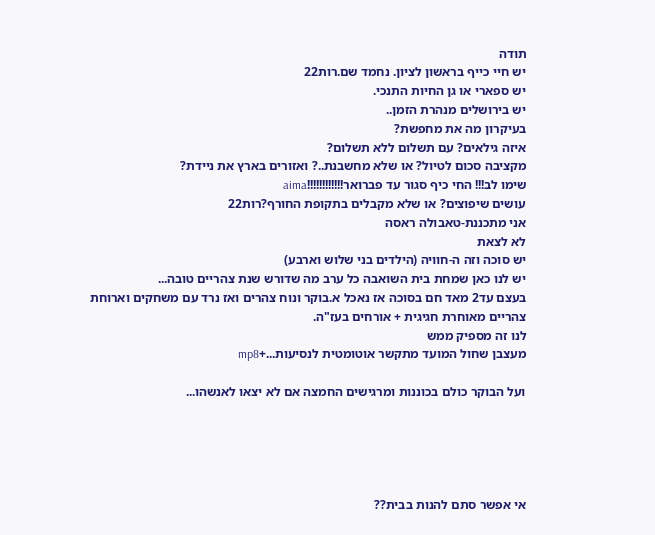תודה
יש חיי כייף בראשון לציון. נחמד שם.רות22
יש ספארי או גן החיות התנכי.
יש בירושלים מנהרת הזמן..
בעיקרון מה את מחפשת?
איזה גילאים? עם תשלום ללא תשלום?
מקציבה סכום לטיול? או שלא מחשבנת..? ואזורים בארץ את ניידת?
שימו לב!!! החי כיף סגור עד פברואר!!!!!!!!!!!!aima
עושים שיפוצים? או שלא מקבלים בתקופת החורף?רות22
אני מתכננת-טאבולה ראסה
לא לצאת
יש סוכה וזה ה-חוויה (הילדים בני שלוש וארבע)
יש לנו כאן שמחת בית השואבה כל ערב מה שדורש שנת צהריים טובה...
בעצם עד2 מאד חם בסוכה אז נאכל א.בוקר ונוח צהרים ואז נרד עם משחקים וארוחת צהריים מאוחרת חגיגית + אורחים בעז"ה.
לנו זה מספיק ממש
מעצבן שחול המועד מתקשר אוטומטית לנסיעות...+mp8

ועל הבוקר כולם בכוננות ומרגישים החמצה אם לא יצאו לאנשהו...





אי אפשר סתם להנות בבית??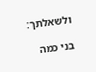ולשאלתך:

בני כמה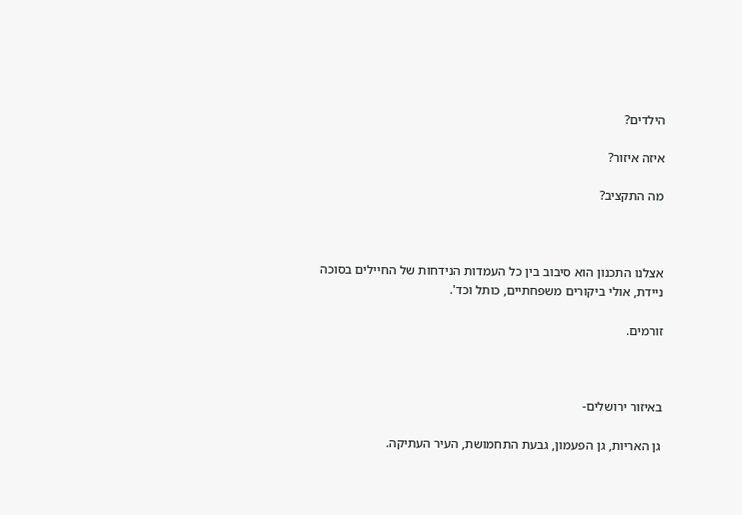הילדים?

איזה איזור?

מה התקציב?



אצלנו התכנון הוא סיבוב בין כל העמדות הנידחות של החיילים בסוכה ניידת, אולי ביקורים משפחתיים, כותל וכד'.

זורמים.



באיזור ירושלים-

גן האריות, גן הפעמון, גבעת התחמושת, העיר העתיקה.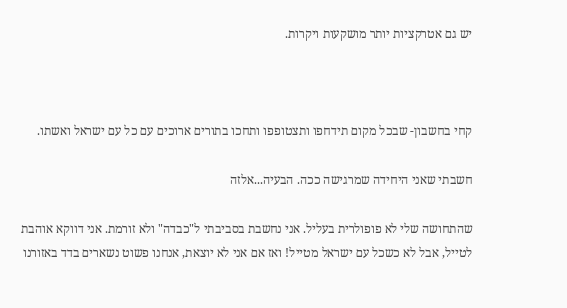יש גם אטרקציות יותר מושקעות ויקרות.



קחי בחשבון- שבכל מקום תידחפו ותצטופפו ותחכו בתורים ארוכים עם כל עם ישראל ואשתו.

חשבתי שאני היחידה שמרגישה ככה. הבעיה...אלזה

שהתחושה שלי לא פופולרית בעליל. אני נחשבת בסביבתי ל"כבדה" ולא זורמת. אני דווקא אוהבת לטייל, אבל לא כשכל עם ישראל מטייל! ואז אם אני לא יוצאת, אנחנו פשוט נשארים בדד באזורנו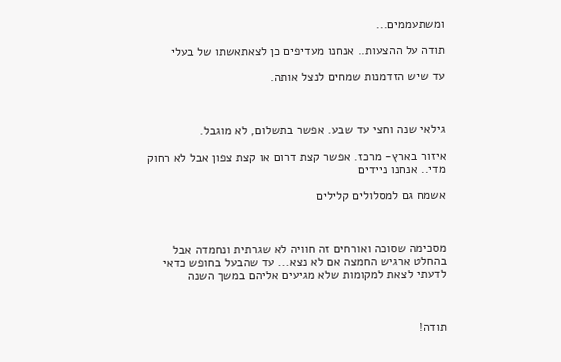ומשתעממים...

תודה על ההצעות.. אנחנו מעדיפים כן לצאתאשתו של בעלי

עד שיש הזדמנות שמחים לנצל אותה.



גילאי שנה וחצי עד שבע. אפשר בתשלום, לא מוגבל.

איזור בארץ- מרכז. אפשר קצת דרום או קצת צפון אבל לא רחוק מדי.. אנחנו ניידים

אשמח גם למסלולים קלילים



מסכימה שסוכה ואורחים זה חוויה לא שגרתית ונחמדה אבל בהחלט ארגיש החמצה אם לא נצא... עד שהבעל בחופש כדאי לדעתי לצאת למקומות שלא מגיעים אליהם במשך השנה



תודה!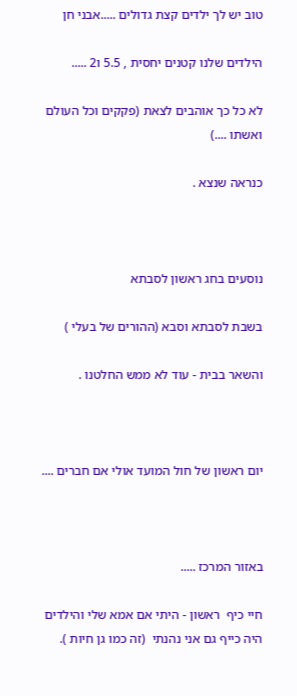טוב יש לך ילדים קצת גדולים .....אבני חן

הילדים שלנו קטנים יחסית , 5.5 ו2 .....

לא כל כך אוהבים לצאת (פקקים וכל העולם ואשתו ....)

כנראה שנצא .



נוסעים בחג ראשון לסבתא

בשבת לסבתא וסבא (ההורים של בעלי )

והשאר בבית - עוד לא ממש החלטנו .



יום ראשון של חול המועד אולי אם חברים ....



באזור המרכז .....

חיי כיף  ראשון - היתי אם אמא שלי והילדים היה כייף גם אני נהנתי  (זה כמו גן חיות ).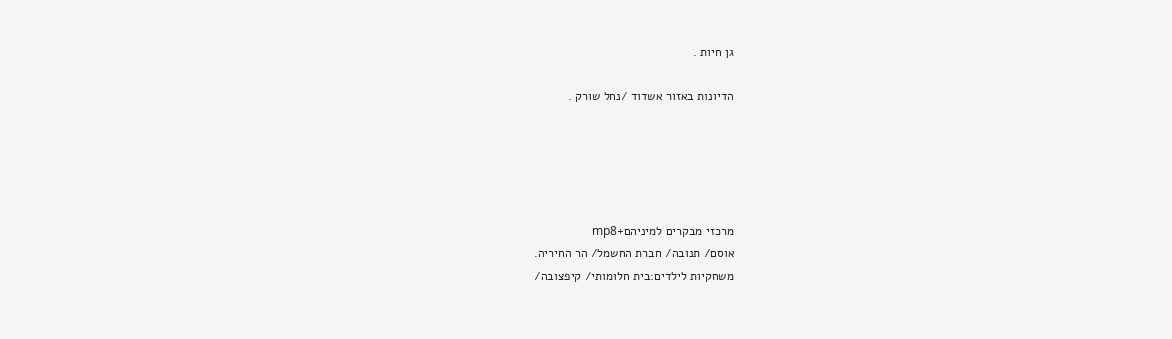גן חיות .

הדיונות באזור אשדוד /נחל שורק .





מרכזי מבקרים למיניהם+mp8
אוסם/ תנובה/ חברת החשמל/ הר החיריה.
משחקיות לילדים:בית חלומותי/ קיפצובה/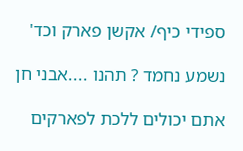ספידי כיף/ אקשן פארק וכד'

נשמע נחמד ? תהנו ....אבני חן

אתם יכולים ללכת לפארקים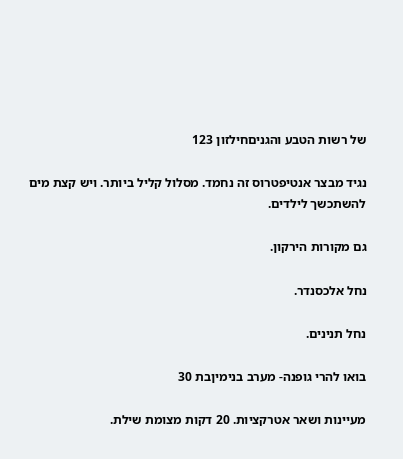של רשות הטבע והגניםחילזון 123

נגיד מבצר אנטיפטרוס זה נחמד. מסלול קליל ביותר. ויש קצת מים להשתכשך לילדים.

גם מקורות הירקון.

נחל אלכסנדר.

נחל תנינים.

בואו להרי גופנה- מערב בנימיןבת 30

מעיינות ושאר אטרקציות. 20 דקות מצומת שילת.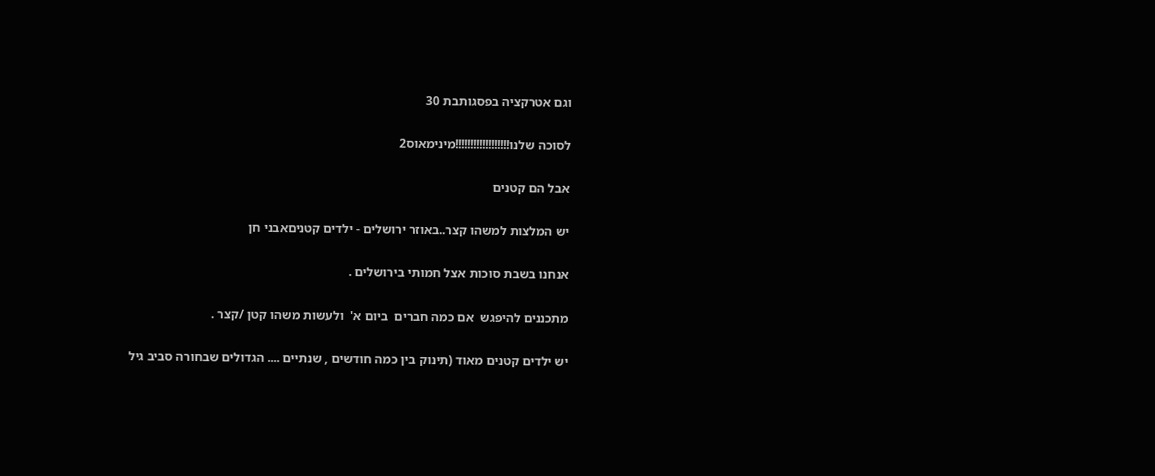וגם אטרקציה בפסגותבת 30

לסוכה שלנו!!!!!!!!!!!!!!!!!!מינימאוס2

אבל הם קטנים

יש המלצות למשהו קצר..באוזר ירושלים - ילדים קטניםאבני חן

אנחנו בשבת סוכות אצל חמותי בירושלים .

מתכננים להיפגש  אם כמה חברים  ביום א'  ולעשות משהו קטן /קצר .

יש ילדים קטנים מאוד (תינוק בין כמה חודשים , שנתיים .... הגדולים שבחורה סביב גיל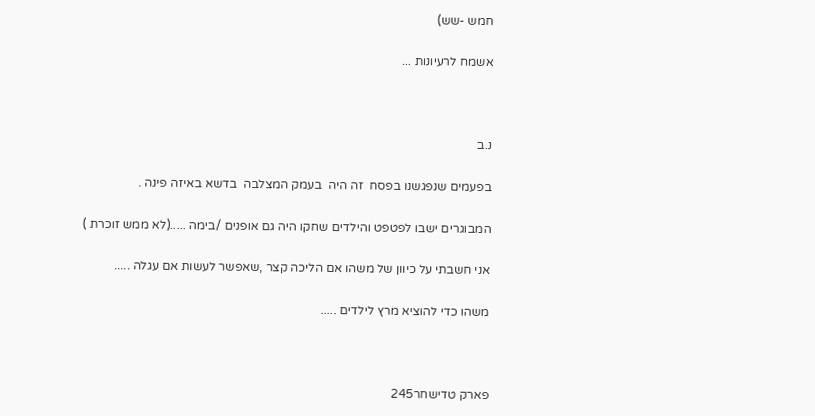חמש -שש)

אשמח לרעיונות ...



נ.ב

בפעמים שנפגשנו בפסח  זה היה  בעמק המצלבה  בדשא באיזה פינה .

המבוגרים ישבו לפטפט והילדים שחקו היה גם אופנים /בימה .....(לא ממש זוכרת )

אני חשבתי על כיוון של משהו אם הליכה קצר ,שאפשר לעשות אם עגלה .....

משהו כדי להוציא מרץ לילדים .....



פארק טדישחר245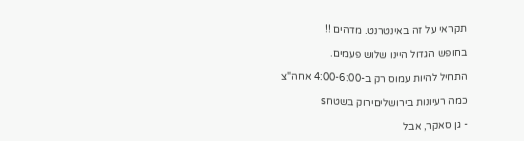תקראי על זה באינטרנט. מדהים !!

בחופש הגדול היינו שלוש פעמים.

התחיל להיות עמוס רק ב-4:00-6:00 אחה"צ

כמה רעיונות בירושליםירוק בשטחs

- גן סאקר, אבל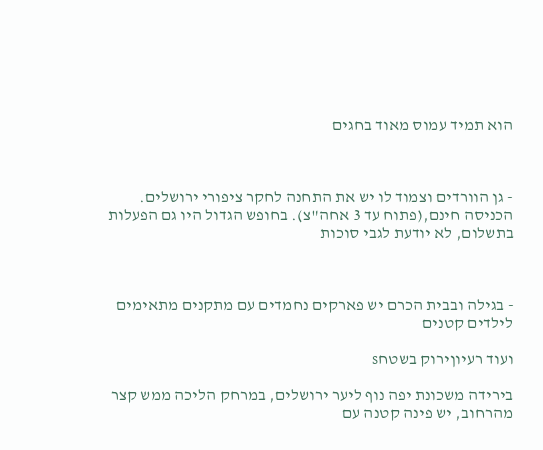הוא תמיד עמוס מאוד בחגים



- גן הוורדים וצמוד לו יש את התחנה לחקר ציפורי ירושלים. הכניסה חינם,(פתוח עד 3 אחה"צ). בחופש הגדול היו גם הפעלות בתשלום, לא יודעת לגבי סוכות



- בגילה ובבית הכרם יש פארקים נחמדים עם מתקנים מתאימים לילדים קטנים

ועוד רעיוןירוק בשטחs

בירידה משכונת יפה נוף ליער ירושלים, במרחק הליכה ממש קצר מהרחוב, יש פינה קטנה עם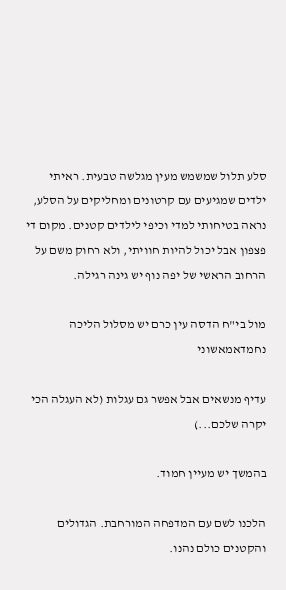סלע תלול שמשמש מעין מגלשה טבעית. ראיתי ילדים שמגיעים עם קרטונים ומחליקים על הסלע, נראה בטיחותי למדי וכיפי לילדים קטנים. מקום די פצפון אבל יכול להיות חוויתי, ולא רחוק משם על הרחוב הראשי של יפה נוף יש גינה רגילה.

מול בי"ח הדסה עין כרם יש מסלול הליכה נחמדאמאשוני

עדיף מנשאים אבל אפשר גם עגלות (לא העגלה הכי יקרה שלכם...)

בהמשך יש מעיין חמוד.

הלכנו לשם עם המדפחה המורחבת. הגדולים והקטנים כולם נהנו.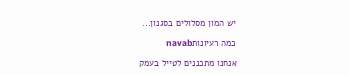יש המון מסלולים בסגנון...

כמה רעיונותnavab

אנחנו מתכננים לטייל בעמק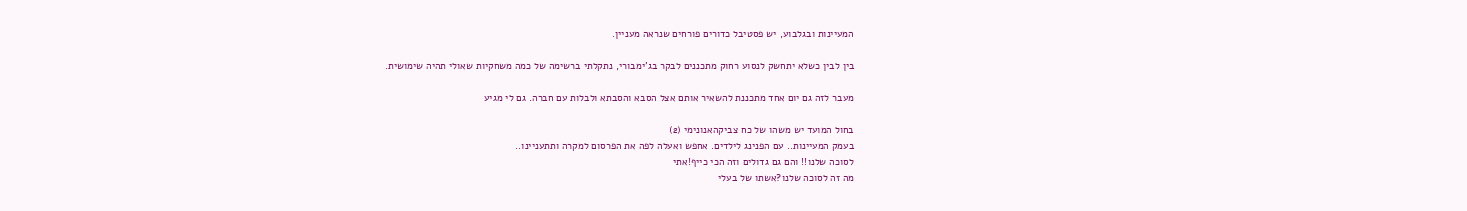המעיינות ובגלבוע, יש פסטיבל כדורים פורחים שנראה מעניין.

בין לבין כשלא יתחשק לנסוע רחוק מתכננים לבקר בג'ימבורי, נתקלתי ברשימה של כמה משחקיות שאולי תהיה שימושית.

מעבר לזה גם יום אחד מתכננת להשאיר אותם אצל הסבא והסבתא ולבלות עם חברה. גם לי מגיע

בחול המועד יש משהו של כח צביקהאנונימי (2)
בעמק המעיינות.. עם הפנינג לילדים. אחפש ואעלה לפה את הפרסום למקרה ותתעניינו..
לסוכה שלנו!! והם גם גדולים וזה הכי כייף!אתי
מה זה לסוכה שלנו?אשתו של בעלי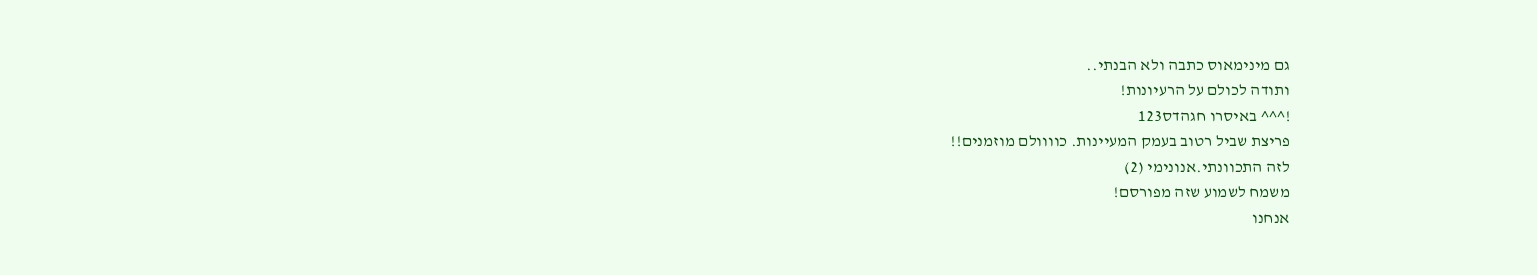גם מינימאוס כתבה ולא הבנתי..
ותודה לכולם על הרעיונות!
!^^^ באיסרו חגהדס123
פריצת שביל רטוב בעמק המעיינות. כוווולם מוזמנים!!
לזה התכוונתי.אנונימי (2)
משמח לשמוע שזה מפורסם!
אנחנו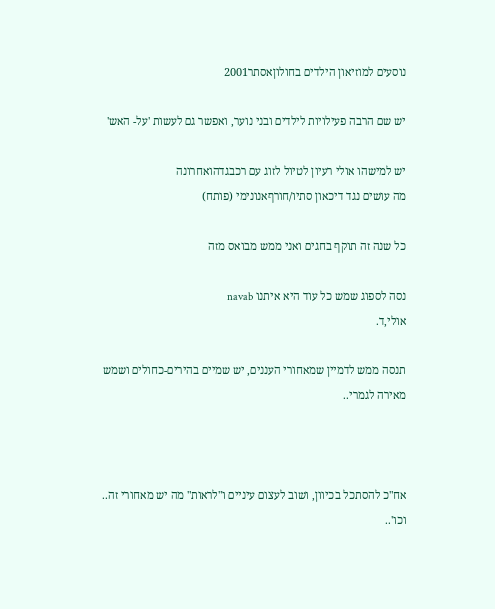נוסעים למוזיאון הילדים בחולוןאסתר2001

יש שם הרבה פעילויות לילדים ובני נוער, ואפשר גם לעשות 'על- האש'

יש למישהו אולי רעיון לטיול לזוג עם רכבגדהואחרונה
מה עושים נגד דיכאון סתיו/חורףאנונימי (פותח)

כל שנה זה תוקף בחגים ואני ממש מבואס מזה

נסה לספוג שמש כל עוד היא איתנו navab
אולי,ד.

תנסה ממש לדמיין שמאחורי העננים, יש שמיים בהירים-כחולים ושמש מאירה לגמרי..



אח"כ להסתכל בכיוון, ושוב לעצום עיניים ו"לראות" מה יש מאחורי זה.. וכו'..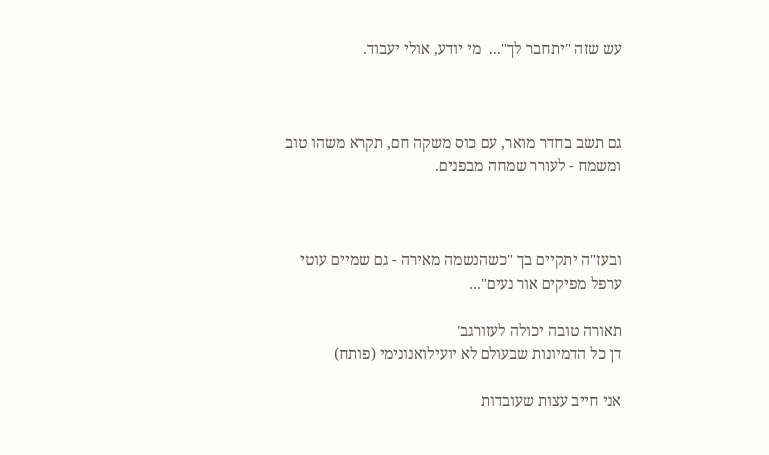עש שזה "יתחבר לך"...  מי יודע, אולי יעבוד.



גם תשב בחדר מואר, עם כוס משקה חם, תקרא משהו טוב ומשמח - לעורר שמחה מבפנים.



ובעז"ה יתקיים בך "כשהנשמה מאירה - גם שמיים עוטי ערפל מפיקים אור נעים"...

תאורה טובה יכולה לעזורגב'
דן כל הדמיונות שבעולם לא יועילואנונימי (פותח)

אני חייב עצות שעובדות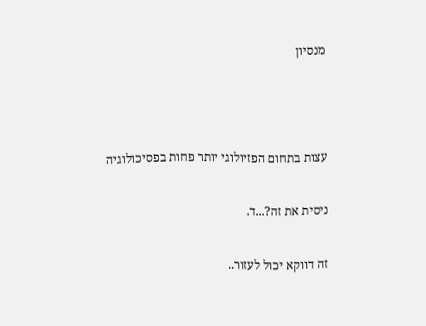מנסיון



עצות בתחום הפזיולוגי יותר פחות בפסיכולוגיה

ניסית את זה?...ד.

זה דווקא יכול לעזור..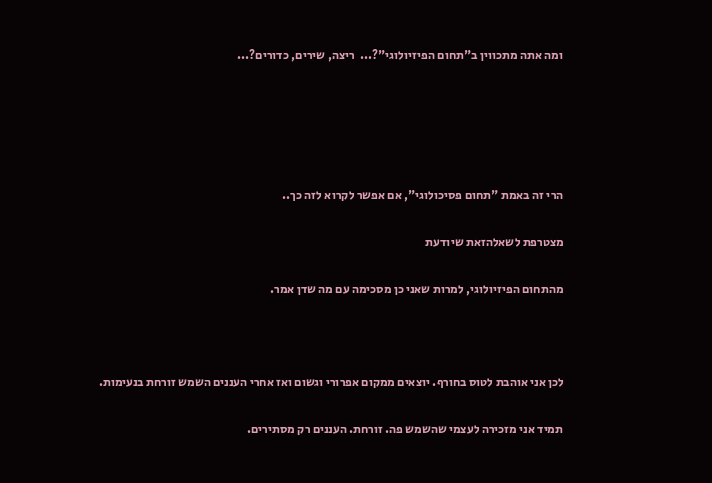ומה אתה מתכווין ב"תחום הפיזיולוגי"?...  ריצה, שירים, כדורים?...





הרי זה באמת "תחום פסיכולוגי", אם אפשר לקרוא לזה כך..

מצטרפת לשאלהזאת שיודעת

מהתחום הפיזיולוגי, למרות שאני כן מסכימה עם מה שדן אמר.



לכן אני אוהבת לטוס בחורף. יוצאים ממקום אפרורי וגשום ואז אחרי העננים השמש זורחת בנעימות.

תמיד אני מזכירה לעצמי שהשמש פה. זורחת. העננים רק מסתירים.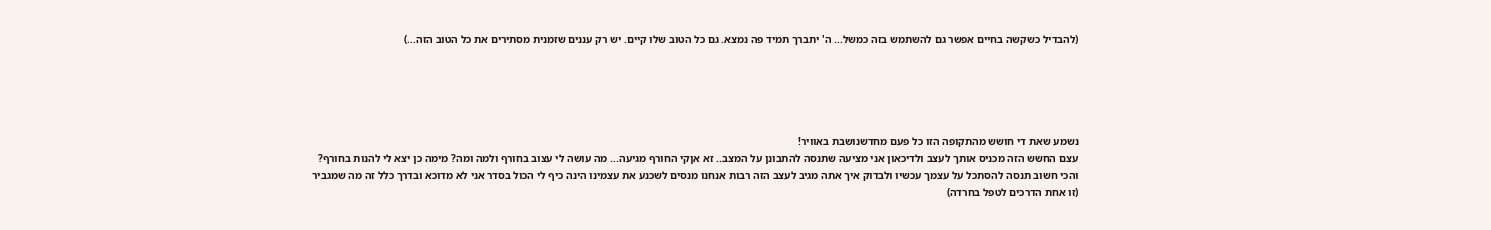(להבדיל כשקשה בחיים אפשר גם להשתמש בזה כמשל... ה' יתברך תמיד פה נמצא. גם כל הטוב שלו קיים. יש רק עננים שזמנית מסתירים את כל הטוב הזה...)





נשמע שאת די חושש מהתקופה הזו כל פעם מחדשנושבת באוויר!
עצם החשש הזה מכניס אותך לעצב ולדיכאון אני מציעה שתנסה להתבונן על המצב.. זא אןקי החורף מגיעה... מה עושה לי עצוב בחורף ולמה ומה? מימה כן יצא לי להנות בחורף?
והכי חשוב תנסה להסתכל על עצמך עכשיו ולבדוק איך אתה מגיב לעצב הזה רבות אנחנו מנסים לשכנע את עצמינו הינה כיף לי הכול בסדר אני לא מדוכא ובדרך כלל זה מה שמגביר
(זו אחת הדרכים לטפל בחרדה)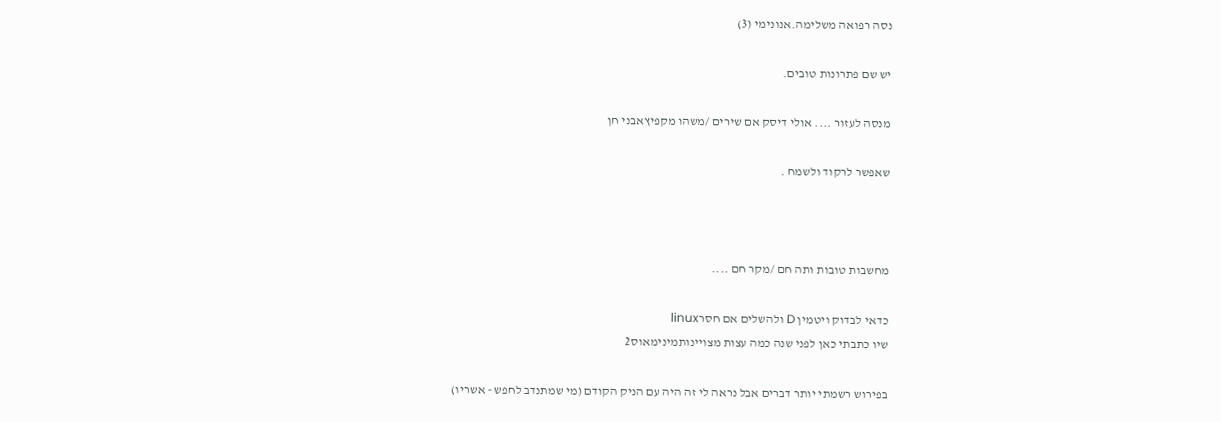נסה רפואה משלימה.אנונימי (3)

יש שם פתרונות טובים.

מנסה לעזור .... אולי דיסק אם שירים /משהו מקפיץאבני חן

שאפשר לרקוד ולשמח .



מחשבות טובות ותה חם /מקר חם ....

כדאי לבדוק ויטמין D ולהשלים אם חסרlinux
שיו כתבתי כאן לפני שנה כמה עצות מצויינותמינימאוס2

בפירוש רשמתי יותר דברים אבל נראה לי זה היה עם הניק הקודם (מי שמתנדב לחפש - אשריו)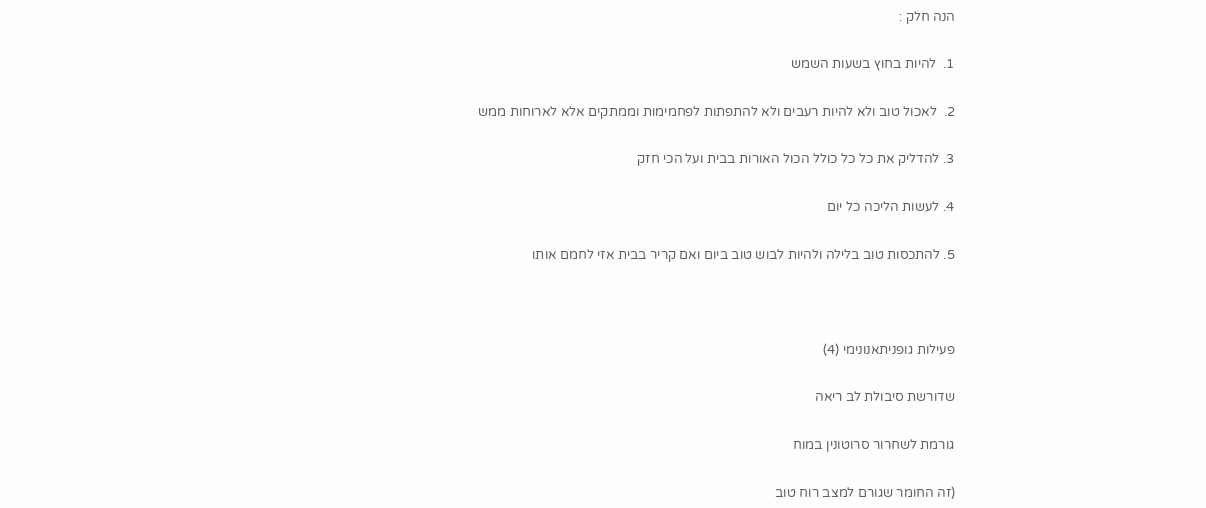הנה חלק :

1.  להיות בחוץ בשעות השמש

2.  לאכול טוב ולא להיות רעבים ולא להתפתות לפחמימות וממתקים אלא לארוחות ממש

3. להדליק את כל כל כולל הכול האורות בבית ועל הכי חזק

4. לעשות הליכה כל יום

5. להתכסות טוב בלילה ולהיות לבוש טוב ביום ואם קריר בבית אזי לחמם אותו



פעילות גופניתאנונימי (4)

שדורשת סיבולת לב ריאה

גורמת לשחרור סרוטונין במוח

(זה החומר שגורם למצב רוח טוב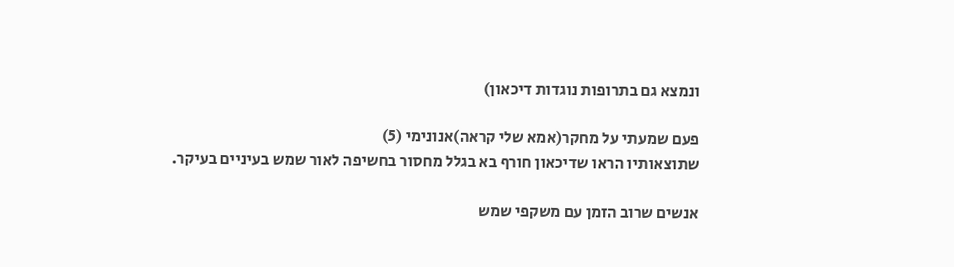ונמצא גם בתרופות נוגדות דיכאון)

פעם שמעתי על מחקר(אמא שלי קראה)אנונימי (5)
שתוצאותיו הראו שדיכאון חורף בא בגלל מחסור בחשיפה לאור שמש בעיניים בעיקר.

אנשים שרוב הזמן עם משקפי שמש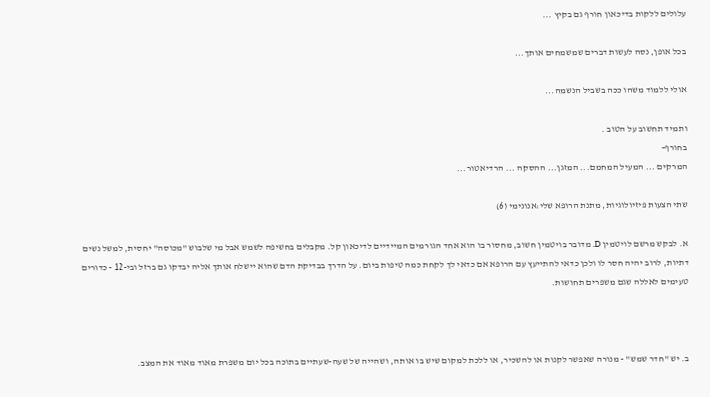עלולים ללקות בדיכאון חורף גם בקיץ ...

בכל אופן, נסה לעשות דברים שמשמחים אותך...

אולי ללמוד משהו ככה בשביל הנשמה...

ותמיד תחשוב על הטוב .
בחורף-
המרקים ... המעיל המחמם... המזגן... ההסקה ... הרדיאטור...

שתי הצעות פיזיולוגיות, מתנת הרופא שלי:אנונימי (6)

א. לבקש מרשם לויטמין D. מדובר בויטמין חשוב, מחסור בו הוא אחד הגורמים המיידיים לדיכאון קל. מקבלים בחשיפה לשמש אבל מי שלבוש "מכוסה" יחסית, למשל נשים דתיות, לרוב יהיה חסר לו ולכן כדאי להתייעץ עם הרופא אם כדאי לך לקחת כמה טיפות ביום. על הדרך בבדיקת הדם שהוא יישלח אותך אליה יבדקו גם ברזל ובי-12 - כדורים טעימים לאללה שגם משפרים תחושות.



ב. יש "חדר שמש" - מנורה שאפשר לקנות או להשכיר, או ללכת למקום שיש בו אותה, ושהייה של שעה-שעתיים בתוכה בכל יום משפרת מאוד מאוד את המצב.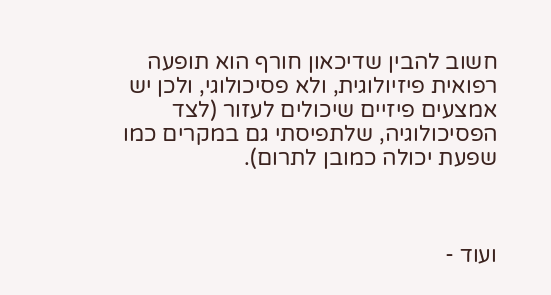חשוב להבין שדיכאון חורף הוא תופעה רפואית פיזיולוגית, ולא פסיכולוגי, ולכן יש אמצעים פיזיים שיכולים לעזור (לצד הפסיכולוגיה, שלתפיסתי גם במקרים כמו שפעת יכולה כמובן לתרום).



ועוד -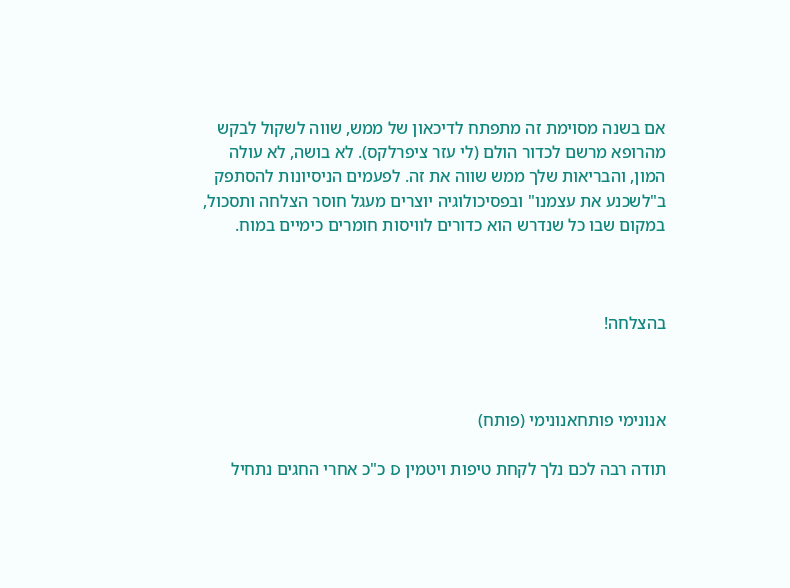אם בשנה מסוימת זה מתפתח לדיכאון של ממש, שווה לשקול לבקש מהרופא מרשם לכדור הולם (לי עזר ציפרלקס). לא בושה, לא עולה המון, והבריאות שלך ממש שווה את זה. לפעמים הניסיונות להסתפק ב"לשכנע את עצמנו" ובפסיכולוגיה יוצרים מעגל חוסר הצלחה ותסכול, במקום שבו כל שנדרש הוא כדורים לוויסות חומרים כימיים במוח.



בהצלחה!



אנונימי פותחאנונימי (פותח)

תודה רבה לכם נלך לקחת טיפות ויטמין D כ"כ אחרי החגים נתחיל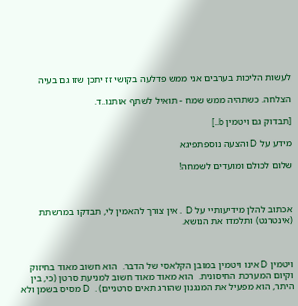לעשות הליכות בערבים אני ממש פדלעה בקושי זז יתכן שזו גם בעיה

הצלחה. כשתהיה ממש שמח - תואיל לשתף אותנו..ד.

[תבדוק גם ויטמין b..]

מידע על D והצעה נוספתפיגא

שלום לכולם ומועדים לשמחה!



אכתוב להלן מידיעותיי על D  . אין צורך להאמין לי, תבדקו במרשתת (אינטרנט) ותלמדו את הנושא.



ויטמין D אינו ויטמין במובן הקלאסי של הדבר.  הוא חשוב מאוד בחיזוק וקיום המערכת החיסונית.  הוא מאוד מאוד חשוב למניעת סרטן (כי, בין היתר, הוא מפעיל את המנגנון שהורג תאים סרטניים) .  D מסיס בשמן ולא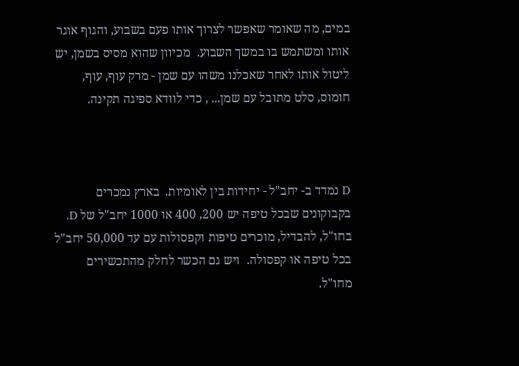במים, מה שאומר שאפשר לצרוך אותו פעם בשבוע, והגוף אוגר אותו ומשתמש בו במשך השבוע.  מכיוון שהוא מסיס בשמן, יש ליטול אותו לאחר שאכלנו משהו עם שמן - מרק עוף, עוף, חומוס, סלט מתובל עם שמן... , כדי לוודא ספיגה תקינה.



D נמדד ב- יחב"ל - יחידות בין לאומיות.  בארץ נמכרים בקבוקונים שבכל טיפה יש 200, 400 או 1000 יחב"ל של D.  בחו"ל, להבדיל, מוכרים טיפות וקפסולות עם עד 50,000 יחב"ל בכל טיפה או קפסולה.  ויש גם הכשר לחלק מהתכשירים מחו"ל.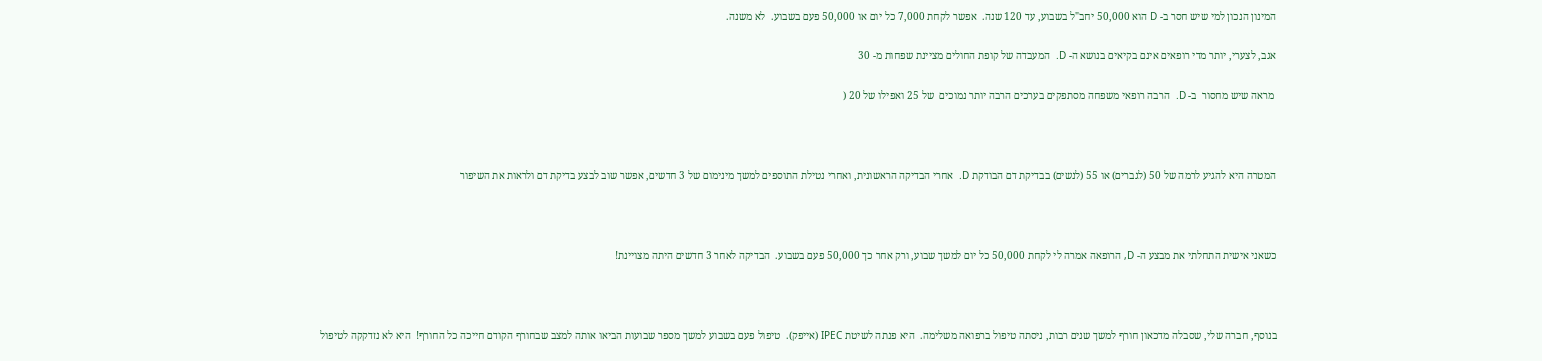המינון הנכון למי שיש חסר ב- D הוא 50,000 יחב"ל בשבוע, עד 120 שנה.  אפשר לקחת 7,000 כל יום או 50,000 פעם בשבוע.  לא משנה.

אגב, לצערי, יותר מדי רופאים אינם בקיאים בנושא ה- D.  המעבדה של קופת החולים מציינת שפחות מ- 30

 מראה שיש מחסור  ב- D.  הרבה רופאי משפחה מסתפקים בערכים הרבה יותר נמוכים  של 25 ואפילו של 20 (



המטרה היא להגיע לרמה של 50 (לגברים) או 55 (לנשים) בבדיקת דם הבודקת D.  אחרי הבדיקה הראשונית, ואחרי נטילת התוספים למשך מינימום של 3 חדשים, אפשר שוב לבצע בדיקת דם ולראות את השיפור



כשאני אישית התחלתי את מבצע ה- D, הרופאה אמרה לי לקחת 50,000 כל יום למשך שבוע, ורק אחר כך 50,000 פעם בשבוע.  הבדיקה לאחר 3 חדשים היתה מצויינת!



בנוסף, חברה שלי, שסבלה מדכאון חורף למשך שנים רבות, ניסתה טיפול ברפואה משלימה.  היא פנתה לשיטת IPEC (אייפק).  טיפול פעם בשבוע למשך מספר שבועות הביאו אותה למצב שבחורף הקודם חייכה כל החורף!  היא לא נזדקקה לטיפול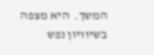המשך.  היא מצפה בשיוויון נפש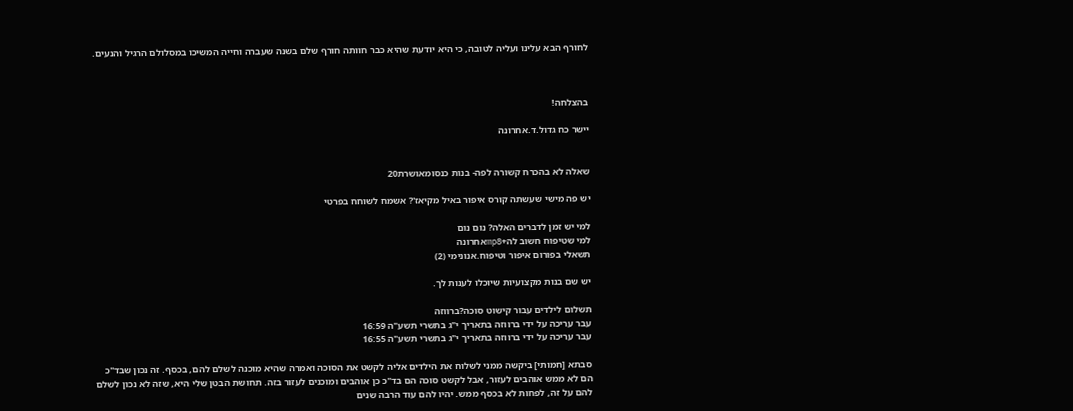לחורף הבא עלינו ועליה לטובה, כי היא יודעת שהיא כבר חוותה חורף שלם בשנה שעברה וחייה המשיכו במסלולם הרגיל והנעים.



בהצלחה!

יישר כח גדול.ד.אחרונה


שאלה לא בהכרח קשורה לפה- בנות כנסומאושרת20

יש פה מישי שעשתה קורס איפור באיל מקיאז'? אשמח לשוחח בפרטי

למי יש זמן לדברים האלה? נום נום
למי שטיפוח חשוב לה+mp8אחרונה
תשאלי בפורום איפור וטיפוח.אנונימי (2)

יש שם בנות מקצועיות שיוכלו לענות לך.

תשלום לילדים עבור קישוט סוכה?ברווזה
עבר עריכה על ידי ברווזה בתאריך י"ג בתשרי תשע"ה 16:59
עבר עריכה על ידי ברווזה בתאריך י"ג בתשרי תשע"ה 16:55

סבתא [חמותי] ביקשה ממני לשלוח את הילדים אליה לקשט את הסוכה ואמרה שהיא מוכנה לשלם להם, בכסף. זה נכון שבד"כ הם לא ממש אוהבים לעזור, אבל לקשט סוכה הם בד"כ כן אוהבים ומוכנים לעזור בזה. תחושת הבטן שלי היא, שזה לא נכון לשלם להם על זה, לפחות לא בכסף ממש. יהיו להם עוד הרבה שנים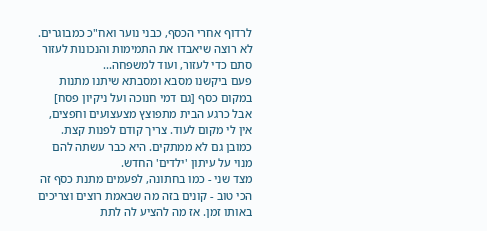לרדוף אחרי הכסף, כבני נוער ואח"כ כמבוגרים. לא רוצה שיאבדו את התמימות והנכונות לעזור סתם כדי לעזור, ועוד למשפחה...
פעם ביקשנו מסבא ומסבתא שיתנו מתנות במקום כסף [גם דמי חנוכה ועל ניקיון פסח]  אבל כרגע הבית מתפוצץ מצעצועים וחפצים, אין לי מקום לעוד. צריך קודם לפנות קצת. כמובן גם לא ממתקים. היא כבר עשתה להם מנוי על עיתון 'ילדים' החדש.
מצד שני - כמו בחתונה, לפעמים מתנת כסף זה הכי טוב - קונים בזה מה שבאמת רוצים וצריכים באותו זמן. אז מה להציע לה לתת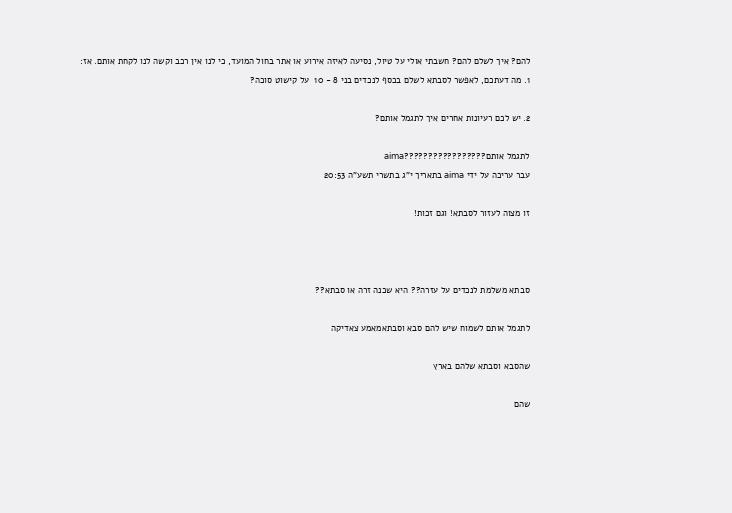להם? איך לשלם להם? חשבתי אולי על טיול, נסיעה לאיזה אירוע או אתר בחול המועד, כי לנו אין רכב וקשה לנו לקחת אותם. אז:
1. מה דעתכם, לאפשר לסבתא לשלם בכסף לנכדים בני 8 - 10  על קישוט סוכה?

2. יש לכם רעיונות אחרים איך לתגמל אותם?

לתגמל אותם?????????????????aima
עבר עריכה על ידי aima בתאריך י"ג בתשרי תשע"ה 20:53

זו מצוה לעזור לסבתא! וגם זכות!



סבתא משלמת לנכדים על עזרה?? היא שכנה זרה או סבתא??

לתגמל אותם לשמוח שיש להם סבא וסבתאמאמע צאדיקה

שהסבא וסבתא שלהם בארץ

שהם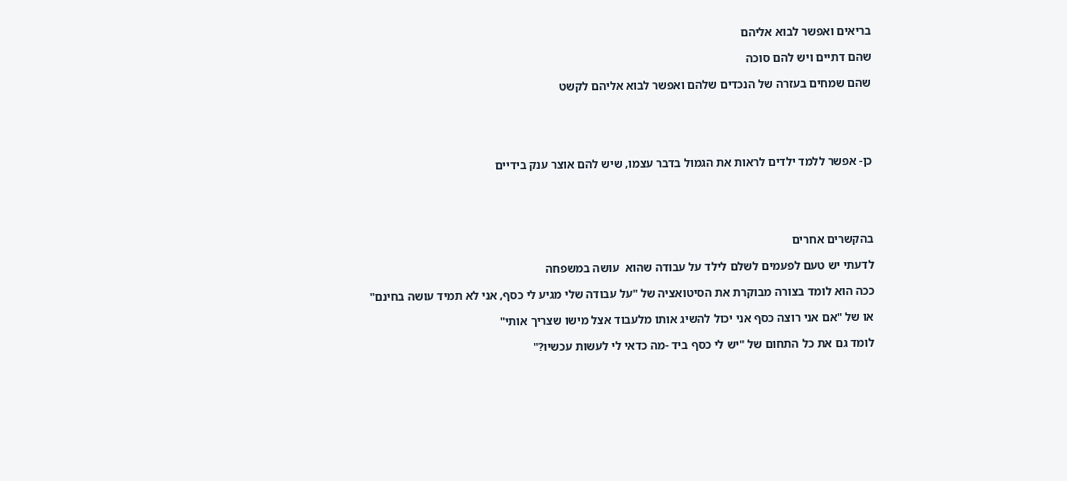בריאים ואפשר לבוא אליהם

שהם דתיים ויש להם סוכה

שהם שמחים בעזרה של הנכדים שלהם ואפשר לבוא אליהם לקשט





כן- אפשר ללמד ילדים לראות את הגמול בדבר עצמו, שיש להם אוצר ענק בידיים





בהקשרים אחרים

לדעתי יש טעם לפעמים לשלם לילד על עבודה שהוא  עושה במשפחה

ככה הוא לומד בצורה מבוקרת את הסיטואציה של "על עבודה שלי מגיע לי כסף, אני לא תמיד עושה בחינם"

או של "אם אני רוצה כסף אני יכול להשיג אותו מלעבוד אצל מישו שצריך אותי"

לומד גם את כל התחום של "יש לי כסף ביד -מה כדאי לי לעשות עכשיו?"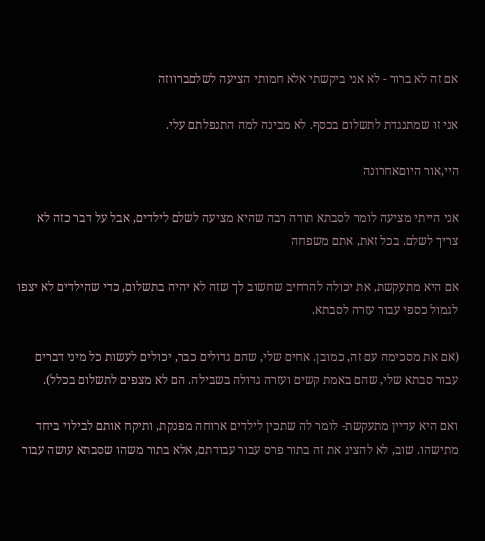אם זה לא ברור - לא אני ביקשתי אלא חמותי הציעה לשלםברווזה

אני זו שמתנגדת לתשלום בכסף. לא מבינה למה התנפלתם עלי.

היי,אור היוםאחרונה

אני הייתי מציעה לומר לסבתא תודה רבה שהיא מציעה לשלם לילדים, אבל על דבר כזה לא צריך לשלם. בכל זאת, אתם משפחה

אם היא מתעקשת, את יכולה להרחיב שחשוב לך שזה לא יהיה בתשלום, כדי שהילדים לא יצפו לגמול כספי עבור עזרה לסבתא.

(אם את מסכימה עם זה, כמובן. אחים שלי, שהם גדולים כבר, יכולים לעשות כל מיני דברים עבור סבתא שלי, שהם באמת קשים ועזרה גדולה בשבילה. הם לא מצפים לתשלום בכלל).

ואם היא עדיין מתעקשת- לומר לה שתכין לילדים ארוחה מפנקת, ותיקח אותם לבילוי ביחד מתישהו. שוב, לא להציג את זה בתור פרס עבור עבודתם, אלא בתור משהו שסבתא עושה עבור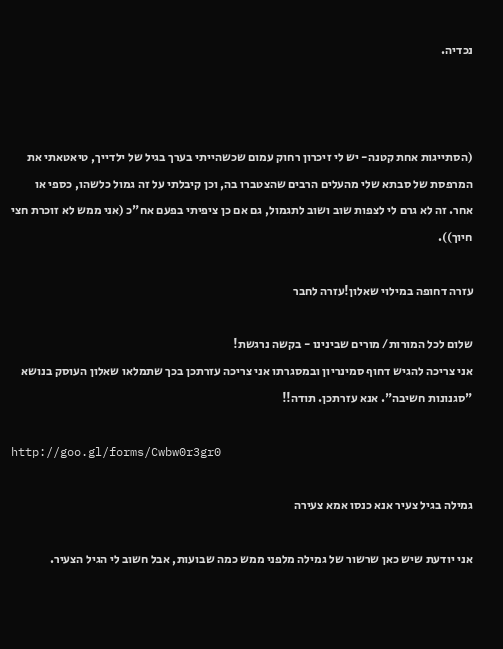נכדיה.



(הסתייגות אחת קטנה- יש לי זיכרון רחוק עמום שכשהייתי בערך בגיל של ילדייך, טיאטאתי את המרפסת של סבתא שלי מהעלים הרבים שהצטברו בה, וכן קיבלתי על זה גמול כלשהו, כספי או אחר. זה לא גרם לי לצפות שוב ושוב לתגמול, גם אם כן ציפיתי בפעם אח"כ (אני ממש לא זוכרת חצי חיוך)).

עזרה דחופה במילוי שאלון!עזרה לחבר

שלום לכל המורות/ מורים שבינינו - בקשה נרגשת!
אני צריכה להגיש דחוף סמינריון ובמסגרתו אני צריכה עזרתכן בכך שתמלאו שאלון העוסק בנושא "סגנונות חשיבה". אנא עזרתכן. תודה!!

http://goo.gl/forms/Cwbw0r3gr0

גמילה בגיל צעיר אנא כנסו אמא צעירה

אני יודעת שיש כאן שרשור של גמילה מלפני ממש כמה שבועות, אבל חשוב לי הגיל הצעיר.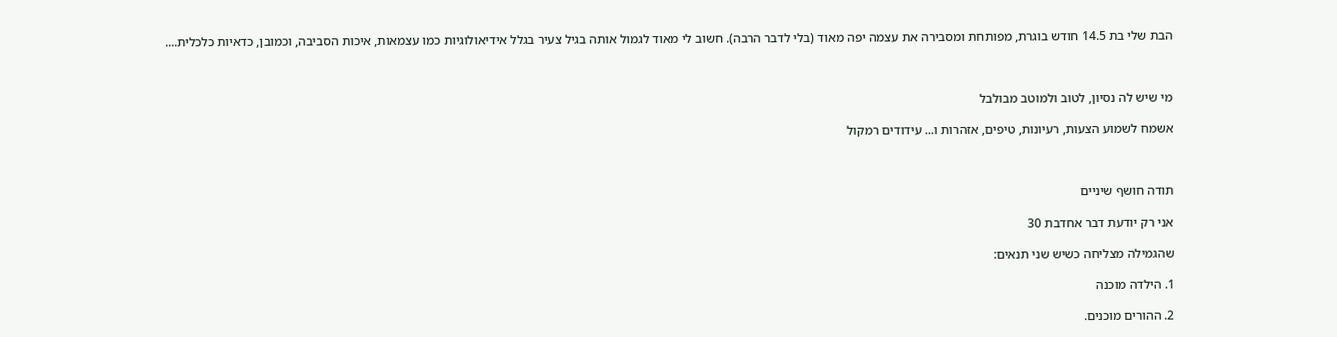הבת שלי בת 14.5 חודש בוגרת, מפותחת ומסבירה את עצמה יפה מאוד (בלי לדבר הרבה). חשוב לי מאוד לגמול אותה בגיל צעיר בגלל אידיאולוגיות כמו עצמאות, איכות הסביבה, וכמובן, כדאיות כלכלית....



מי שיש לה נסיון, לטוב ולמוטב מבולבל

אשמח לשמוע הצעות, רעיונות, טיפים, אזהרות ו... עידודים רמקול



תודה חושף שיניים

אני רק יודעת דבר אחדבת 30

שהגמילה מצליחה כשיש שני תנאים:

1. הילדה מוכנה

2. ההורים מוכנים.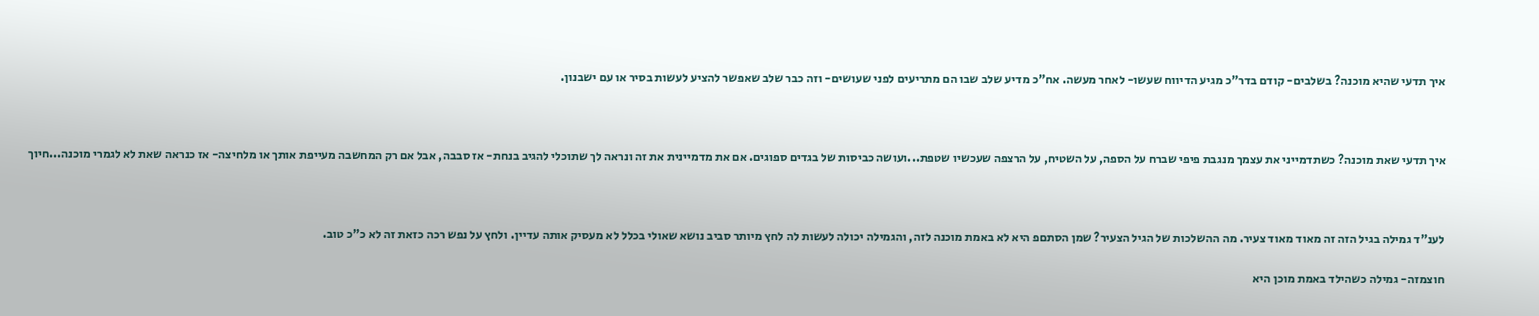איך תדעי שהיא מוכנה? בשלבים- קודם בדר"כ מגיע הדיווח שעשו- לאחר מעשה. אח"כ מדיע שלב שבו הם מתריעים לפני שעושים- וזה כבר שלב שאפשר להציע לעשות בסיר או עם ישבנון.



איך תדעי שאת מוכנה? כשתדמייני את עצמך מנגבת פיפי שברח על הספה, על השטיח, על הרצפה שעכשיו שטפת...ועושה כביסות של בגדים ספוגים. אם את מדמיינית את זה ונראה לך שתוכלי להגיב בנחת- אז סבבה, אבל אם רק המחשבה מעייפת אותך או מלחיצה- אז כנראה שאת לא לגמרי מוכנה...חיוך



לענ"ד גמילה בגיל הזה זה מאוד מאוד צעיר. מה ההשלכות של הגיל הצעיר? שמן הסתםפ היא לא באמת מוכנה לזה, והגמילה יכולה לעשות לה לחץ מיותר סביב נושא שאולי בכלל לא מעסיק אותה עדיין. ולחץ על נפש רכה כזאת זה לא כ"כ טוב.

חוצמזה- גמילה כשהילד באמת מוכן היא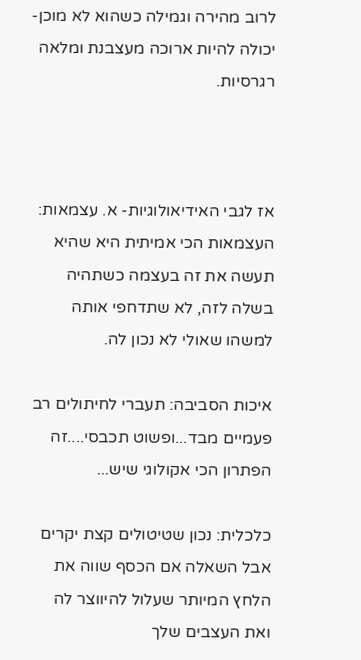לרוב מהירה וגמילה כשהוא לא מוכן- יכולה להיות ארוכה מעצבנת ומלאה רגרסיות.



אז לגבי האידיאולוגיות- א. עצמאות: העצמאות הכי אמיתית היא שהיא תעשה את זה בעצמה כשתהיה בשלה לזה, לא שתדחפי אותה למשהו שאולי לא נכון לה.

איכות הסביבה: תעברי לחיתולים רב פעמיים מבד...ופשוט תכבסי....זה הפתרון הכי אקולוגי שיש...

כלכלית: נכון שטיטולים קצת יקרים אבל השאלה אם הכסף שווה את הלחץ המיותר שעלול להיווצר לה ואת העצבים שלך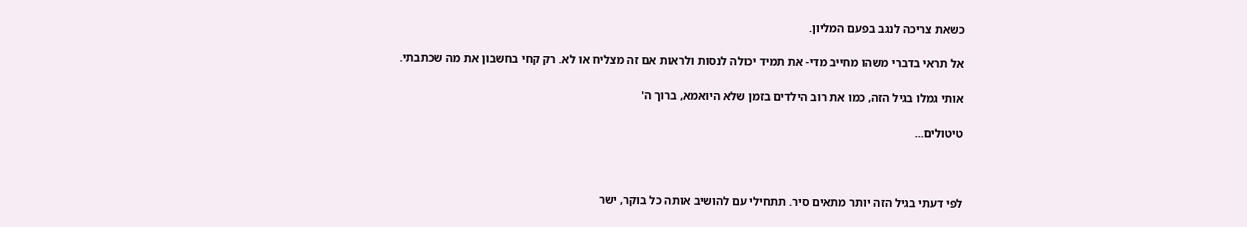כשאת צריכה לנגב בפעם המליון.

אל תראי בדברי משהו מחייב מדי- את תמיד יכולה לנסות ולראות אם זה מצליח או לא. רק קחי בחשבון את מה שכתבתי.

אותי גמלו בגיל הזה, כמו את רוב הילדים בזמן שלא היואמא, ברוך ה'

טיטולים...



לפי דעתי בגיל הזה יותר מתאים סיר. תתחילי עם להושיב אותה כל בוקר, ישר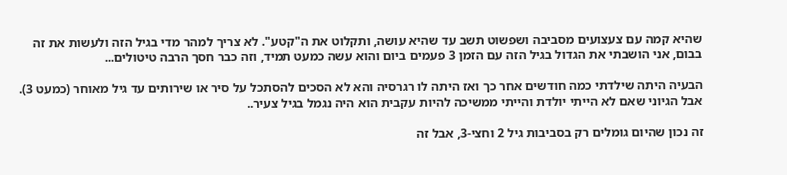שהיא קמה עם צעצועים מסביבה ושפשוט תשב עד שהיא עושה, ותקלוט את ה"קטע". לא צריך למהר מדי בגיל הזה ולעשות את זה בבום, אני הושבתי את הגדול בגיל הזה עם הזמן 3 פעמים ביום והוא עשה כמעט תמיד, וזה כבר חסך הרבה טיטולים...

הבעיה היתה שילדתי כמה חודשים אחר כך ואז היתה לו רגרסיה והא לא הסכים להסתכל על סיר או שירותים עד גיל מאוחר (כמעט 3). אבל הגיוני שאם לא הייתי יולדת והייתי ממשיכה להיות עקבית הוא היה נגמל בגיל צעיר..

זה נכון שהיום גומלים רק בסביבות גיל 2 וחצי-3, אבל זה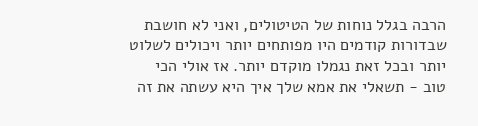הרבה בגלל נוחות של הטיטולים, ואני לא חושבת שבדורות קודמים היו מפותחים יותר ויכולים לשלוט יותר ובכל זאת נגמלו מוקדם יותר. אז אולי הכי טוב - תשאלי את אמא שלך איך היא עשתה את זה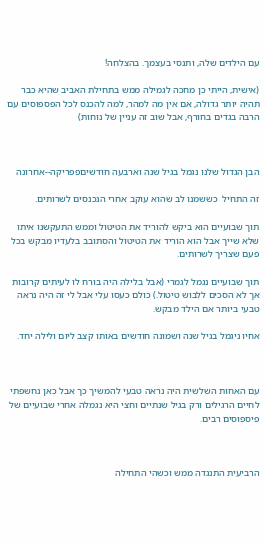עם הילדים שלה, ותנסי בעצמך. בהצלחה!

(אישית, הייתי כן מחכה לגמילה ממש בתחילת האביב שהיא כבר תהיה יותר גדולה, אם אין מה למהר, למה להכנס לכל הפספוסים עם הרבה בגדים בחורף, אבל שוב זה עניין של נוחות)



הבן הגדול שלנו נגמל בגיל שנה וארבעה חודשיםפפריקה--אחרונה

זה התחיל  כששמנו לב שהוא עוקב אחרי הנכנסים לשרותים.

תוך שבועיים הוא ביקש להוריד את הטיטול וממש התעקשנו איתו שלא שייך אבל הוא הוריד את הטיטול והסתובב בלעדיו מבקש בכל פעם שצריך לשרותים.

תוך שבועיים נגמל לגמרי (אבל בלילה היה בורח לו לעיתים קרובות אך לא הסכים ללבוש טיטול.) כולם כעסו עלי אבל לי זה היה נראה טבעי ביותר אם הילד מבקש.

אחיו ניגמל בגיל שנה ושמונה חודשים באותו קצב ליום ולילה יחד.



עם האחות השלשית היה נראה טבעי להמשיך כך אבל כאן נחשפתי לחיים הרגילים ורק בגיל שנתיים וחצי היא נגמלה אחרי שבועיים של פיספוסים רבים.



הרביעית התנגדה ממש וכשהי התחילה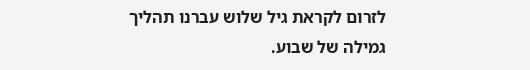לזרום לקראת גיל שלוש עברנו תהליך גמילה של שבוע.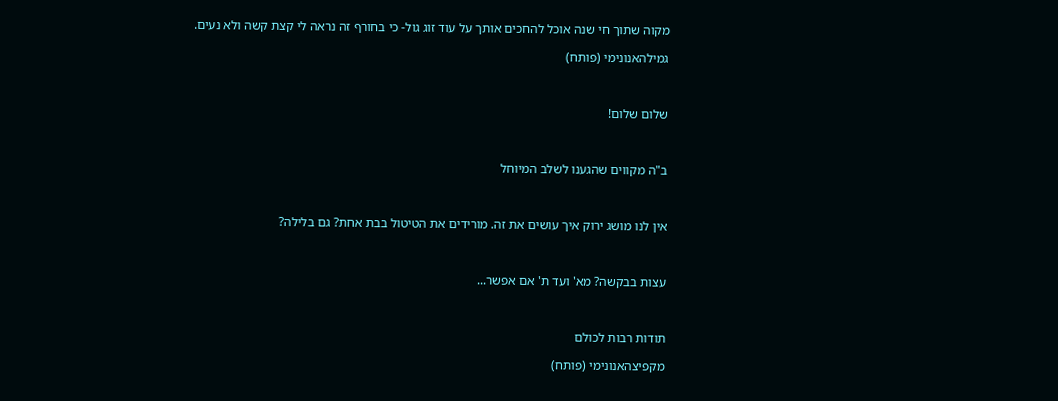מקוה שתוך חי שנה אוכל להחכים אותך על עוד זוג גול- כי בחורף זה נראה לי קצת קשה ולא נעים.

גמילהאנונימי (פותח)



שלום שלום!



ב"ה מקווים שהגענו לשלב המיוחל



אין לנו מושג ירוק איך עושים את זה. מורידים את הטיטול בבת אחת? גם בלילה?



עצות בבקשה? מא' ועד ת' אם אפשר...



תודות רבות לכולם

מקפיצהאנונימי (פותח)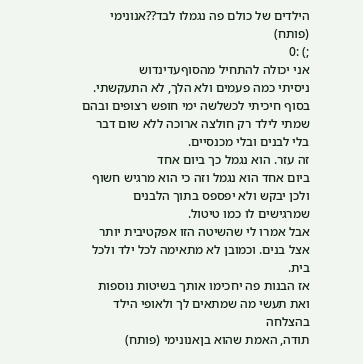הילדים של כולם פה נגמלו לבד??אנונימי (פותח)
;) :0
אני יכולה להתחיל מהסוףעדינדוש
ניסיתי כמה פעמים ולא הלך, לא התעקשתי. בסוף חיכיתי לכשלשה ימי חופש רצופים ובהם שמתי לילד רק חולצה ארוכה ללא שום דבר בלי לבנים ובלי מכנסיים.
זה עזר. הוא נגמל כך ביום אחד
ביום אחד הוא נגמל וזה כי הוא מרגיש חשוף ולכן יבקש ולא יפספס בתוך הלבנים שמרגישים לו כמו טיטול.
אבל אמרו לי שהשיטה הזו אפקטיבית יותר אצל בנים. וכמובן לא מתאימה לכל ילד ולכל בית.
אז הבנות פה יחכימו אותך בשיטות נוספות ואת תעשי מה שמתאים לך ולאופי הילד
בהצלחה
תודה, האמת שהוא בןאנונימי (פותח)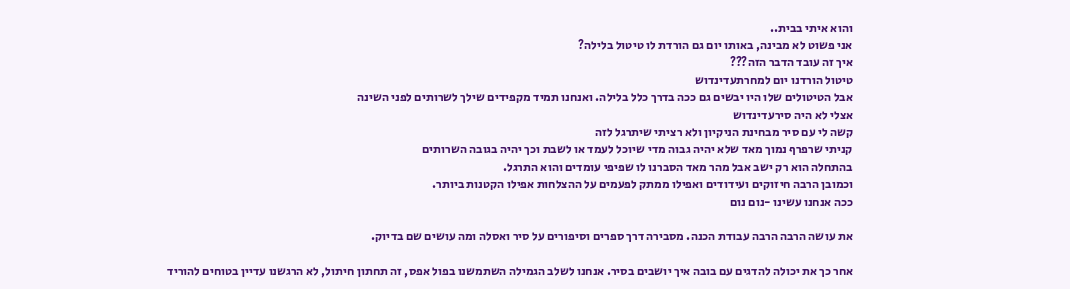והוא איתי בבית..
אני פשוט לא מבינה, באותו יום גם הורדת לו טיטול בלילה?
איך זה עובד הדבר הזה???
טיטול הורדנו יום למחרתעדינדוש
אבל הטיטולים שלו היו יבשים גם ככה בדרך כלל בלילה. ואנחנו תמיד מקפידים שילך לשרותים לפני השינה
אצלי לא היה סירעדינדוש
קשה לי עם סיר מבחינת הניקיון ולא רציתי שיתרגל לזה
קניתי שרפרף נמוך מאד שלא יהיה גבוה מדי שיוכל לעמד או לשבת וכך יהיה בגובה השרותים
בהתחלה הוא רק ישב אבל מהר מאד הסברנו לו שפיפי עומדים והוא התרגל.
וכמובן הרבה חיזוקים ועידודים ואפילו ממתק לפעמים על ההצלחות אפילו הקטנות ביותר.
ככה אנחנו עשינו -נום נום

את עושה הרבה הרבה עבודת הכנה. מסבירה דרך ספרים וסיפורים על סיר ואסלה ומה עושים שם בדיוק.

אחר כך את יכולה להדגים עם בובה איך יושבים בסיר. אנחנו לשלב הגמילה השתמשנו בפול אפס, זה תחתון חיתול, לא הרגשנו עדיין בטוחים להוריד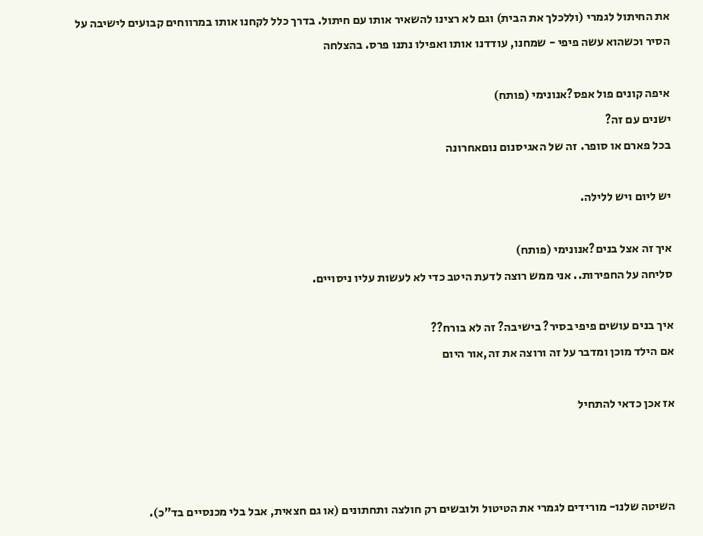את החיתול לגמרי (וללכלך את הבית) וגם לא רצינו להשאיר אותו עם חיתול. בדרך כלל לקחנו אותו במרווחים קבועים לישיבה על הסיר וכשהוא עשה פיפי - שמחנו, עודדנו אותו ואפילו נתנו פרס. בהצלחה

איפה קונים פול אפס?אנונימי (פותח)
ישנים עם זה?
בכל פארם או סופר. זה של האגיסנום נוםאחרונה

יש ליום ויש ללילה.

איך זה אצל בנים?אנונימי (פותח)
סליחה על החפירות.. אני ממש רוצה לדעת היטב כדי לא לעשות עליו ניסויים.

איך בנים עושים פיפי בסיר? בישיבה? זה לא בורח??
אם הילד מוכן ומדבר על זה ורוצה את זה,אור היום

אז אכן כדאי להתחיל



השיטה שלנו- מורידים לגמרי את הטיטול ולובשים רק חולצה ותחתונים (או גם חצאית, אבל בלי מכנסיים בד"כ).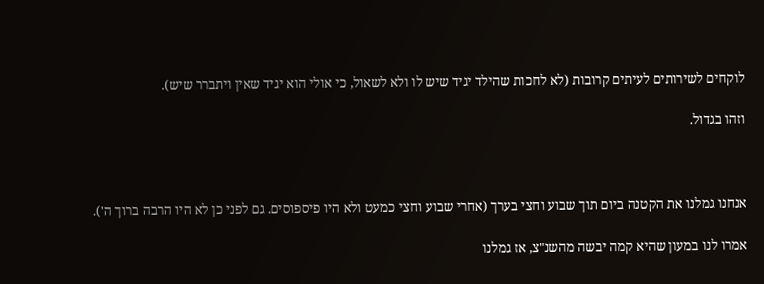לוקחים לשירותים לעיתים קרובות (לא לחכות שהילד יגיד שיש לו ולא לשאול, כי אולי הוא יגיד שאין ויתברר שיש).

וזהו בגדול.



אנחנו גמלנו את הקטנה ביום תוך שבוע וחצי בערך (אחרי שבוע וחצי כמעט ולא היו פיספוסים. גם לפני כן לא היו הרבה ברוך ה').

אמרו לנו במעון שהיא קמה יבשה מהשנ"צ, אז גמלנו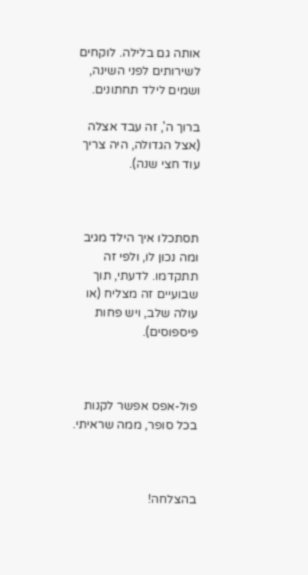אותה גם בלילה. לוקחים לשירותים לפני השינה, ושמים לילד תחתונים.

ברוך ה', זה עבד אצלה (אצל הגדולה, היה צריך עוד חצי שנה).



תסתכלו איך הילד מגיב ומה נכון לו, ולפי זה תתקדמו. לדעתי, תוך שבועיים זה מצליח (או עולה שלב, ויש פחות פיספוסים).



פול-אפס אפשר לקנות בכל סופר, ממה שראיתי.



בהצלחה!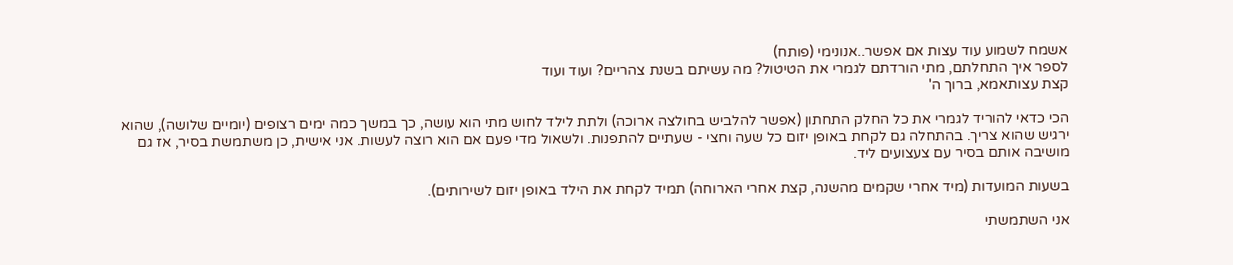אשמח לשמוע עוד עצות אם אפשר..אנונימי (פותח)
לספר איך התחלתם, מתי הורדתם לגמרי את הטיטול? מה עשיתם בשנת צהריים? ועוד ועוד
קצת עצותאמא, ברוך ה'

הכי כדאי להוריד לגמרי את כל החלק התחתון (אפשר להלביש בחולצה ארוכה) ולתת לילד לחוש מתי הוא עושה, כך במשך כמה ימים רצופים (יומיים שלושה), שהוא ירגיש שהוא צריך. בהתחלה גם לקחת באופן יזום כל שעה וחצי - שעתיים להתפנות. ולשאול מדי פעם אם הוא רוצה לעשות. אני אישית, כן משתמשת בסיר, אז גם מושיבה אותם בסיר עם צעצועים ליד.

בשעות המועדות (מיד אחרי שקמים מהשנה, קצת אחרי הארוחה) תמיד לקחת את הילד באופן יזום לשירותים).

אני השתמשתי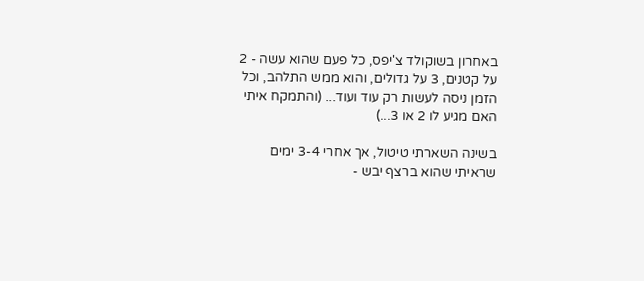באחרון בשוקולד צ'יפס, כל פעם שהוא עשה - 2 על קטנים, 3 על גדולים, והוא ממש התלהב, וכל הזמן ניסה לעשות רק עוד ועוד... (והתמקח איתי האם מגיע לו 2 או 3...)

בשינה השארתי טיטול, אך אחרי 3-4 ימים שראיתי שהוא ברצף יבש -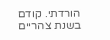הורדתי. קודם בשנת צהריים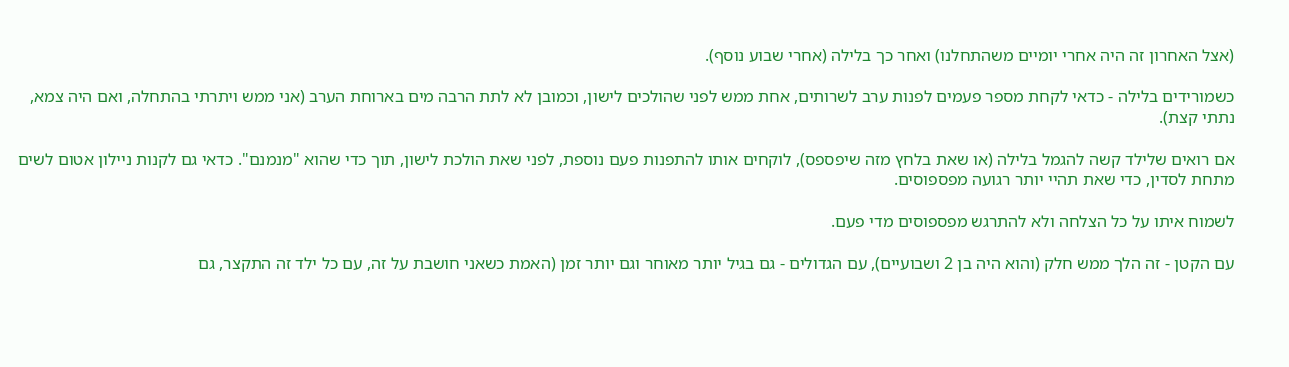(אצל האחרון זה היה אחרי יומיים משהתחלנו) ואחר כך בלילה (אחרי שבוע נוסף).

כשמורידים בלילה - כדאי לקחת מספר פעמים לפנות ערב לשרותים, אחת ממש לפני שהולכים לישון, וכמובן לא לתת הרבה מים בארוחת הערב (אני ממש ויתרתי בהתחלה, ואם היה צמא, נתתי קצת).

אם רואים שלילד קשה להגמל בלילה (או שאת בלחץ מזה שיפספס), לוקחים אותו להתפנות פעם נוספת, לפני שאת הולכת לישון, תוך כדי שהוא "מנמנם". כדאי גם לקנות ניילון אטום לשים מתחת לסדין, כדי שאת תהיי יותר רגועה מפספוסים.

לשמוח איתו על כל הצלחה ולא להתרגש מפספוסים מדי פעם.

עם הקטן - זה הלך ממש חלק (והוא היה בן 2 ושבועיים), עם הגדולים - גם בגיל יותר מאוחר וגם יותר זמן (האמת כשאני חושבת על זה, עם כל ילד זה התקצר, גם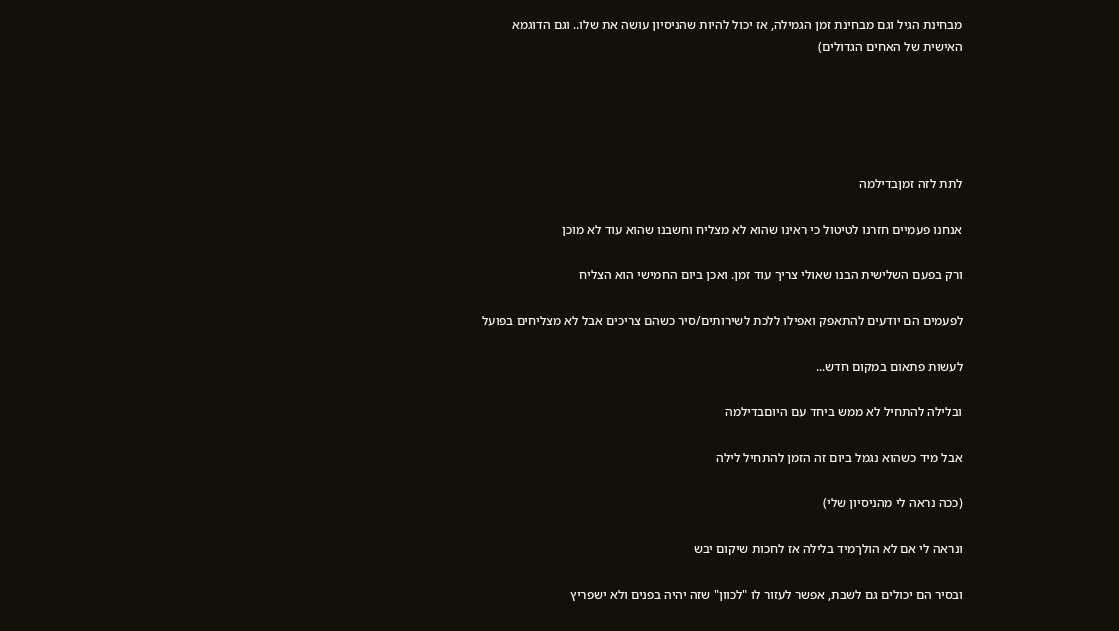מבחינת הגיל וגם מבחינת זמן הגמילה, אז יכול להיות שהניסיון עושה את שלו.. וגם הדוגמא האישית של האחים הגדולים)





לתת לזה זמןבדילמה

אנחנו פעמיים חזרנו לטיטול כי ראינו שהוא לא מצליח וחשבנו שהוא עוד לא מוכן

ורק בפעם השלישית הבנו שאולי צריך עוד זמן. ואכן ביום החמישי הוא הצליח

לפעמים הם יודעים להתאפק ואפילו ללכת לשירותים/סיר כשהם צריכים אבל לא מצליחים בפועל

לעשות פתאום במקום חדש...

ובלילה להתחיל לא ממש ביחד עם היוםבדילמה

אבל מיד כשהוא נגמל ביום זה הזמן להתחיל לילה

(ככה נראה לי מהניסיון שלי)

ונראה לי אם לא הולךמיד בלילה אז לחכות שיקום יבש

ובסיר הם יכולים גם לשבת, אפשר לעזור לו "לכוון" שזה יהיה בפנים ולא ישפריץ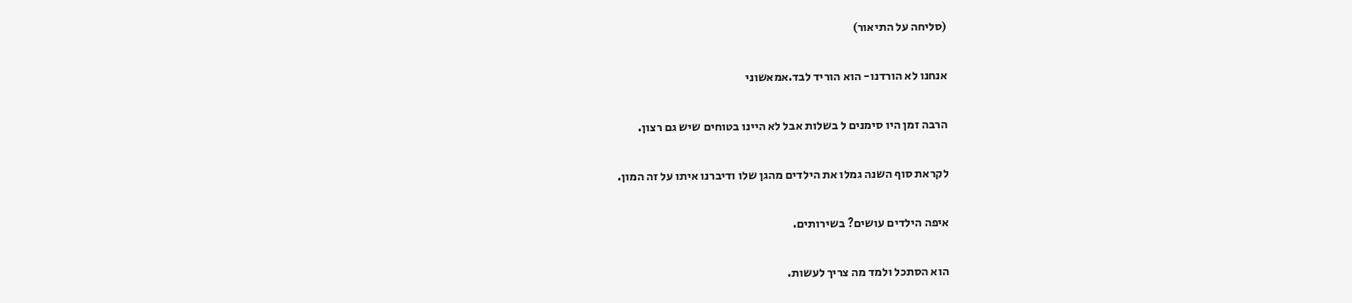(סליחה על התיאור)

אנחנו לא הורדנו- הוא הוריד לבד.אמאשוני

הרבה זמן היו סימנים ל בשלות אבל לא היינו בטוחים שיש גם רצון.

לקראת סוף השנה גמלו את הילדים מהגן שלו ודיברנו איתו על זה המון.

איפה הילדים עושים? בשירותים.

הוא הסתכל ולמד מה צריך לעשות.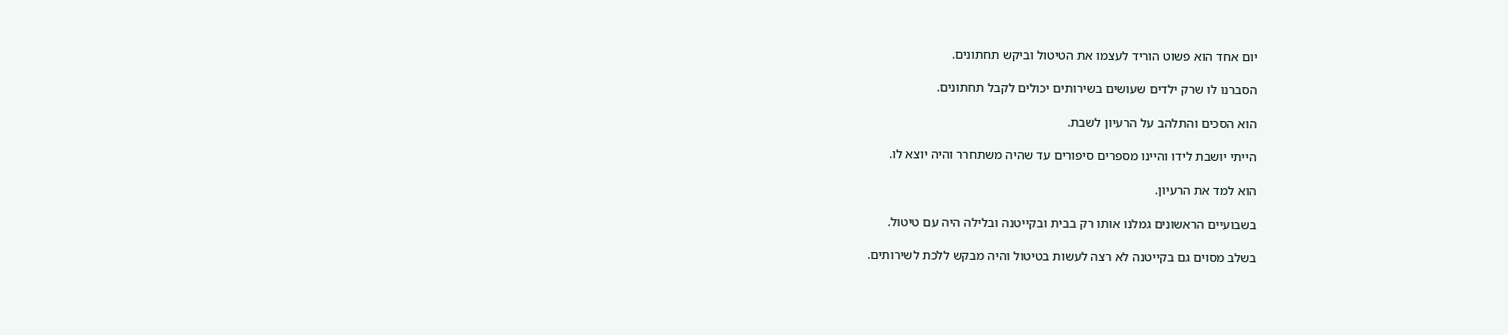יום אחד הוא פשוט הוריד לעצמו את הטיטול וביקש תחתונים.

הסברנו לו שרק ילדים שעושים בשירותים יכולים לקבל תחתונים.

הוא הסכים והתלהב על הרעיון לשבת.

הייתי יושבת לידו והיינו מספרים סיפורים עד שהיה משתחרר והיה יוצא לו.

הוא למד את הרעיון.

בשבועיים הראשונים גמלנו אותו רק בבית ובקייטנה ובלילה היה עם טיטול.

בשלב מסוים גם בקייטנה לא רצה לעשות בטיטול והיה מבקש ללכת לשירותים.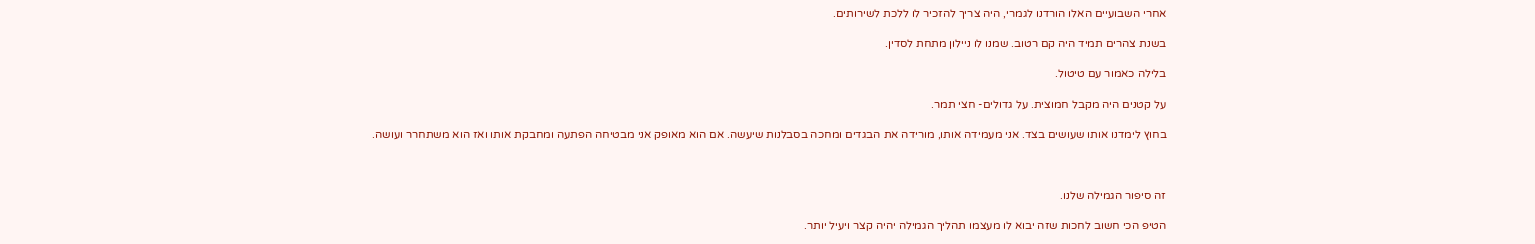אחרי השבועיים האלו הורדנו לגמרי, היה צריך להזכיר לו ללכת לשירותים.

בשנת צהרים תמיד היה קם רטוב. שמנו לו ניילון מתחת לסדין.

בלילה כאמור עם טיטול.

על קטנים היה מקבל חמוצית. על גדולים- חצי תמר.

בחוץ לימדנו אותו שעושים בצד. אני מעמידה אותו, מורידה את הבגדים ומחכה בסבלנות שיעשה. אם הוא מאופק אני מבטיחה הפתעה ומחבקת אותו ואז הוא משתחרר ועושה.



זה סיפור הגמילה שלנו.

הטיפ הכי חשוב לחכות שזה יבוא לו מעצמו תהליך הגמילה יהיה קצר ויעיל יותר.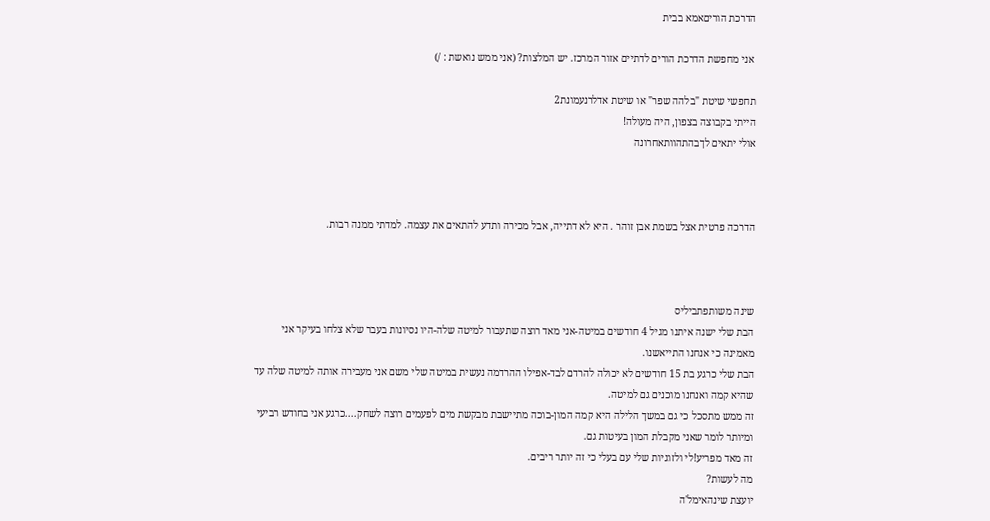הדרכת הוריםאמא בבית

 אני מחפשת הדרכת הורים לדתיים אזור המרכז. יש המלצות? (אני ממש נואשת : /)

תחפשי שיטת "בלהה שפר" או שיטת אדלרנעמונת2
הייתי בקבוצה בצפון, היה מעולה!
אולי יתאים לךבהתהוותאחרונה



הדרכה פרטית אצל בשמת אבן זוהר . היא לא דתייה, אבל מכירה ותדע להתאים את עצמה. למדתי ממנה רבות.



שינה משותפתביליס
הבת שלי ישנה איתנו מגיל 4 חודשים במיטה-אני מאד רוצה שתעבור למיטה שלה-היו נסיונות בעבר שלא צלחו בעיקר אני מאמינה כי אנחנו התייאשנו.
הבת שלי כרגע בת 15 חודשים לא יכולה להרדם לבד-אפילו ההרדמה נעשית במיטה שלי משם אני מעבירה אותה למיטה שלה עד שהיא קמה ואנחנו מוכנים גם למיטה.
זה ממש מתסכל כי גם במשך הלילה היא קמה המון-בוכה מתיישבת מבקשת מים לפעמים רוצה לשחק....כרגע אני בחודש רביעי ומיותר לומר שאני מקבלת המון בעיטות גם.
זה מאד מפריע!לי ולזוגיות שלי עם בעלי כי זה יותר ריבים.
מה לעשות?
יועצת שינהאימל'ה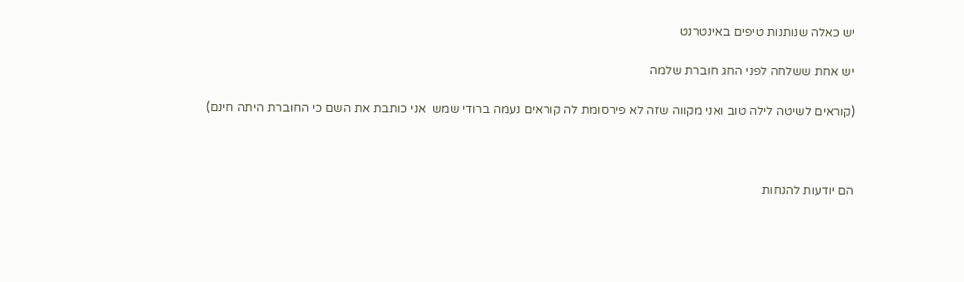יש כאלה שנותנות טיפים באינטרנט

יש אחת ששלחה לפני החג חוברת שלמה

(קוראים לשיטה לילה טוב ואני מקווה שזה לא פירסומת לה קוראים נעמה ברודי שמש  אני כותבת את השם כי החוברת היתה חינם)



הם יודעות להנחות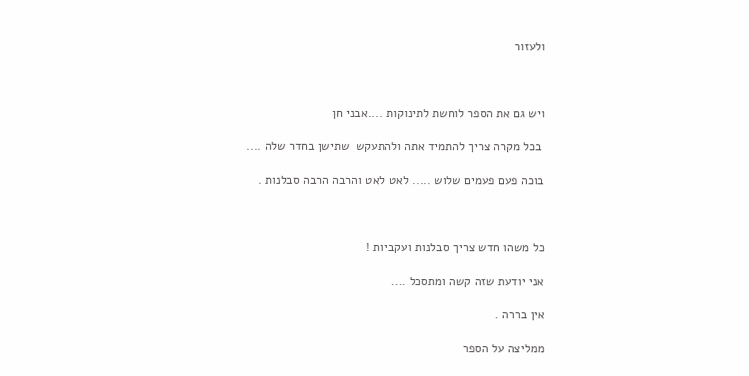ולעזור



ויש גם את הספר לוחשת לתינוקות ....אבני חן

 בכל מקרה צריך להתמיד אתה ולהתעקש  שתישן בחדר שלה ....

בוכה פעם פעמים שלוש ..... לאט לאט והרבה הרבה סבלנות .



כל משהו חדש צריך סבלנות ועקביות !

אני יודעת שזה קשה ומתסכל ....

אין בררה .

ממליצה על הספר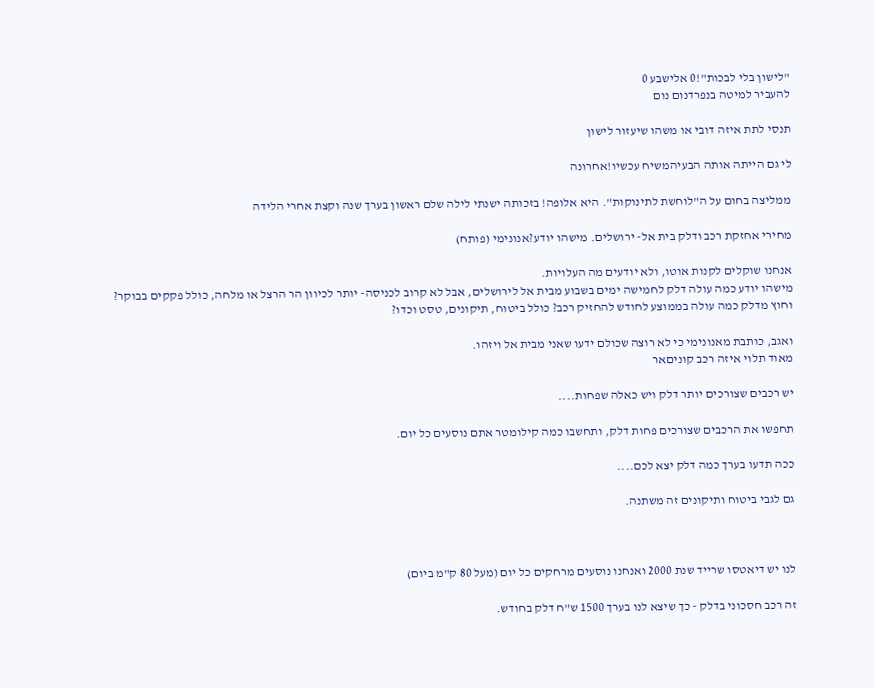"לישון בלי לבכות"!0 אלישבע 0
להעביר למיטה בנפרדנום נום

תנסי לתת איזה דובי או משהו שיעזור לישון

לי גם הייתה אותה הבעיהמשיח עכשיו!אחרונה

ממליצה בחום על ה"לוחשת לתינוקות". היא אלופה! בזכותה ישנתי לילה שלם ראשון בערך שנה וקצת אחרי הלידה

מחירי אחזקת רכב ודלק בית אל- ירושלים. מישהו יודע?אנונימי (פותח)

אנחנו שוקלים לקנות אוטו, ולא יודעים מה העלויות.
מישהו יודע כמה עולה דלק לחמישה ימים בשבוע מבית אל לירושלים, אבל לא קרוב לכניסה- יותר לכיוון הר הרצל או מלחה, כולל פקקים בבוקר?
וחוץ מדלק כמה עולה בממוצע לחודש להחזיק רכב? כולל ביטוח, תיקונים, טסט וכדו?

ואגב, כותבת מאנונימי כי לא רוצה שכולם ידעו שאני מבית אל ויזהו.
מאוד תלוי איזה רכב קוניםאר

יש רכבים שצורכים יותר דלק ויש כאלה שפחות....

תחפשו את הרכבים שצורכים פחות דלק, ותחשבו כמה קילומטר אתם נוסעים כל יום.

ככה תדעו בערך כמה דלק יצא לכם....

גם לגבי ביטוח ותיקונים זה משתנה.



לנו יש דיאטסו שרייד שנת 2000 ואנחנו נוסעים מרחקים כל יום (מעל 80 ק"מ ביום)

זה רכב חסכוני בדלק - כך שיצא לנו בערך 1500 ש"ח דלק בחודש.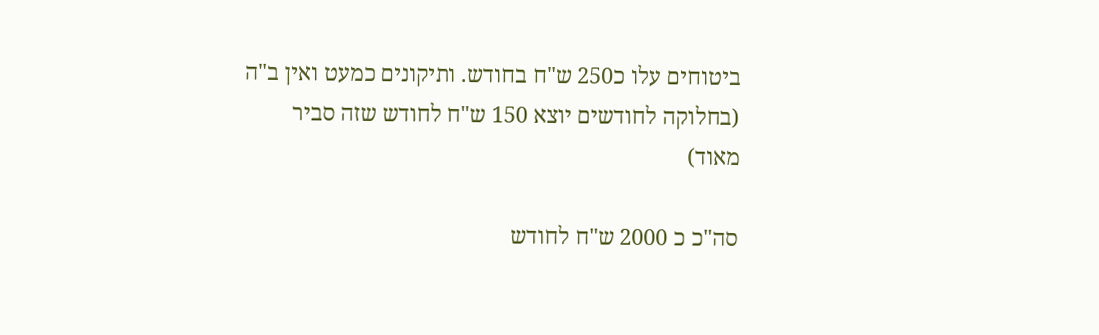ביטוחים עלו כ250 ש"ח בחודש. ותיקונים כמעט ואין ב"ה (בחלוקה לחודשים יוצא 150 ש"ח לחודש שזה סביר מאוד)

סה"כ כ 2000 ש"ח לחודש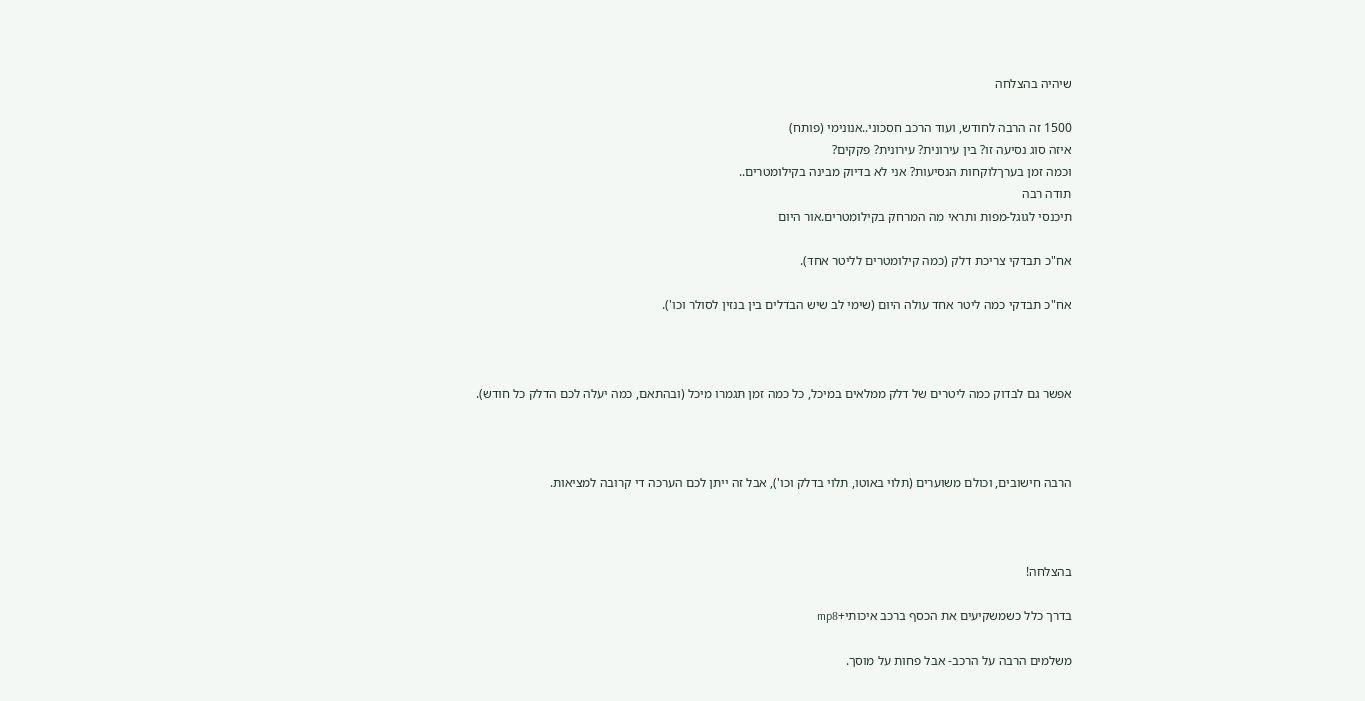שיהיה בהצלחה

1500 זה הרבה לחודש, ועוד הרכב חסכוני..אנונימי (פותח)
איזה סוג נסיעה זו? בין עירונית? עירונית? פקקים?
וכמה זמן בערךלוקחות הנסיעות? אני לא בדיוק מבינה בקילומטרים..
תודה רבה
תיכנסי לגוגל-מפות ותראי מה המרחק בקילומטרים.אור היום

אח"כ תבדקי צריכת דלק (כמה קילומטרים לליטר אחד).

אח"כ תבדקי כמה ליטר אחד עולה היום (שימי לב שיש הבדלים בין בנזין לסולר וכו').



אפשר גם לבדוק כמה ליטרים של דלק ממלאים במיכל, כל כמה זמן תגמרו מיכל (ובהתאם, כמה יעלה לכם הדלק כל חודש).



הרבה חישובים, וכולם משוערים (תלוי באוטו, תלוי בדלק וכו'), אבל זה ייתן לכם הערכה די קרובה למציאות.



בהצלחה!

בדרך כלל כשמשקיעים את הכסף ברכב איכותי+mp8

משלמים הרבה על הרכב- אבל פחות על מוסך.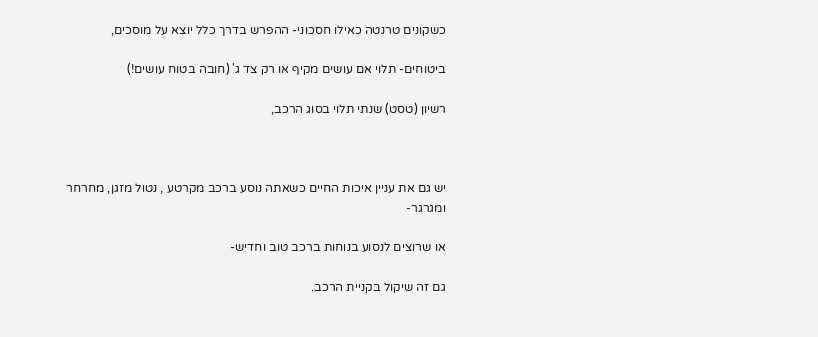כשקונים טרנטה כאילו חסכוני- ההפרש בדרך כלל יוצא על מוסכים,

ביטוחים- תלוי אם עושים מקיף או רק צד ג' (חובה בטוח עושים!)

רשיון (טסט) שנתי תלוי בסוג הרכב,



יש גם את עניין איכות החיים כשאתה נוסע ברכב מקרטע , נטול מזגן, מחרחר ומגרגר-

או שרוצים לנסוע בנוחות ברכב טוב וחדיש-

גם זה שיקול בקניית הרכב.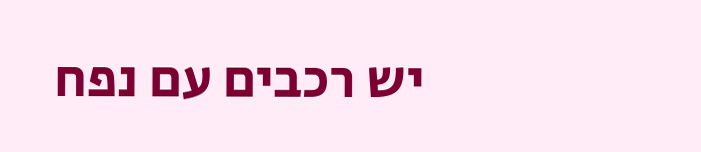יש רכבים עם נפח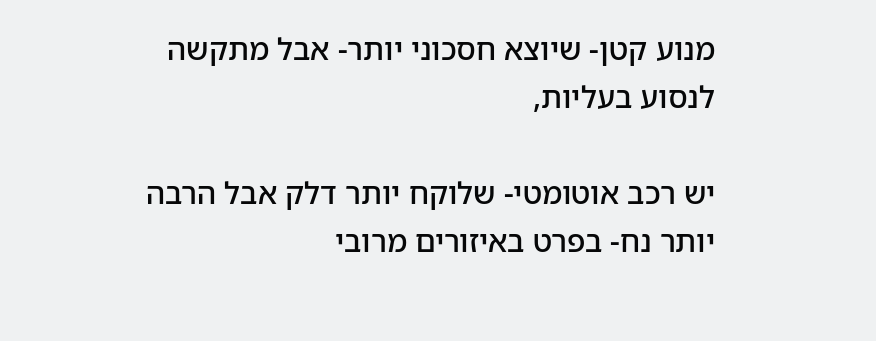מנוע קטן- שיוצא חסכוני יותר- אבל מתקשה לנסוע בעליות,

יש רכב אוטומטי- שלוקח יותר דלק אבל הרבה יותר נח- בפרט באיזורים מרובי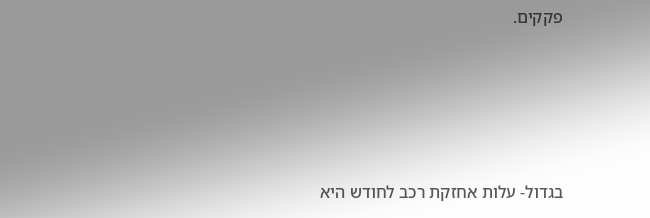פקקים.





בגדול- עלות אחזקת רכב לחודש היא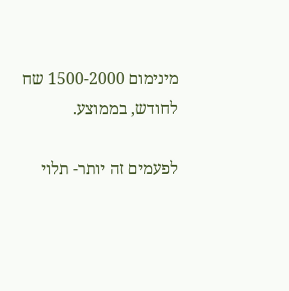מינימום 1500-2000 שח לחודש, בממוצע.

לפעמים זה יותר- תלוי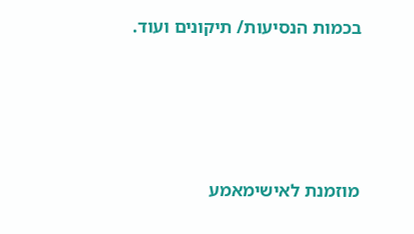בכמות הנסיעות/ תיקונים ועוד.





מוזמנת לאישימאמע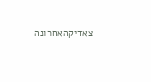צאדיקהאחרונה